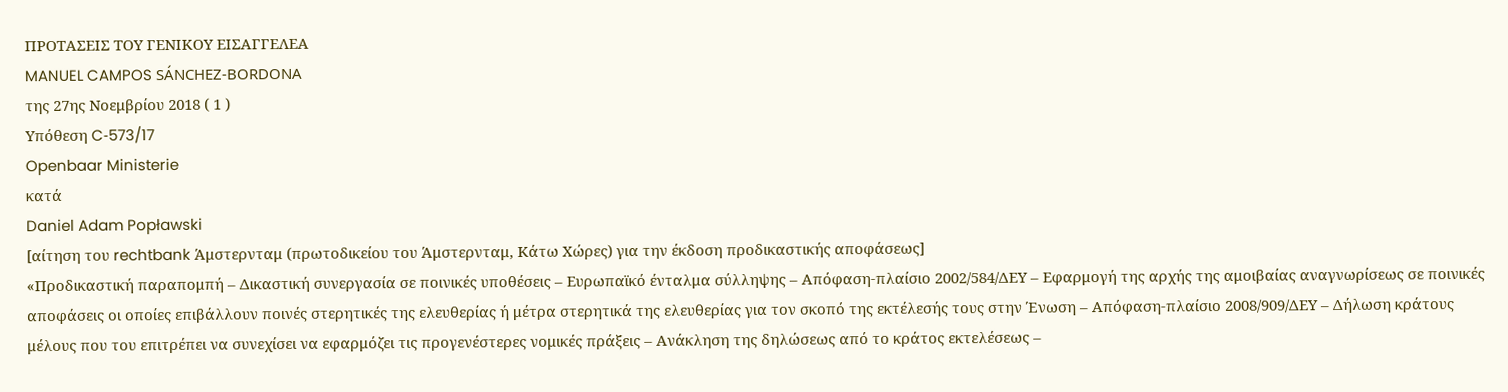ΠΡΟΤΑΣΕΙΣ ΤΟΥ ΓΕΝΙΚΟΥ ΕΙΣΑΓΓΕΛΕΑ
MANUEL CAMPOS SÁNCHEZ‑BORDONA
της 27ης Νοεμβρίου 2018 ( 1 )
Υπόθεση C‑573/17
Openbaar Ministerie
κατά
Daniel Adam Popławski
[αίτηση του rechtbank Άμστερνταμ (πρωτοδικείου του Άμστερνταμ, Κάτω Χώρες) για την έκδοση προδικαστικής αποφάσεως]
«Προδικαστική παραπομπή – Δικαστική συνεργασία σε ποινικές υποθέσεις – Ευρωπαϊκό ένταλμα σύλληψης – Απόφαση‑πλαίσιο 2002/584/ΔΕΥ – Εφαρμογή της αρχής της αμοιβαίας αναγνωρίσεως σε ποινικές αποφάσεις οι οποίες επιβάλλουν ποινές στερητικές της ελευθερίας ή μέτρα στερητικά της ελευθερίας για τον σκοπό της εκτέλεσής τους στην Ένωση – Απόφαση‑πλαίσιο 2008/909/ΔΕΥ – Δήλωση κράτους μέλους που του επιτρέπει να συνεχίσει να εφαρμόζει τις προγενέστερες νομικές πράξεις – Ανάκληση της δηλώσεως από το κράτος εκτελέσεως –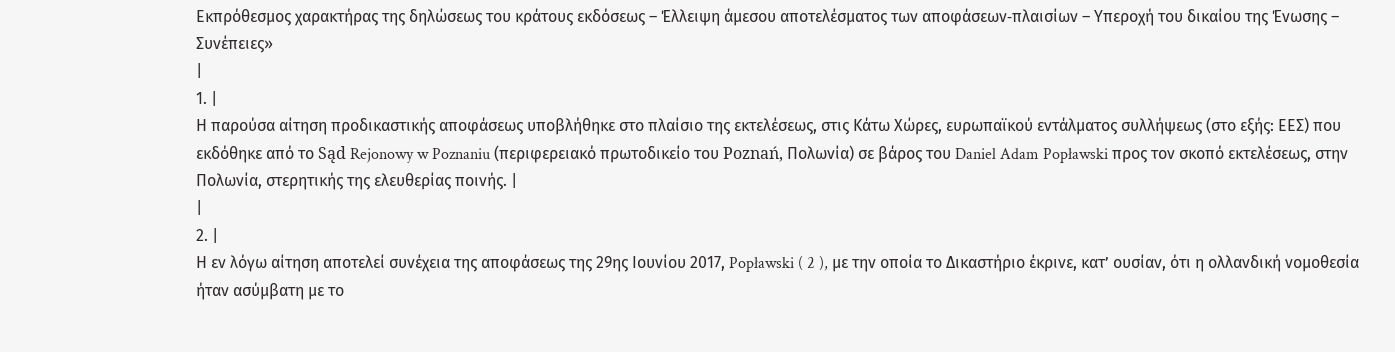Εκπρόθεσμος χαρακτήρας της δηλώσεως του κράτους εκδόσεως – Έλλειψη άμεσου αποτελέσματος των αποφάσεων‑πλαισίων – Υπεροχή του δικαίου της Ένωσης – Συνέπειες»
|
1. |
Η παρούσα αίτηση προδικαστικής αποφάσεως υποβλήθηκε στο πλαίσιο της εκτελέσεως, στις Κάτω Χώρες, ευρωπαϊκού εντάλματος συλλήψεως (στο εξής: ΕΕΣ) που εκδόθηκε από το Sąd Rejonowy w Poznaniu (περιφερειακό πρωτοδικείο του Poznań, Πολωνία) σε βάρος του Daniel Adam Popławski προς τον σκοπό εκτελέσεως, στην Πολωνία, στερητικής της ελευθερίας ποινής. |
|
2. |
Η εν λόγω αίτηση αποτελεί συνέχεια της αποφάσεως της 29ης Ιουνίου 2017, Popławski ( 2 ), με την οποία το Δικαστήριο έκρινε, κατ’ ουσίαν, ότι η ολλανδική νομοθεσία ήταν ασύμβατη με το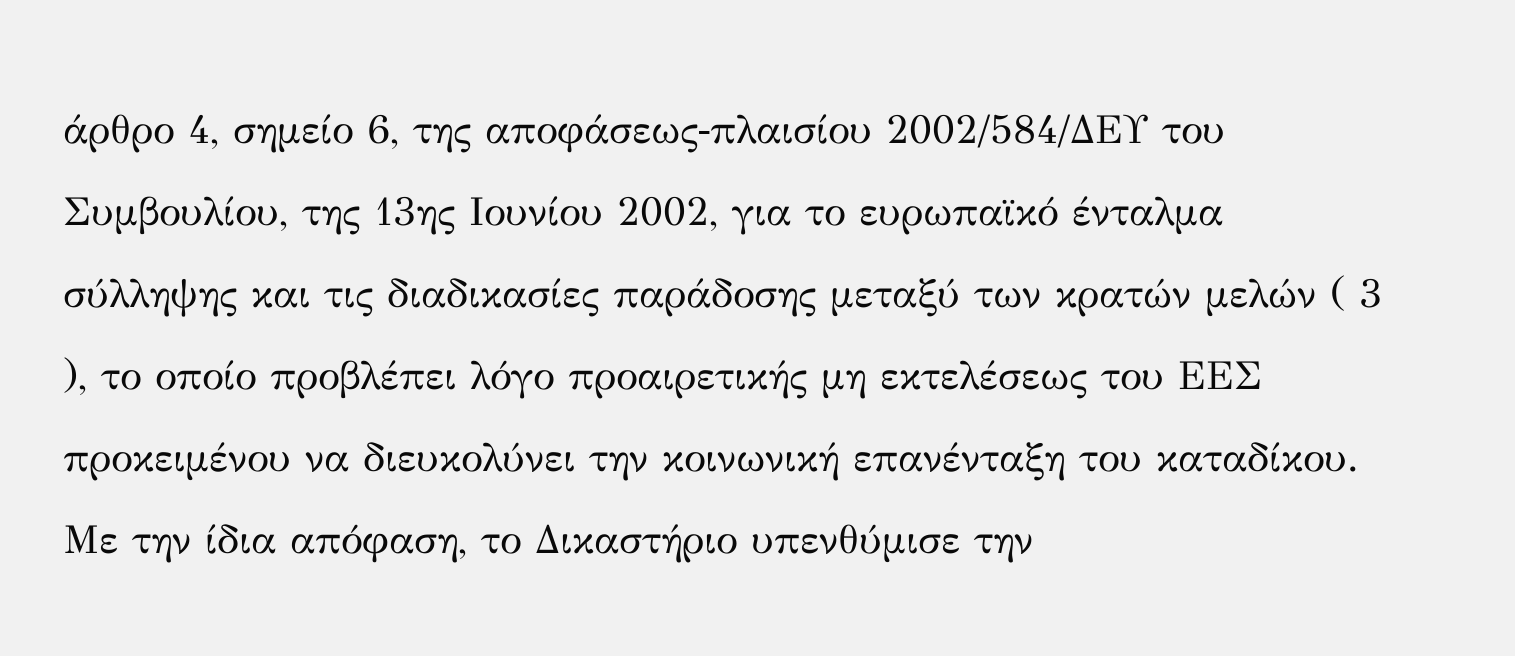άρθρο 4, σημείο 6, της αποφάσεως‑πλαισίου 2002/584/ΔΕΥ του Συμβουλίου, της 13ης Ιουνίου 2002, για το ευρωπαϊκό ένταλμα σύλληψης και τις διαδικασίες παράδοσης μεταξύ των κρατών μελών ( 3 ), το οποίο προβλέπει λόγο προαιρετικής μη εκτελέσεως του ΕΕΣ προκειμένου να διευκολύνει την κοινωνική επανένταξη του καταδίκου. Με την ίδια απόφαση, το Δικαστήριο υπενθύμισε την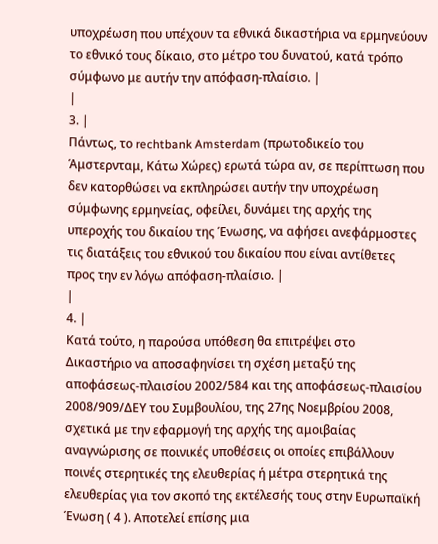υποχρέωση που υπέχουν τα εθνικά δικαστήρια να ερμηνεύουν το εθνικό τους δίκαιο, στο μέτρο του δυνατού, κατά τρόπο σύμφωνο με αυτήν την απόφαση‑πλαίσιο. |
|
3. |
Πάντως, το rechtbank Amsterdam (πρωτοδικείο του Άμστερνταμ, Κάτω Χώρες) ερωτά τώρα αν, σε περίπτωση που δεν κατορθώσει να εκπληρώσει αυτήν την υποχρέωση σύμφωνης ερμηνείας, οφείλει, δυνάμει της αρχής της υπεροχής του δικαίου της Ένωσης, να αφήσει ανεφάρμοστες τις διατάξεις του εθνικού του δικαίου που είναι αντίθετες προς την εν λόγω απόφαση‑πλαίσιο. |
|
4. |
Κατά τούτο, η παρούσα υπόθεση θα επιτρέψει στο Δικαστήριο να αποσαφηνίσει τη σχέση μεταξύ της αποφάσεως‑πλαισίου 2002/584 και της αποφάσεως‑πλαισίου 2008/909/ΔΕΥ του Συμβουλίου, της 27ης Νοεμβρίου 2008, σχετικά με την εφαρμογή της αρχής της αμοιβαίας αναγνώρισης σε ποινικές υποθέσεις οι οποίες επιβάλλουν ποινές στερητικές της ελευθερίας ή μέτρα στερητικά της ελευθερίας για τον σκοπό της εκτέλεσής τους στην Ευρωπαϊκή Ένωση ( 4 ). Αποτελεί επίσης μια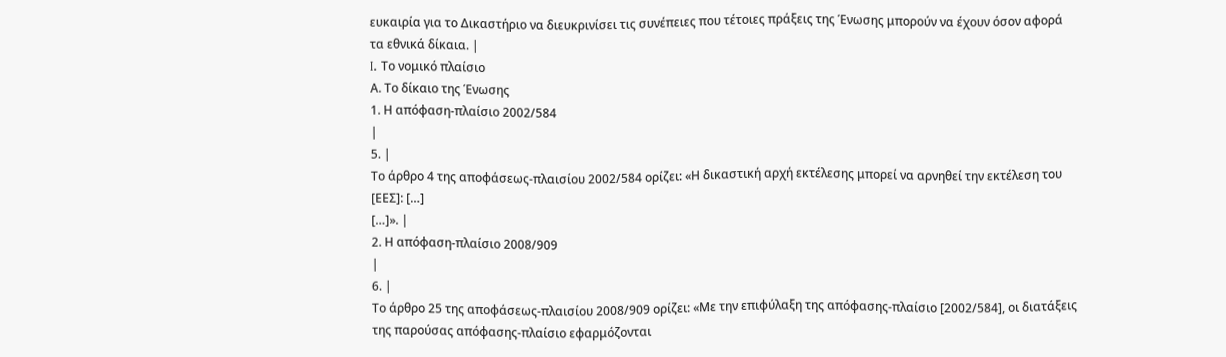ευκαιρία για το Δικαστήριο να διευκρινίσει τις συνέπειες που τέτοιες πράξεις της Ένωσης μπορούν να έχουν όσον αφορά τα εθνικά δίκαια. |
I. Το νομικό πλαίσιο
Α. Το δίκαιο της Ένωσης
1. Η απόφαση‑πλαίσιο 2002/584
|
5. |
Το άρθρο 4 της αποφάσεως‑πλαισίου 2002/584 ορίζει: «Η δικαστική αρχή εκτέλεσης μπορεί να αρνηθεί την εκτέλεση του [ΕΕΣ]: […]
[…]». |
2. Η απόφαση‑πλαίσιο 2008/909
|
6. |
Το άρθρο 25 της αποφάσεως‑πλαισίου 2008/909 ορίζει: «Με την επιφύλαξη της απόφασης‑πλαίσιο [2002/584], οι διατάξεις της παρούσας απόφασης‑πλαίσιο εφαρμόζονται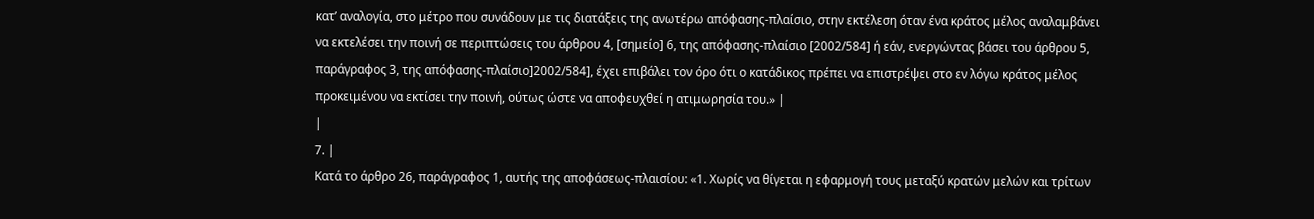κατ’ αναλογία, στο μέτρο που συνάδουν με τις διατάξεις της ανωτέρω απόφασης‑πλαίσιο, στην εκτέλεση όταν ένα κράτος μέλος αναλαμβάνει να εκτελέσει την ποινή σε περιπτώσεις του άρθρου 4, [σημείο] 6, της απόφασης‑πλαίσιο [2002/584] ή εάν, ενεργώντας βάσει του άρθρου 5, παράγραφος 3, της απόφασης‑πλαίσιο]2002/584], έχει επιβάλει τον όρο ότι ο κατάδικος πρέπει να επιστρέψει στο εν λόγω κράτος μέλος προκειμένου να εκτίσει την ποινή, ούτως ώστε να αποφευχθεί η ατιμωρησία του.» |
|
7. |
Κατά το άρθρο 26, παράγραφος 1, αυτής της αποφάσεως‑πλαισίου: «1. Χωρίς να θίγεται η εφαρμογή τους μεταξύ κρατών μελών και τρίτων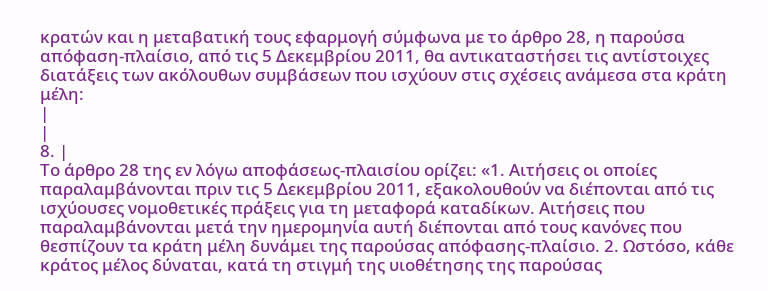κρατών και η μεταβατική τους εφαρμογή σύμφωνα με το άρθρο 28, η παρούσα απόφαση‑πλαίσιο, από τις 5 Δεκεμβρίου 2011, θα αντικαταστήσει τις αντίστοιχες διατάξεις των ακόλουθων συμβάσεων που ισχύουν στις σχέσεις ανάμεσα στα κράτη μέλη:
|
|
8. |
Το άρθρο 28 της εν λόγω αποφάσεως‑πλαισίου ορίζει: «1. Αιτήσεις οι οποίες παραλαμβάνονται πριν τις 5 Δεκεμβρίου 2011, εξακολουθούν να διέπονται από τις ισχύουσες νομοθετικές πράξεις για τη μεταφορά καταδίκων. Αιτήσεις που παραλαμβάνονται μετά την ημερομηνία αυτή διέπονται από τους κανόνες που θεσπίζουν τα κράτη μέλη δυνάμει της παρούσας απόφασης‑πλαίσιο. 2. Ωστόσο, κάθε κράτος μέλος δύναται, κατά τη στιγμή της υιοθέτησης της παρούσας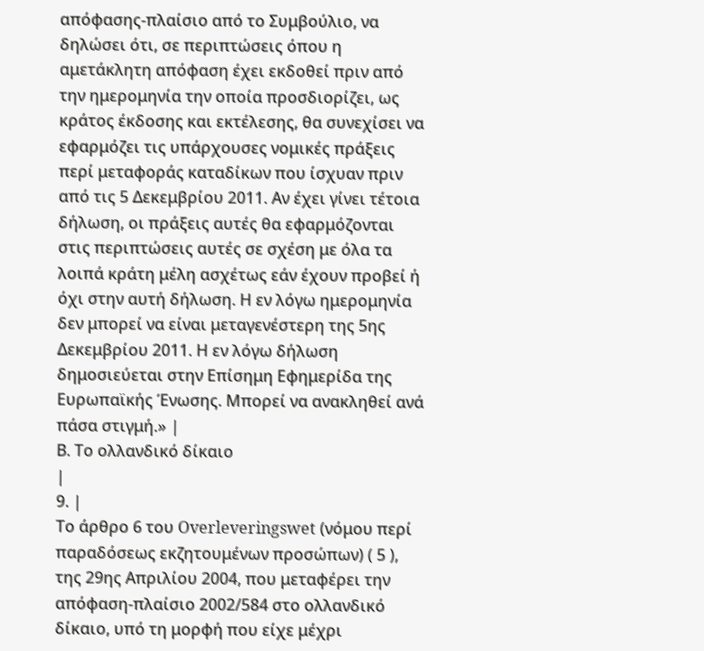απόφασης‑πλαίσιο από το Συμβούλιο, να δηλώσει ότι, σε περιπτώσεις όπου η αμετάκλητη απόφαση έχει εκδοθεί πριν από την ημερομηνία την οποία προσδιορίζει, ως κράτος έκδοσης και εκτέλεσης, θα συνεχίσει να εφαρμόζει τις υπάρχουσες νομικές πράξεις περί μεταφοράς καταδίκων που ίσχυαν πριν από τις 5 Δεκεμβρίου 2011. Αν έχει γίνει τέτοια δήλωση, οι πράξεις αυτές θα εφαρμόζονται στις περιπτώσεις αυτές σε σχέση με όλα τα λοιπά κράτη μέλη ασχέτως εάν έχουν προβεί ή όχι στην αυτή δήλωση. Η εν λόγω ημερομηνία δεν μπορεί να είναι μεταγενέστερη της 5ης Δεκεμβρίου 2011. Η εν λόγω δήλωση δημοσιεύεται στην Επίσημη Εφημερίδα της Ευρωπαϊκής Ένωσης. Μπορεί να ανακληθεί ανά πάσα στιγμή.» |
Β. Το ολλανδικό δίκαιο
|
9. |
Το άρθρο 6 του Overleveringswet (νόμου περί παραδόσεως εκζητουμένων προσώπων) ( 5 ), της 29ης Απριλίου 2004, που μεταφέρει την απόφαση‑πλαίσιο 2002/584 στο ολλανδικό δίκαιο, υπό τη μορφή που είχε μέχρι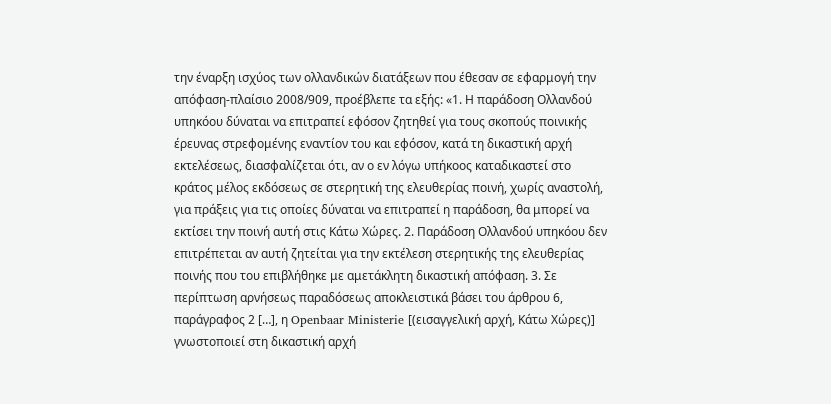την έναρξη ισχύος των ολλανδικών διατάξεων που έθεσαν σε εφαρμογή την απόφαση‑πλαίσιο 2008/909, προέβλεπε τα εξής: «1. Η παράδοση Ολλανδού υπηκόου δύναται να επιτραπεί εφόσον ζητηθεί για τους σκοπούς ποινικής έρευνας στρεφομένης εναντίον του και εφόσον, κατά τη δικαστική αρχή εκτελέσεως, διασφαλίζεται ότι, αν ο εν λόγω υπήκοος καταδικαστεί στο κράτος μέλος εκδόσεως σε στερητική της ελευθερίας ποινή, χωρίς αναστολή, για πράξεις για τις οποίες δύναται να επιτραπεί η παράδοση, θα μπορεί να εκτίσει την ποινή αυτή στις Κάτω Χώρες. 2. Παράδοση Ολλανδού υπηκόου δεν επιτρέπεται αν αυτή ζητείται για την εκτέλεση στερητικής της ελευθερίας ποινής που του επιβλήθηκε με αμετάκλητη δικαστική απόφαση. 3. Σε περίπτωση αρνήσεως παραδόσεως αποκλειστικά βάσει του άρθρου 6, παράγραφος 2 […], η Openbaar Ministerie [(εισαγγελική αρχή, Κάτω Χώρες)] γνωστοποιεί στη δικαστική αρχή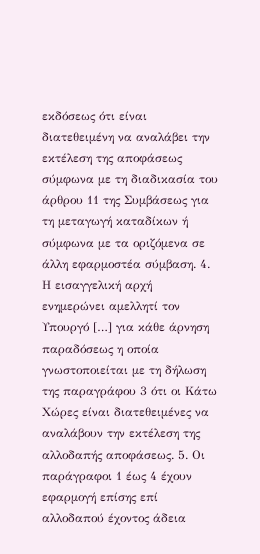εκδόσεως ότι είναι διατεθειμένη να αναλάβει την εκτέλεση της αποφάσεως σύμφωνα με τη διαδικασία του άρθρου 11 της Συμβάσεως για τη μεταγωγή καταδίκων ή σύμφωνα με τα οριζόμενα σε άλλη εφαρμοστέα σύμβαση. 4. Η εισαγγελική αρχή ενημερώνει αμελλητί τον Υπουργό […] για κάθε άρνηση παραδόσεως η οποία γνωστοποιείται με τη δήλωση της παραγράφου 3 ότι οι Κάτω Χώρες είναι διατεθειμένες να αναλάβουν την εκτέλεση της αλλοδαπής αποφάσεως. 5. Οι παράγραφοι 1 έως 4 έχουν εφαρμογή επίσης επί αλλοδαπού έχοντος άδεια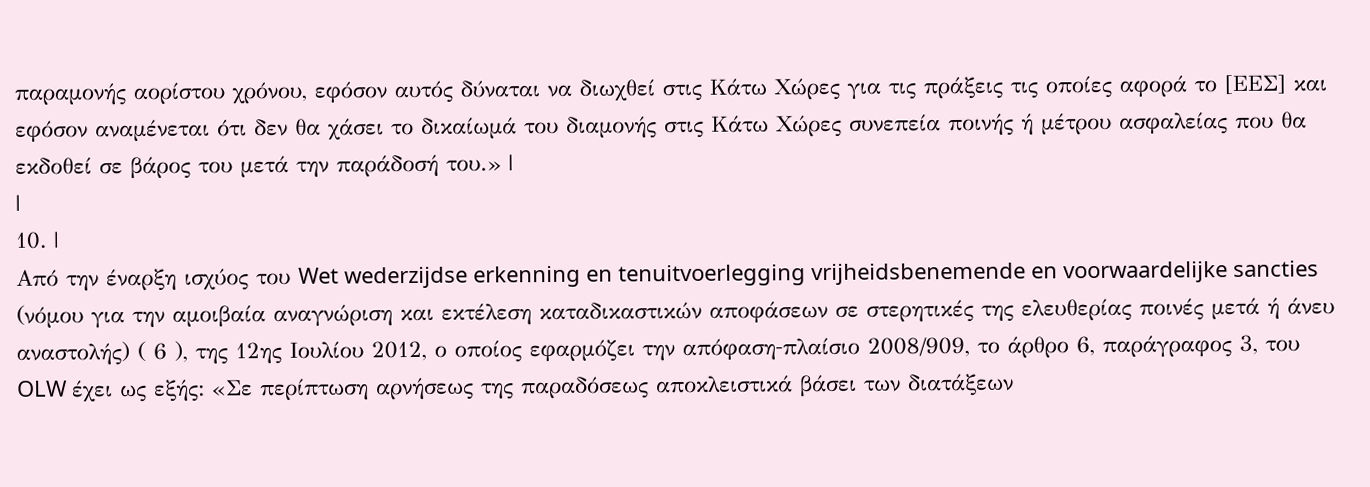παραμονής αορίστου χρόνου, εφόσον αυτός δύναται να διωχθεί στις Κάτω Χώρες για τις πράξεις τις οποίες αφορά το [ΕΕΣ] και εφόσον αναμένεται ότι δεν θα χάσει το δικαίωμά του διαμονής στις Κάτω Χώρες συνεπεία ποινής ή μέτρου ασφαλείας που θα εκδοθεί σε βάρος του μετά την παράδοσή του.» |
|
10. |
Από την έναρξη ισχύος του Wet wederzijdse erkenning en tenuitvoerlegging vrijheidsbenemende en voorwaardelijke sancties (νόμου για την αμοιβαία αναγνώριση και εκτέλεση καταδικαστικών αποφάσεων σε στερητικές της ελευθερίας ποινές μετά ή άνευ αναστολής) ( 6 ), της 12ης Ιουλίου 2012, ο οποίος εφαρμόζει την απόφαση‑πλαίσιο 2008/909, το άρθρο 6, παράγραφος 3, του OLW έχει ως εξής: «Σε περίπτωση αρνήσεως της παραδόσεως αποκλειστικά βάσει των διατάξεων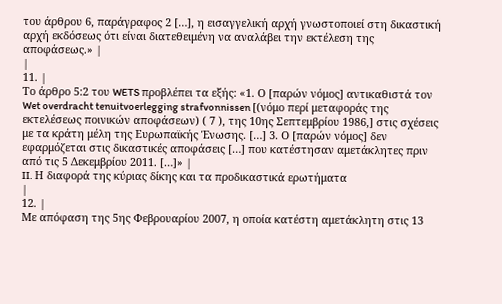του άρθρου 6, παράγραφος 2 […], η εισαγγελική αρχή γνωστοποιεί στη δικαστική αρχή εκδόσεως ότι είναι διατεθειμένη να αναλάβει την εκτέλεση της αποφάσεως.» |
|
11. |
Το άρθρο 5:2 του WETS προβλέπει τα εξής: «1. Ο [παρών νόμος] αντικαθιστά τον Wet overdracht tenuitvoerlegging strafvonnissen [(νόμο περί μεταφοράς της εκτελέσεως ποινικών αποφάσεων) ( 7 ), της 10ης Σεπτεμβρίου 1986,] στις σχέσεις με τα κράτη μέλη της Ευρωπαϊκής Ένωσης. […] 3. Ο [παρών νόμος] δεν εφαρμόζεται στις δικαστικές αποφάσεις […] που κατέστησαν αμετάκλητες πριν από τις 5 Δεκεμβρίου 2011. […]» |
II. Η διαφορά της κύριας δίκης και τα προδικαστικά ερωτήματα
|
12. |
Με απόφαση της 5ης Φεβρουαρίου 2007, η οποία κατέστη αμετάκλητη στις 13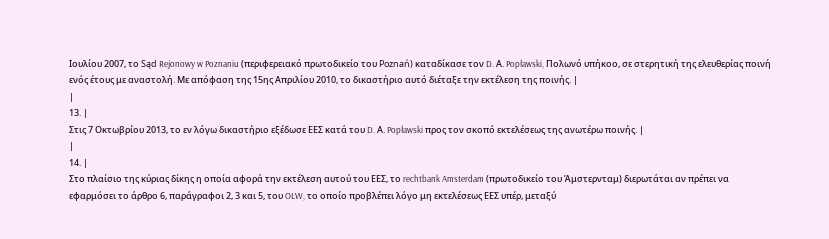Ιουλίου 2007, το Sąd Rejonowy w Poznaniu (περιφερειακό πρωτοδικείο του Poznań) καταδίκασε τον D. Α. Popławski, Πολωνό υπήκοο, σε στερητική της ελευθερίας ποινή ενός έτους με αναστολή. Με απόφαση της 15ης Απριλίου 2010, το δικαστήριο αυτό διέταξε την εκτέλεση της ποινής. |
|
13. |
Στις 7 Οκτωβρίου 2013, το εν λόγω δικαστήριο εξέδωσε ΕΕΣ κατά του D. Α. Popławski προς τον σκοπό εκτελέσεως της ανωτέρω ποινής. |
|
14. |
Στο πλαίσιο της κύριας δίκης η οποία αφορά την εκτέλεση αυτού του ΕΕΣ, το rechtbank Amsterdam (πρωτοδικείο του Άμστερνταμ) διερωτάται αν πρέπει να εφαρμόσει το άρθρο 6, παράγραφοι 2, 3 και 5, του OLW, το οποίο προβλέπει λόγο μη εκτελέσεως ΕΕΣ υπέρ, μεταξύ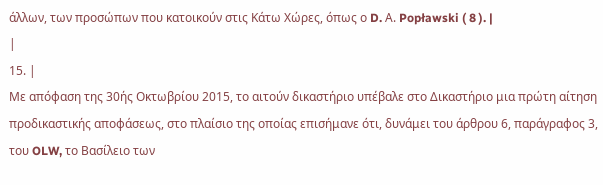άλλων, των προσώπων που κατοικούν στις Κάτω Χώρες, όπως ο D. Α. Popławski ( 8 ). |
|
15. |
Με απόφαση της 30ής Οκτωβρίου 2015, το αιτούν δικαστήριο υπέβαλε στο Δικαστήριο μια πρώτη αίτηση προδικαστικής αποφάσεως, στο πλαίσιο της οποίας επισήμανε ότι, δυνάμει του άρθρου 6, παράγραφος 3, του OLW, το Βασίλειο των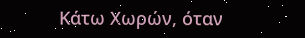Κάτω Χωρών, όταν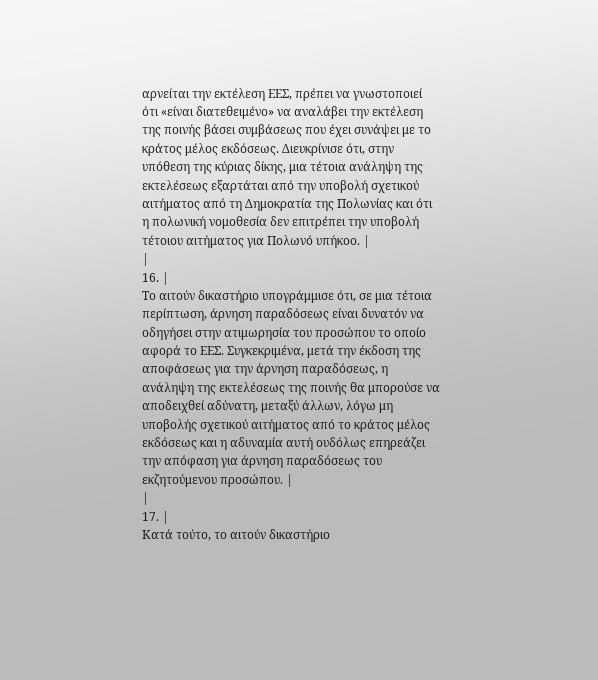αρνείται την εκτέλεση ΕΕΣ, πρέπει να γνωστοποιεί ότι «είναι διατεθειμένο» να αναλάβει την εκτέλεση της ποινής βάσει συμβάσεως που έχει συνάψει με το κράτος μέλος εκδόσεως. Διευκρίνισε ότι, στην υπόθεση της κύριας δίκης, μια τέτοια ανάληψη της εκτελέσεως εξαρτάται από την υποβολή σχετικού αιτήματος από τη Δημοκρατία της Πολωνίας και ότι η πολωνική νομοθεσία δεν επιτρέπει την υποβολή τέτοιου αιτήματος για Πολωνό υπήκοο. |
|
16. |
Το αιτούν δικαστήριο υπογράμμισε ότι, σε μια τέτοια περίπτωση, άρνηση παραδόσεως είναι δυνατόν να οδηγήσει στην ατιμωρησία του προσώπου το οποίο αφορά το ΕΕΣ. Συγκεκριμένα, μετά την έκδοση της αποφάσεως για την άρνηση παραδόσεως, η ανάληψη της εκτελέσεως της ποινής θα μπορούσε να αποδειχθεί αδύνατη, μεταξύ άλλων, λόγω μη υποβολής σχετικού αιτήματος από το κράτος μέλος εκδόσεως και η αδυναμία αυτή ουδόλως επηρεάζει την απόφαση για άρνηση παραδόσεως του εκζητούμενου προσώπου. |
|
17. |
Κατά τούτο, το αιτούν δικαστήριο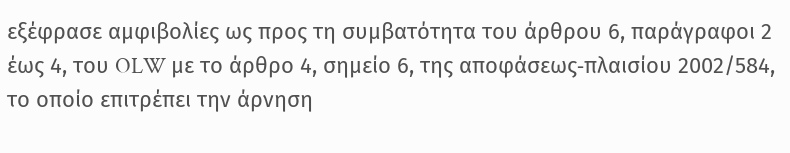εξέφρασε αμφιβολίες ως προς τη συμβατότητα του άρθρου 6, παράγραφοι 2 έως 4, του OLW με το άρθρο 4, σημείο 6, της αποφάσεως‑πλαισίου 2002/584, το οποίο επιτρέπει την άρνηση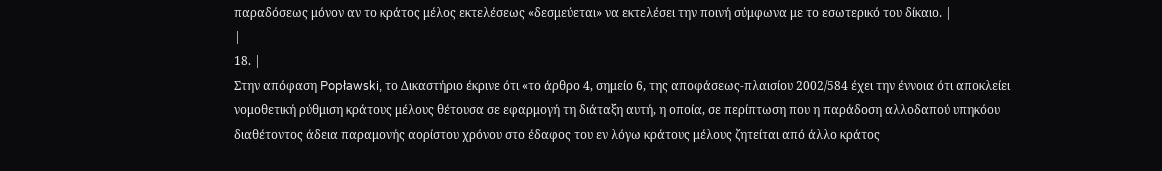παραδόσεως μόνον αν το κράτος μέλος εκτελέσεως «δεσμεύεται» να εκτελέσει την ποινή σύμφωνα με το εσωτερικό του δίκαιο. |
|
18. |
Στην απόφαση Popławski, το Δικαστήριο έκρινε ότι «το άρθρο 4, σημείο 6, της αποφάσεως‑πλαισίου 2002/584 έχει την έννοια ότι αποκλείει νομοθετική ρύθμιση κράτους μέλους θέτουσα σε εφαρμογή τη διάταξη αυτή, η οποία, σε περίπτωση που η παράδοση αλλοδαπού υπηκόου διαθέτοντος άδεια παραμονής αορίστου χρόνου στο έδαφος του εν λόγω κράτους μέλους ζητείται από άλλο κράτος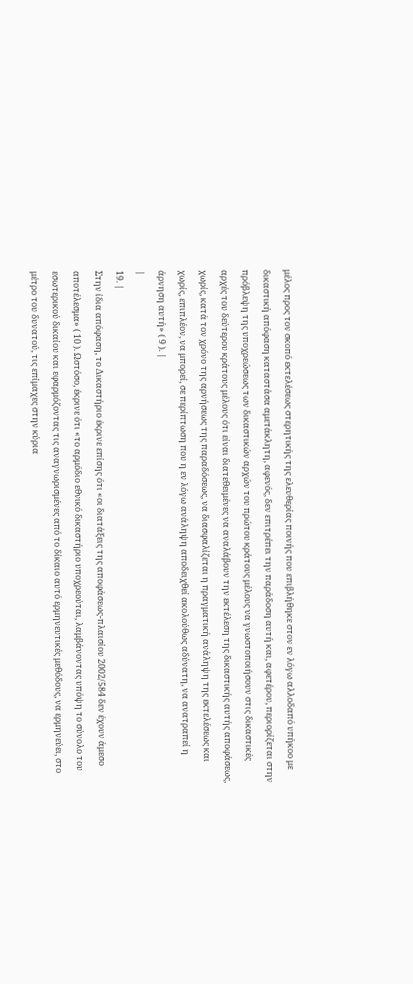μέλος προς τον σκοπό εκτελέσεως στερητικής της ελευθερίας ποινής που επιβλήθηκε στον εν λόγω αλλοδαπό υπήκοο με δικαστική απόφαση καταστάσα αμετάκλητη, αφενός, δεν επιτρέπει την παράδοση αυτή και, αφετέρου, περιορίζεται στην πρόβλεψη της υποχρεώσεως των δικαστικών αρχών του πρώτου κράτους μέλους να γνωστοποιήσουν στις δικαστικές αρχές του δεύτερου κράτους μέλους ότι είναι διατεθειμένες να αναλάβουν την εκτέλεση της δικαστικής αυτής αποφάσεως, χωρίς, κατά τον χρόνο της αρνήσεως της παραδόσεως, να διασφαλίζεται η πραγματική ανάληψη της εκτελέσεως και χωρίς, επιπλέον, να μπορεί, σε περίπτωση που η εν λόγω ανάληψη αποδειχθεί ακολούθως αδύνατη, να ανατραπεί η άρνηση αυτή» ( 9 ). |
|
19. |
Στην ίδια απόφαση, το Δικαστήριο έκρινε επίσης ότι «οι διατάξεις της αποφάσεως‑πλαισίου 2002/584 δεν έχουν άμεσο αποτέλεσμα» ( 10 ). Ωστόσο, έκρινε ότι «το αρμόδιο εθνικό δικαστήριο υποχρεούται, λαμβάνοντας υπόψη το σύνολο του εσωτερικού δικαίου και εφαρμόζοντας τις αναγνωρισμένες από το δίκαιο αυτό ερμηνευτικές μεθόδους, να ερμηνεύει, στο μέτρο του δυνατού, τις επίμαχες στην κύρια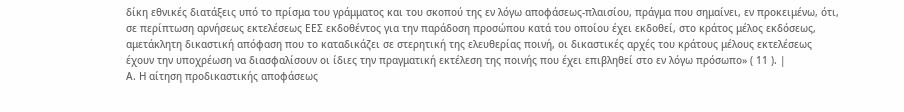δίκη εθνικές διατάξεις υπό το πρίσμα του γράμματος και του σκοπού της εν λόγω αποφάσεως‑πλαισίου, πράγμα που σημαίνει, εν προκειμένω, ότι, σε περίπτωση αρνήσεως εκτελέσεως ΕΕΣ εκδοθέντος για την παράδοση προσώπου κατά του οποίου έχει εκδοθεί, στο κράτος μέλος εκδόσεως, αμετάκλητη δικαστική απόφαση που το καταδικάζει σε στερητική της ελευθερίας ποινή, οι δικαστικές αρχές του κράτους μέλους εκτελέσεως έχουν την υποχρέωση να διασφαλίσουν οι ίδιες την πραγματική εκτέλεση της ποινής που έχει επιβληθεί στο εν λόγω πρόσωπο» ( 11 ). |
Α. Η αίτηση προδικαστικής αποφάσεως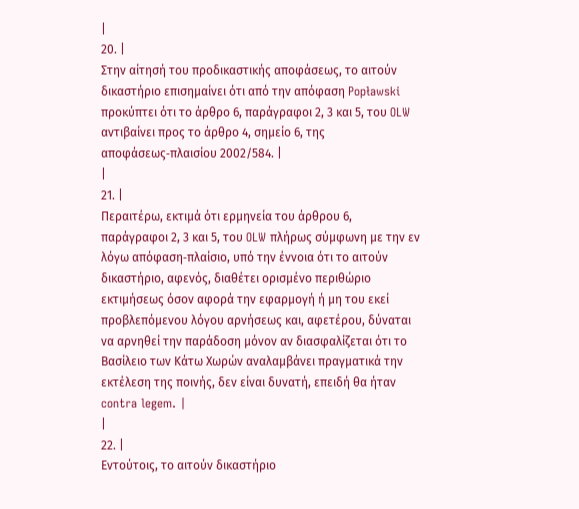|
20. |
Στην αίτησή του προδικαστικής αποφάσεως, το αιτούν δικαστήριο επισημαίνει ότι από την απόφαση Popławski προκύπτει ότι το άρθρο 6, παράγραφοι 2, 3 και 5, του OLW αντιβαίνει προς το άρθρο 4, σημείο 6, της αποφάσεως‑πλαισίου 2002/584. |
|
21. |
Περαιτέρω, εκτιμά ότι ερμηνεία του άρθρου 6, παράγραφοι 2, 3 και 5, του OLW πλήρως σύμφωνη με την εν λόγω απόφαση‑πλαίσιο, υπό την έννοια ότι το αιτούν δικαστήριο, αφενός, διαθέτει ορισμένο περιθώριο εκτιμήσεως όσον αφορά την εφαρμογή ή μη του εκεί προβλεπόμενου λόγου αρνήσεως και, αφετέρου, δύναται να αρνηθεί την παράδοση μόνον αν διασφαλίζεται ότι το Βασίλειο των Κάτω Χωρών αναλαμβάνει πραγματικά την εκτέλεση της ποινής, δεν είναι δυνατή, επειδή θα ήταν contra legem. |
|
22. |
Εντούτοις, το αιτούν δικαστήριο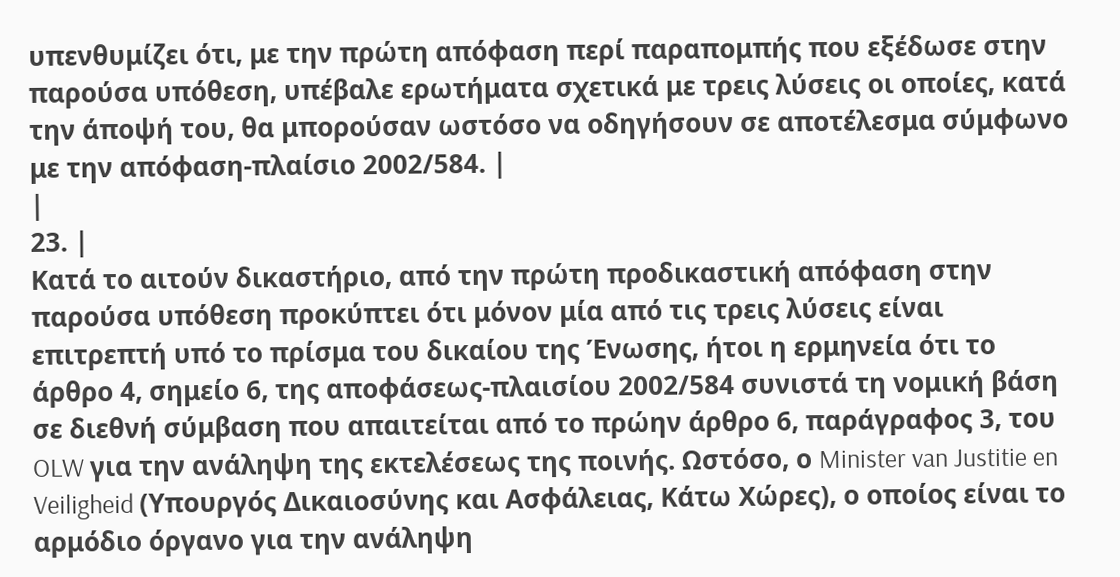υπενθυμίζει ότι, με την πρώτη απόφαση περί παραπομπής που εξέδωσε στην παρούσα υπόθεση, υπέβαλε ερωτήματα σχετικά με τρεις λύσεις οι οποίες, κατά την άποψή του, θα μπορούσαν ωστόσο να οδηγήσουν σε αποτέλεσμα σύμφωνο με την απόφαση‑πλαίσιο 2002/584. |
|
23. |
Κατά το αιτούν δικαστήριο, από την πρώτη προδικαστική απόφαση στην παρούσα υπόθεση προκύπτει ότι μόνον μία από τις τρεις λύσεις είναι επιτρεπτή υπό το πρίσμα του δικαίου της Ένωσης, ήτοι η ερμηνεία ότι το άρθρο 4, σημείο 6, της αποφάσεως‑πλαισίου 2002/584 συνιστά τη νομική βάση σε διεθνή σύμβαση που απαιτείται από το πρώην άρθρο 6, παράγραφος 3, του OLW για την ανάληψη της εκτελέσεως της ποινής. Ωστόσο, ο Minister van Justitie en Veiligheid (Υπουργός Δικαιοσύνης και Ασφάλειας, Κάτω Χώρες), ο οποίος είναι το αρμόδιο όργανο για την ανάληψη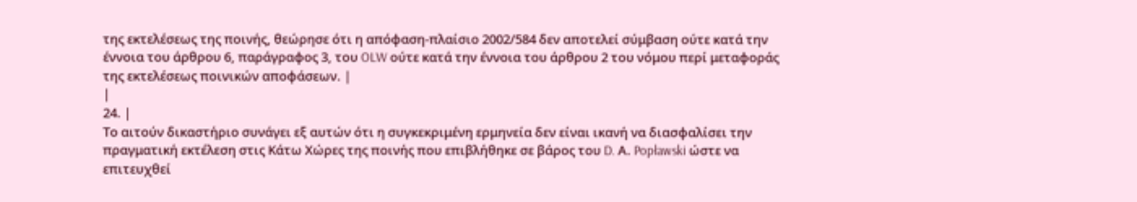της εκτελέσεως της ποινής, θεώρησε ότι η απόφαση‑πλαίσιο 2002/584 δεν αποτελεί σύμβαση ούτε κατά την έννοια του άρθρου 6, παράγραφος 3, του OLW ούτε κατά την έννοια του άρθρου 2 του νόμου περί μεταφοράς της εκτελέσεως ποινικών αποφάσεων. |
|
24. |
Το αιτούν δικαστήριο συνάγει εξ αυτών ότι η συγκεκριμένη ερμηνεία δεν είναι ικανή να διασφαλίσει την πραγματική εκτέλεση στις Κάτω Χώρες της ποινής που επιβλήθηκε σε βάρος του D. Α. Popławski ώστε να επιτευχθεί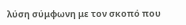λύση σύμφωνη με τον σκοπό που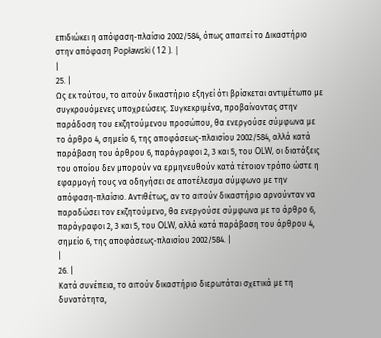επιδιώκει η απόφαση‑πλαίσιο 2002/584, όπως απαιτεί το Δικαστήριο στην απόφαση Popławski ( 12 ). |
|
25. |
Ως εκ τούτου, το αιτούν δικαστήριο εξηγεί ότι βρίσκεται αντιμέτωπο με συγκρουόμενες υποχρεώσεις. Συγκεκριμένα, προβαίνοντας στην παράδοση του εκζητούμενου προσώπου, θα ενεργούσε σύμφωνα με το άρθρο 4, σημείο 6, της αποφάσεως‑πλαισίου 2002/584, αλλά κατά παράβαση του άρθρου 6, παράγραφοι 2, 3 και 5, του OLW, οι διατάξεις του οποίου δεν μπορούν να ερμηνευθούν κατά τέτοιον τρόπο ώστε η εφαρμογή τους να οδηγήσει σε αποτέλεσμα σύμφωνο με την απόφαση‑πλαίσιο. Αντιθέτως, αν το αιτούν δικαστήριο αρνούνταν να παραδώσει τον εκζητούμενο, θα ενεργούσε σύμφωνα με το άρθρο 6, παράγραφοι 2, 3 και 5, του OLW, αλλά κατά παράβαση του άρθρου 4, σημείο 6, της αποφάσεως‑πλαισίου 2002/584. |
|
26. |
Κατά συνέπεια, το αιτούν δικαστήριο διερωτάται σχετικά με τη δυνατότητα,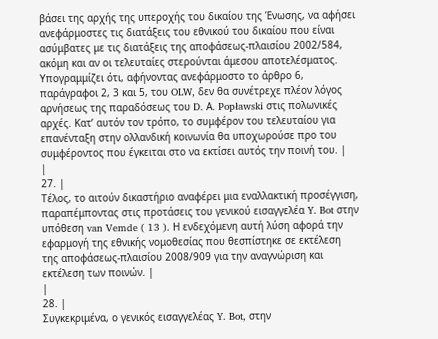βάσει της αρχής της υπεροχής του δικαίου της Ένωσης, να αφήσει ανεφάρμοστες τις διατάξεις του εθνικού του δικαίου που είναι ασύμβατες με τις διατάξεις της αποφάσεως‑πλαισίου 2002/584, ακόμη και αν οι τελευταίες στερούνται άμεσου αποτελέσματος. Υπογραμμίζει ότι, αφήνοντας ανεφάρμοστο το άρθρο 6, παράγραφοι 2, 3 και 5, του OLW, δεν θα συνέτρεχε πλέον λόγος αρνήσεως της παραδόσεως του D. Α. Popławski στις πολωνικές αρχές. Κατ’ αυτόν τον τρόπο, το συμφέρον του τελευταίου για επανένταξη στην ολλανδική κοινωνία θα υποχωρούσε προ του συμφέροντος που έγκειται στο να εκτίσει αυτός την ποινή του. |
|
27. |
Τέλος, το αιτούν δικαστήριο αναφέρει μια εναλλακτική προσέγγιση, παραπέμποντας στις προτάσεις του γενικού εισαγγελέα Y. Bot στην υπόθεση van Vemde ( 13 ). Η ενδεχόμενη αυτή λύση αφορά την εφαρμογή της εθνικής νομοθεσίας που θεσπίστηκε σε εκτέλεση της αποφάσεως‑πλαισίου 2008/909 για την αναγνώριση και εκτέλεση των ποινών. |
|
28. |
Συγκεκριμένα, ο γενικός εισαγγελέας Y. Bot, στην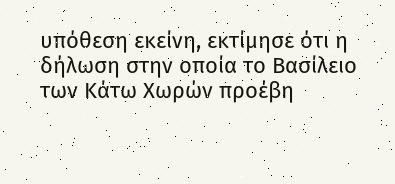υπόθεση εκείνη, εκτίμησε ότι η δήλωση στην οποία το Βασίλειο των Κάτω Χωρών προέβη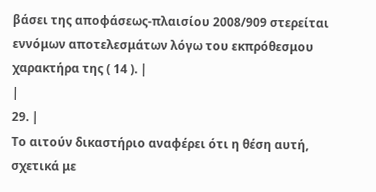βάσει της αποφάσεως‑πλαισίου 2008/909 στερείται εννόμων αποτελεσμάτων λόγω του εκπρόθεσμου χαρακτήρα της ( 14 ). |
|
29. |
Το αιτούν δικαστήριο αναφέρει ότι η θέση αυτή, σχετικά με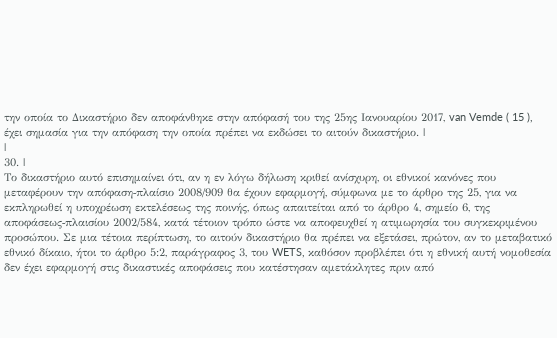την οποία το Δικαστήριο δεν αποφάνθηκε στην απόφασή του της 25ης Ιανουαρίου 2017, van Vemde ( 15 ), έχει σημασία για την απόφαση την οποία πρέπει να εκδώσει το αιτούν δικαστήριο. |
|
30. |
Το δικαστήριο αυτό επισημαίνει ότι, αν η εν λόγω δήλωση κριθεί ανίσχυρη, οι εθνικοί κανόνες που μεταφέρουν την απόφαση‑πλαίσιο 2008/909 θα έχουν εφαρμογή, σύμφωνα με το άρθρο της 25, για να εκπληρωθεί η υποχρέωση εκτελέσεως της ποινής, όπως απαιτείται από το άρθρο 4, σημείο 6, της αποφάσεως‑πλαισίου 2002/584, κατά τέτοιον τρόπο ώστε να αποφευχθεί η ατιμωρησία του συγκεκριμένου προσώπου. Σε μια τέτοια περίπτωση, το αιτούν δικαστήριο θα πρέπει να εξετάσει, πρώτον, αν το μεταβατικό εθνικό δίκαιο, ήτοι το άρθρο 5:2, παράγραφος 3, του WETS, καθόσον προβλέπει ότι η εθνική αυτή νομοθεσία δεν έχει εφαρμογή στις δικαστικές αποφάσεις που κατέστησαν αμετάκλητες πριν από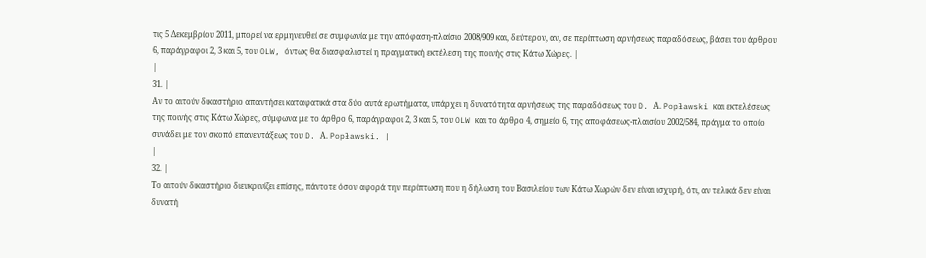τις 5 Δεκεμβρίου 2011, μπορεί να ερμηνευθεί σε συμφωνία με την απόφαση‑πλαίσιο 2008/909 και, δεύτερον, αν, σε περίπτωση αρνήσεως παραδόσεως, βάσει του άρθρου 6, παράγραφοι 2, 3 και 5, του OLW, όντως θα διασφαλιστεί η πραγματική εκτέλεση της ποινής στις Κάτω Χώρες. |
|
31. |
Αν το αιτούν δικαστήριο απαντήσει καταφατικά στα δύο αυτά ερωτήματα, υπάρχει η δυνατότητα αρνήσεως της παραδόσεως του D. Α. Popławski και εκτελέσεως της ποινής στις Κάτω Χώρες, σύμφωνα με το άρθρο 6, παράγραφοι 2, 3 και 5, του OLW και το άρθρο 4, σημείο 6, της αποφάσεως‑πλαισίου 2002/584, πράγμα το οποίο συνάδει με τον σκοπό επανεντάξεως του D. Α. Popławski. |
|
32. |
Το αιτούν δικαστήριο διευκρινίζει επίσης, πάντοτε όσον αφορά την περίπτωση που η δήλωση του Βασιλείου των Κάτω Χωρών δεν είναι ισχυρή, ότι, αν τελικά δεν είναι δυνατή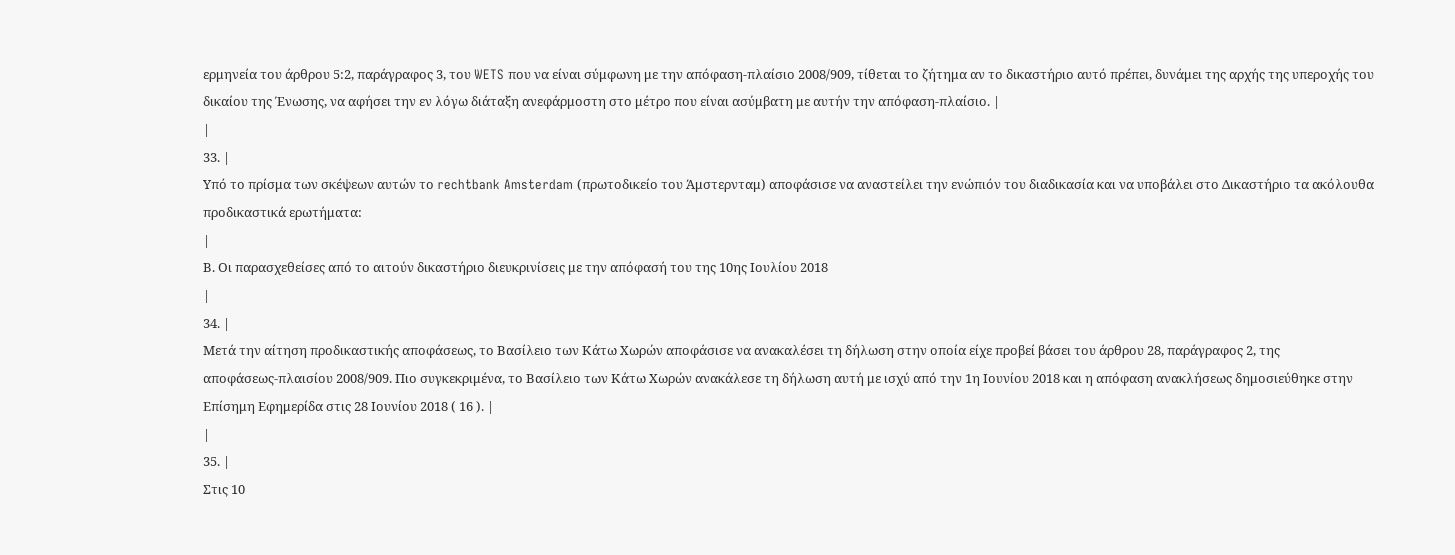ερμηνεία του άρθρου 5:2, παράγραφος 3, του WETS που να είναι σύμφωνη με την απόφαση‑πλαίσιο 2008/909, τίθεται το ζήτημα αν το δικαστήριο αυτό πρέπει, δυνάμει της αρχής της υπεροχής του δικαίου της Ένωσης, να αφήσει την εν λόγω διάταξη ανεφάρμοστη στο μέτρο που είναι ασύμβατη με αυτήν την απόφαση‑πλαίσιο. |
|
33. |
Υπό το πρίσμα των σκέψεων αυτών το rechtbank Amsterdam (πρωτοδικείο του Άμστερνταμ) αποφάσισε να αναστείλει την ενώπιόν του διαδικασία και να υποβάλει στο Δικαστήριο τα ακόλουθα προδικαστικά ερωτήματα:
|
Β. Οι παρασχεθείσες από το αιτούν δικαστήριο διευκρινίσεις με την απόφασή του της 10ης Ιουλίου 2018
|
34. |
Μετά την αίτηση προδικαστικής αποφάσεως, το Βασίλειο των Κάτω Χωρών αποφάσισε να ανακαλέσει τη δήλωση στην οποία είχε προβεί βάσει του άρθρου 28, παράγραφος 2, της αποφάσεως‑πλαισίου 2008/909. Πιο συγκεκριμένα, το Βασίλειο των Κάτω Χωρών ανακάλεσε τη δήλωση αυτή με ισχύ από την 1η Ιουνίου 2018 και η απόφαση ανακλήσεως δημοσιεύθηκε στην Επίσημη Εφημερίδα στις 28 Ιουνίου 2018 ( 16 ). |
|
35. |
Στις 10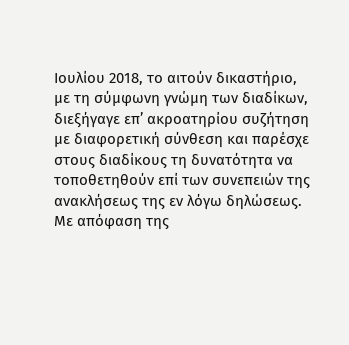Ιουλίου 2018, το αιτούν δικαστήριο, με τη σύμφωνη γνώμη των διαδίκων, διεξήγαγε επ’ ακροατηρίου συζήτηση με διαφορετική σύνθεση και παρέσχε στους διαδίκους τη δυνατότητα να τοποθετηθούν επί των συνεπειών της ανακλήσεως της εν λόγω δηλώσεως. Με απόφαση της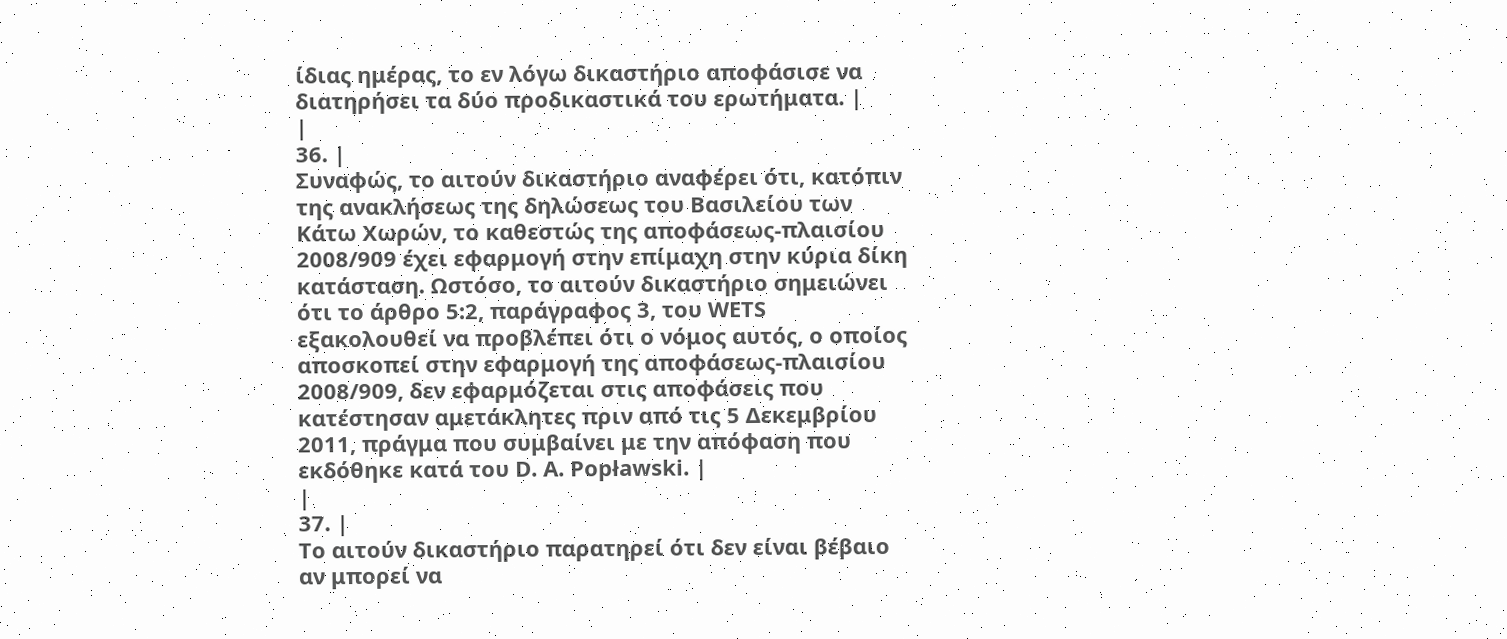ίδιας ημέρας, το εν λόγω δικαστήριο αποφάσισε να διατηρήσει τα δύο προδικαστικά του ερωτήματα. |
|
36. |
Συναφώς, το αιτούν δικαστήριο αναφέρει ότι, κατόπιν της ανακλήσεως της δηλώσεως του Βασιλείου των Κάτω Χωρών, το καθεστώς της αποφάσεως‑πλαισίου 2008/909 έχει εφαρμογή στην επίμαχη στην κύρια δίκη κατάσταση. Ωστόσο, το αιτούν δικαστήριο σημειώνει ότι το άρθρο 5:2, παράγραφος 3, του WETS εξακολουθεί να προβλέπει ότι ο νόμος αυτός, ο οποίος αποσκοπεί στην εφαρμογή της αποφάσεως‑πλαισίου 2008/909, δεν εφαρμόζεται στις αποφάσεις που κατέστησαν αμετάκλητες πριν από τις 5 Δεκεμβρίου 2011, πράγμα που συμβαίνει με την απόφαση που εκδόθηκε κατά του D. Α. Popławski. |
|
37. |
Το αιτούν δικαστήριο παρατηρεί ότι δεν είναι βέβαιο αν μπορεί να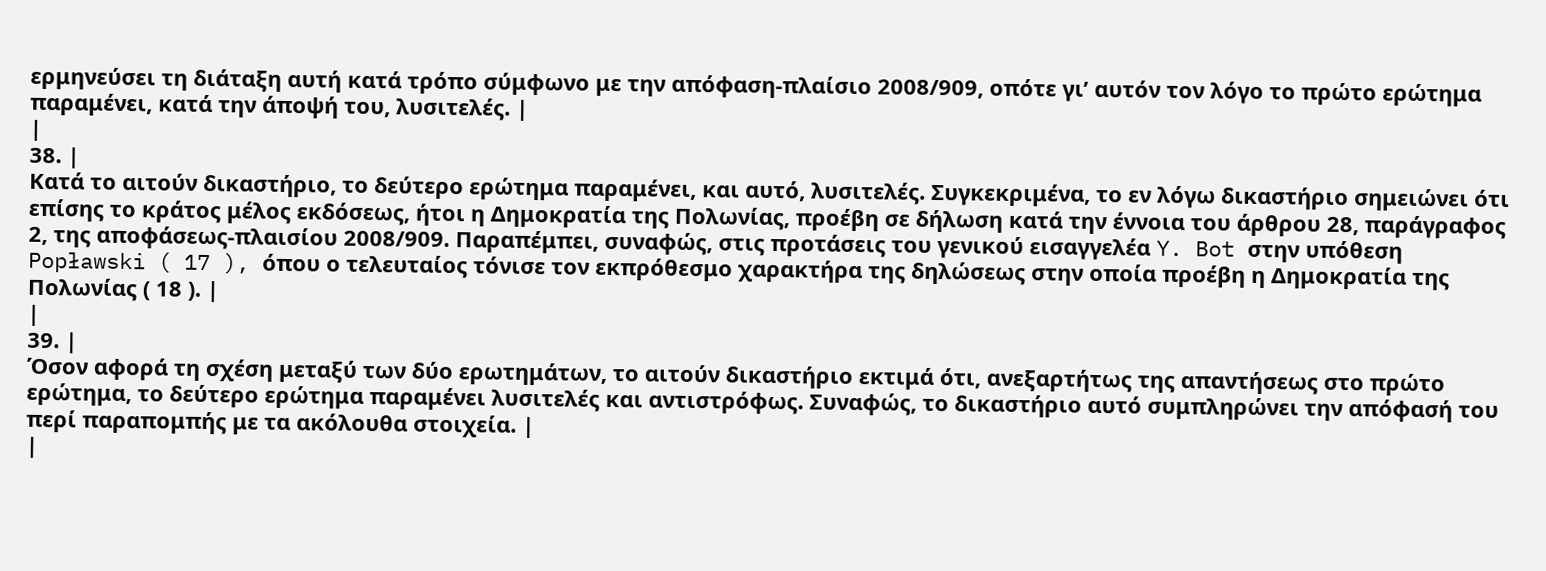ερμηνεύσει τη διάταξη αυτή κατά τρόπο σύμφωνο με την απόφαση‑πλαίσιο 2008/909, οπότε γι’ αυτόν τον λόγο το πρώτο ερώτημα παραμένει, κατά την άποψή του, λυσιτελές. |
|
38. |
Κατά το αιτούν δικαστήριο, το δεύτερο ερώτημα παραμένει, και αυτό, λυσιτελές. Συγκεκριμένα, το εν λόγω δικαστήριο σημειώνει ότι επίσης το κράτος μέλος εκδόσεως, ήτοι η Δημοκρατία της Πολωνίας, προέβη σε δήλωση κατά την έννοια του άρθρου 28, παράγραφος 2, της αποφάσεως‑πλαισίου 2008/909. Παραπέμπει, συναφώς, στις προτάσεις του γενικού εισαγγελέα Y. Bot στην υπόθεση Popławski ( 17 ), όπου ο τελευταίος τόνισε τον εκπρόθεσμο χαρακτήρα της δηλώσεως στην οποία προέβη η Δημοκρατία της Πολωνίας ( 18 ). |
|
39. |
Όσον αφορά τη σχέση μεταξύ των δύο ερωτημάτων, το αιτούν δικαστήριο εκτιμά ότι, ανεξαρτήτως της απαντήσεως στο πρώτο ερώτημα, το δεύτερο ερώτημα παραμένει λυσιτελές και αντιστρόφως. Συναφώς, το δικαστήριο αυτό συμπληρώνει την απόφασή του περί παραπομπής με τα ακόλουθα στοιχεία. |
|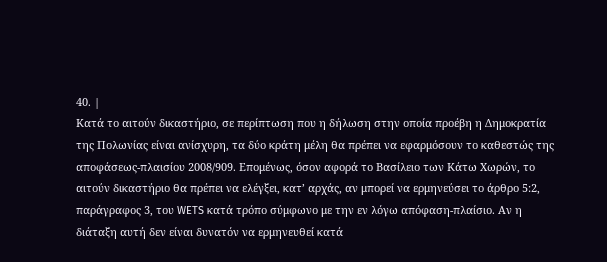40. |
Κατά το αιτούν δικαστήριο, σε περίπτωση που η δήλωση στην οποία προέβη η Δημοκρατία της Πολωνίας είναι ανίσχυρη, τα δύο κράτη μέλη θα πρέπει να εφαρμόσουν το καθεστώς της αποφάσεως‑πλαισίου 2008/909. Επομένως, όσον αφορά το Βασίλειο των Κάτω Χωρών, το αιτούν δικαστήριο θα πρέπει να ελέγξει, κατ’ αρχάς, αν μπορεί να ερμηνεύσει το άρθρο 5:2, παράγραφος 3, του WETS κατά τρόπο σύμφωνο με την εν λόγω απόφαση‑πλαίσιο. Αν η διάταξη αυτή δεν είναι δυνατόν να ερμηνευθεί κατά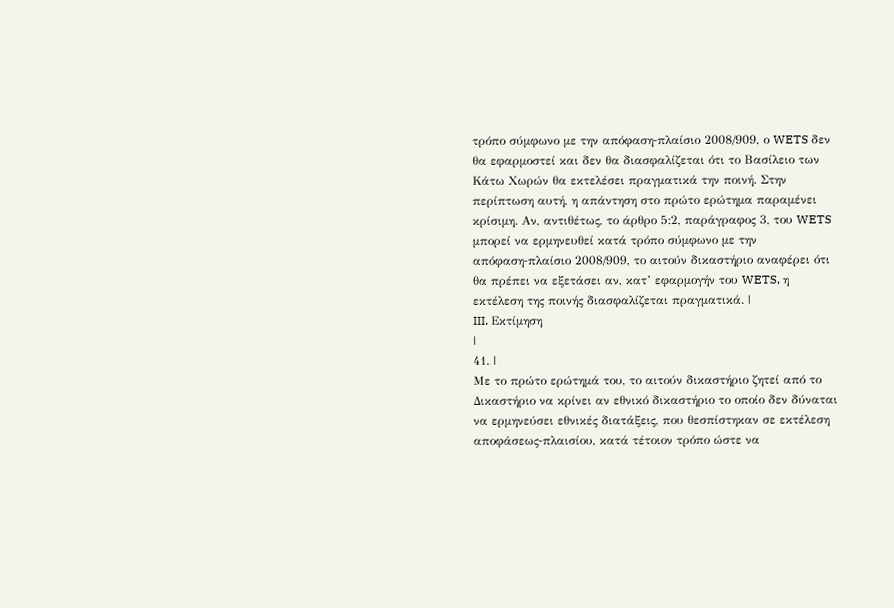τρόπο σύμφωνο με την απόφαση‑πλαίσιο 2008/909, ο WETS δεν θα εφαρμοστεί και δεν θα διασφαλίζεται ότι το Βασίλειο των Κάτω Χωρών θα εκτελέσει πραγματικά την ποινή. Στην περίπτωση αυτή, η απάντηση στο πρώτο ερώτημα παραμένει κρίσιμη. Αν, αντιθέτως, το άρθρο 5:2, παράγραφος 3, του WETS μπορεί να ερμηνευθεί κατά τρόπο σύμφωνο με την απόφαση‑πλαίσιο 2008/909, το αιτούν δικαστήριο αναφέρει ότι θα πρέπει να εξετάσει αν, κατ’ εφαρμογήν του WETS, η εκτέλεση της ποινής διασφαλίζεται πραγματικά. |
III. Εκτίμηση
|
41. |
Με το πρώτο ερώτημά του, το αιτούν δικαστήριο ζητεί από το Δικαστήριο να κρίνει αν εθνικό δικαστήριο το οποίο δεν δύναται να ερμηνεύσει εθνικές διατάξεις, που θεσπίστηκαν σε εκτέλεση αποφάσεως‑πλαισίου, κατά τέτοιον τρόπο ώστε να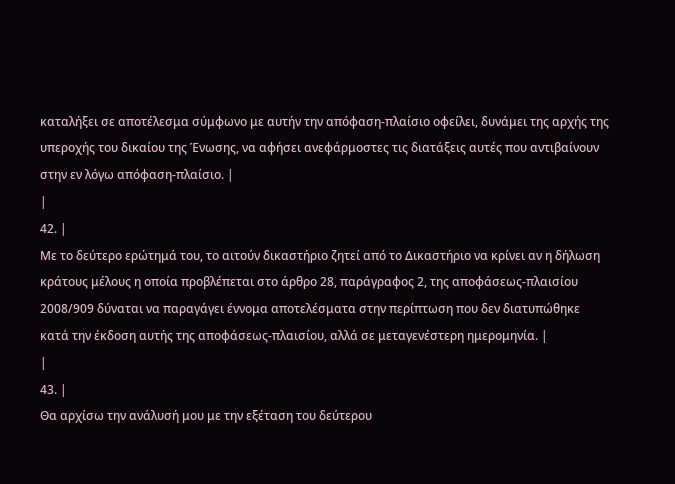καταλήξει σε αποτέλεσμα σύμφωνο με αυτήν την απόφαση‑πλαίσιο οφείλει, δυνάμει της αρχής της υπεροχής του δικαίου της Ένωσης, να αφήσει ανεφάρμοστες τις διατάξεις αυτές που αντιβαίνουν στην εν λόγω απόφαση‑πλαίσιο. |
|
42. |
Με το δεύτερο ερώτημά του, το αιτούν δικαστήριο ζητεί από το Δικαστήριο να κρίνει αν η δήλωση κράτους μέλους η οποία προβλέπεται στο άρθρο 28, παράγραφος 2, της αποφάσεως‑πλαισίου 2008/909 δύναται να παραγάγει έννομα αποτελέσματα στην περίπτωση που δεν διατυπώθηκε κατά την έκδοση αυτής της αποφάσεως‑πλαισίου, αλλά σε μεταγενέστερη ημερομηνία. |
|
43. |
Θα αρχίσω την ανάλυσή μου με την εξέταση του δεύτερου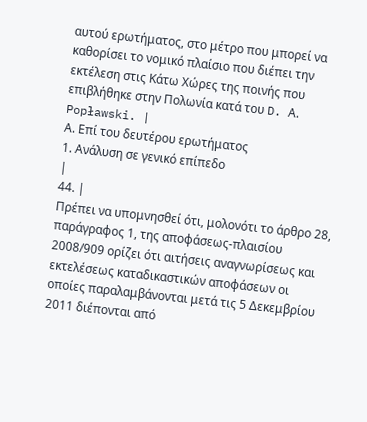αυτού ερωτήματος, στο μέτρο που μπορεί να καθορίσει το νομικό πλαίσιο που διέπει την εκτέλεση στις Κάτω Χώρες της ποινής που επιβλήθηκε στην Πολωνία κατά του D. Α. Popławski. |
Α. Επί του δευτέρου ερωτήματος
1. Ανάλυση σε γενικό επίπεδο
|
44. |
Πρέπει να υπομνησθεί ότι, μολονότι το άρθρο 28, παράγραφος 1, της αποφάσεως‑πλαισίου 2008/909 ορίζει ότι αιτήσεις αναγνωρίσεως και εκτελέσεως καταδικαστικών αποφάσεων οι οποίες παραλαμβάνονται μετά τις 5 Δεκεμβρίου 2011 διέπονται από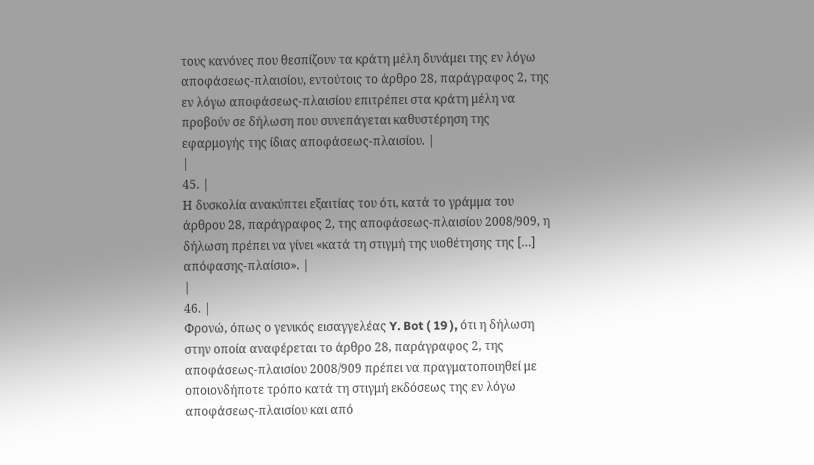τους κανόνες που θεσπίζουν τα κράτη μέλη δυνάμει της εν λόγω αποφάσεως‑πλαισίου, εντούτοις το άρθρο 28, παράγραφος 2, της εν λόγω αποφάσεως‑πλαισίου επιτρέπει στα κράτη μέλη να προβούν σε δήλωση που συνεπάγεται καθυστέρηση της εφαρμογής της ίδιας αποφάσεως‑πλαισίου. |
|
45. |
Η δυσκολία ανακύπτει εξαιτίας του ότι, κατά το γράμμα του άρθρου 28, παράγραφος 2, της αποφάσεως‑πλαισίου 2008/909, η δήλωση πρέπει να γίνει «κατά τη στιγμή της υιοθέτησης της […] απόφασης‑πλαίσιο». |
|
46. |
Φρονώ, όπως ο γενικός εισαγγελέας Y. Bot ( 19 ), ότι η δήλωση στην οποία αναφέρεται το άρθρο 28, παράγραφος 2, της αποφάσεως‑πλαισίου 2008/909 πρέπει να πραγματοποιηθεί με οποιονδήποτε τρόπο κατά τη στιγμή εκδόσεως της εν λόγω αποφάσεως‑πλαισίου και από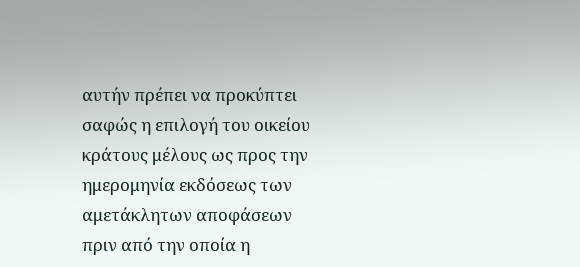αυτήν πρέπει να προκύπτει σαφώς η επιλογή του οικείου κράτους μέλους ως προς την ημερομηνία εκδόσεως των αμετάκλητων αποφάσεων πριν από την οποία η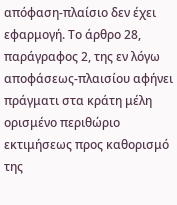απόφαση‑πλαίσιο δεν έχει εφαρμογή. Το άρθρο 28, παράγραφος 2, της εν λόγω αποφάσεως‑πλαισίου αφήνει πράγματι στα κράτη μέλη ορισμένο περιθώριο εκτιμήσεως προς καθορισμό της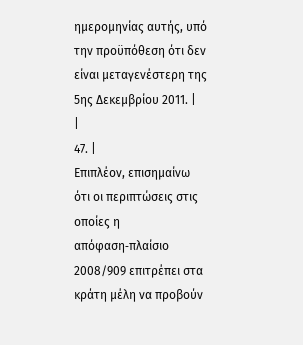ημερομηνίας αυτής, υπό την προϋπόθεση ότι δεν είναι μεταγενέστερη της 5ης Δεκεμβρίου 2011. |
|
47. |
Επιπλέον, επισημαίνω ότι οι περιπτώσεις στις οποίες η απόφαση‑πλαίσιο 2008/909 επιτρέπει στα κράτη μέλη να προβούν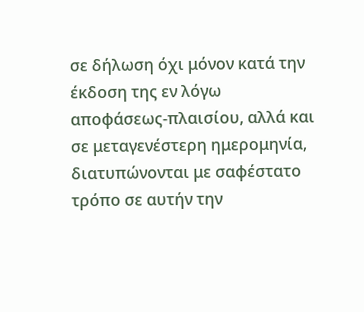σε δήλωση όχι μόνον κατά την έκδοση της εν λόγω αποφάσεως‑πλαισίου, αλλά και σε μεταγενέστερη ημερομηνία, διατυπώνονται με σαφέστατο τρόπο σε αυτήν την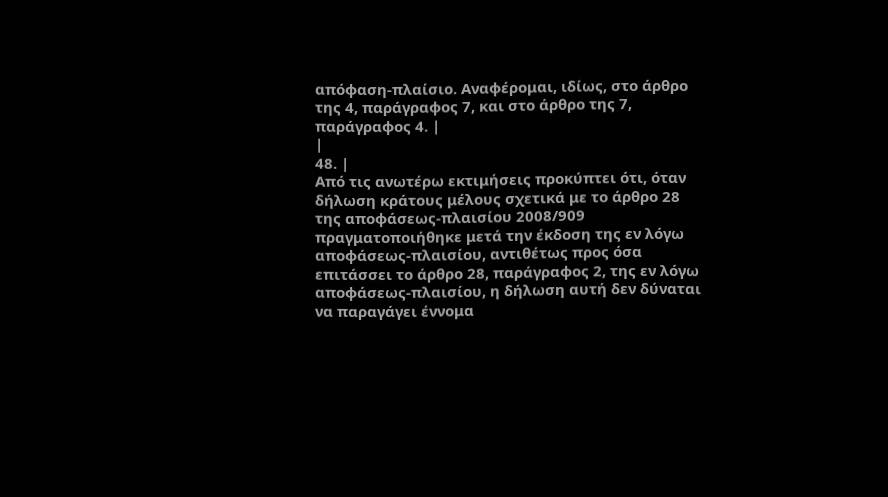απόφαση‑πλαίσιο. Αναφέρομαι, ιδίως, στο άρθρο της 4, παράγραφος 7, και στο άρθρο της 7, παράγραφος 4. |
|
48. |
Από τις ανωτέρω εκτιμήσεις προκύπτει ότι, όταν δήλωση κράτους μέλους σχετικά με το άρθρο 28 της αποφάσεως‑πλαισίου 2008/909 πραγματοποιήθηκε μετά την έκδοση της εν λόγω αποφάσεως‑πλαισίου, αντιθέτως προς όσα επιτάσσει το άρθρο 28, παράγραφος 2, της εν λόγω αποφάσεως‑πλαισίου, η δήλωση αυτή δεν δύναται να παραγάγει έννομα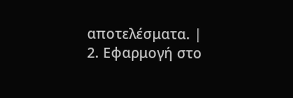αποτελέσματα. |
2. Εφαρμογή στο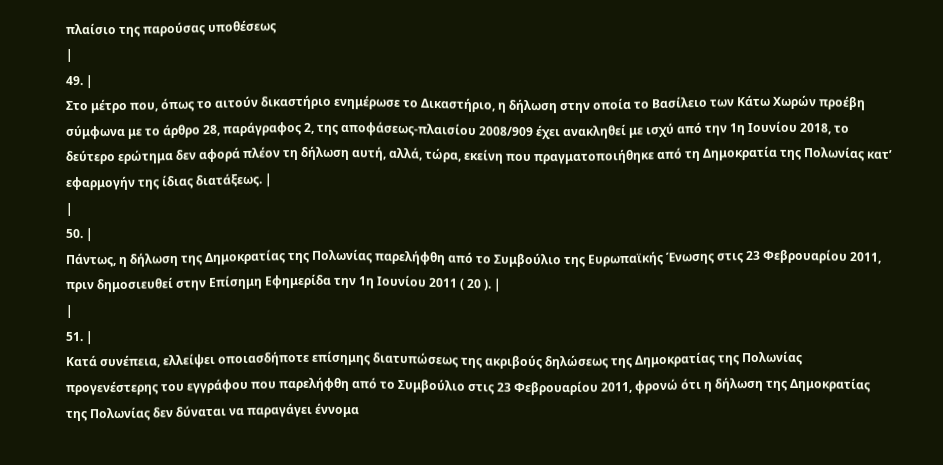πλαίσιο της παρούσας υποθέσεως
|
49. |
Στο μέτρο που, όπως το αιτούν δικαστήριο ενημέρωσε το Δικαστήριο, η δήλωση στην οποία το Βασίλειο των Κάτω Χωρών προέβη σύμφωνα με το άρθρο 28, παράγραφος 2, της αποφάσεως‑πλαισίου 2008/909 έχει ανακληθεί με ισχύ από την 1η Ιουνίου 2018, το δεύτερο ερώτημα δεν αφορά πλέον τη δήλωση αυτή, αλλά, τώρα, εκείνη που πραγματοποιήθηκε από τη Δημοκρατία της Πολωνίας κατ’ εφαρμογήν της ίδιας διατάξεως. |
|
50. |
Πάντως, η δήλωση της Δημοκρατίας της Πολωνίας παρελήφθη από το Συμβούλιο της Ευρωπαϊκής Ένωσης στις 23 Φεβρουαρίου 2011, πριν δημοσιευθεί στην Επίσημη Εφημερίδα την 1η Ιουνίου 2011 ( 20 ). |
|
51. |
Κατά συνέπεια, ελλείψει οποιασδήποτε επίσημης διατυπώσεως της ακριβούς δηλώσεως της Δημοκρατίας της Πολωνίας προγενέστερης του εγγράφου που παρελήφθη από το Συμβούλιο στις 23 Φεβρουαρίου 2011, φρονώ ότι η δήλωση της Δημοκρατίας της Πολωνίας δεν δύναται να παραγάγει έννομα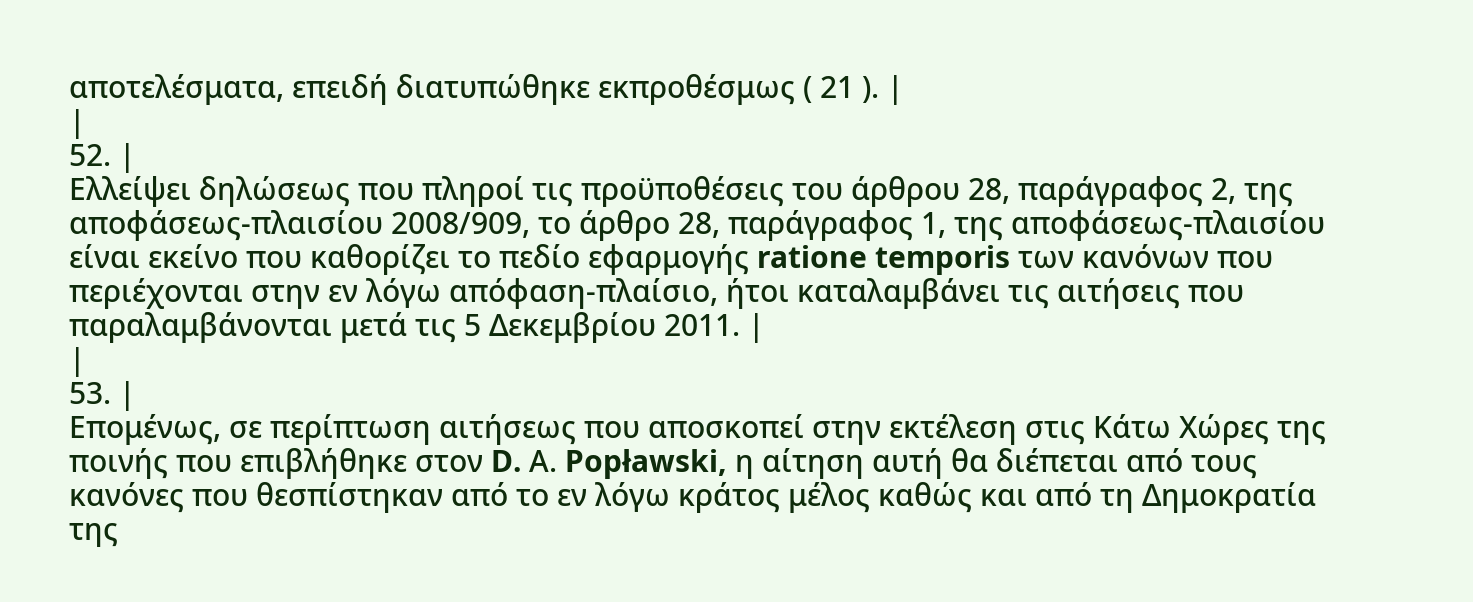αποτελέσματα, επειδή διατυπώθηκε εκπροθέσμως ( 21 ). |
|
52. |
Ελλείψει δηλώσεως που πληροί τις προϋποθέσεις του άρθρου 28, παράγραφος 2, της αποφάσεως‑πλαισίου 2008/909, το άρθρο 28, παράγραφος 1, της αποφάσεως‑πλαισίου είναι εκείνο που καθορίζει το πεδίο εφαρμογής ratione temporis των κανόνων που περιέχονται στην εν λόγω απόφαση‑πλαίσιο, ήτοι καταλαμβάνει τις αιτήσεις που παραλαμβάνονται μετά τις 5 Δεκεμβρίου 2011. |
|
53. |
Επομένως, σε περίπτωση αιτήσεως που αποσκοπεί στην εκτέλεση στις Κάτω Χώρες της ποινής που επιβλήθηκε στον D. Α. Popławski, η αίτηση αυτή θα διέπεται από τους κανόνες που θεσπίστηκαν από το εν λόγω κράτος μέλος καθώς και από τη Δημοκρατία της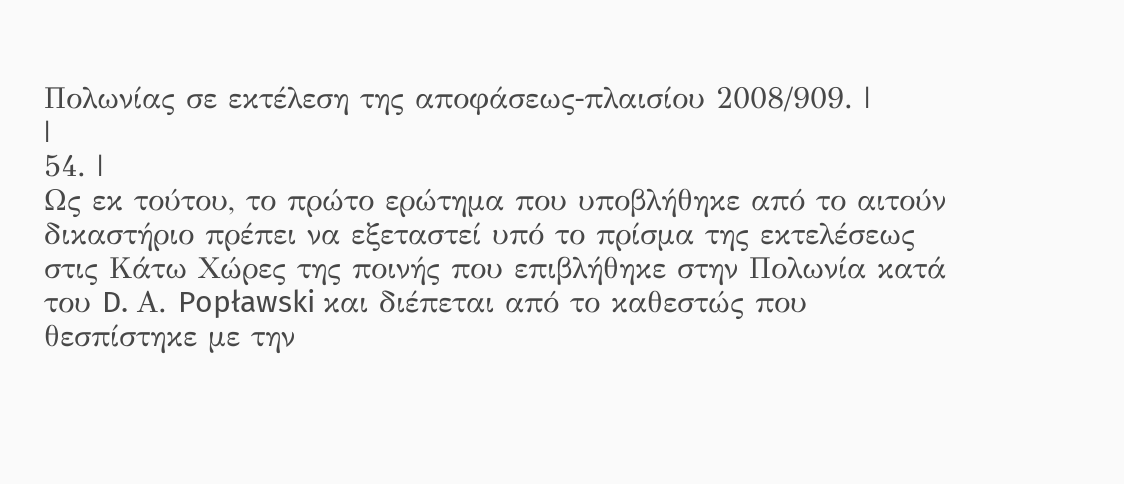Πολωνίας σε εκτέλεση της αποφάσεως‑πλαισίου 2008/909. |
|
54. |
Ως εκ τούτου, το πρώτο ερώτημα που υποβλήθηκε από το αιτούν δικαστήριο πρέπει να εξεταστεί υπό το πρίσμα της εκτελέσεως στις Κάτω Χώρες της ποινής που επιβλήθηκε στην Πολωνία κατά του D. Α. Popławski και διέπεται από το καθεστώς που θεσπίστηκε με την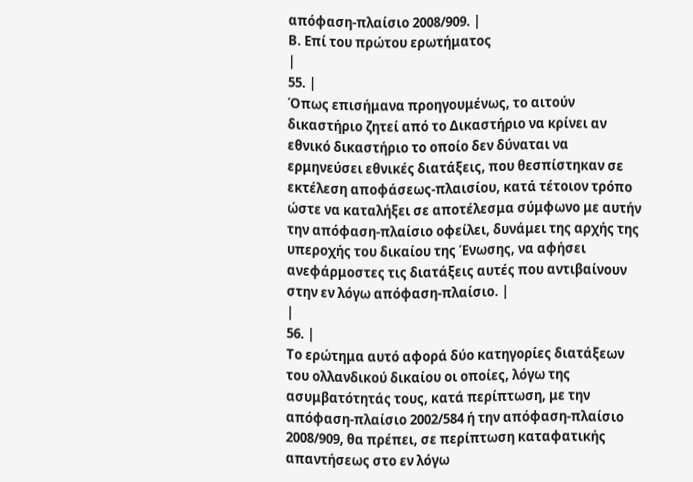απόφαση‑πλαίσιο 2008/909. |
Β. Επί του πρώτου ερωτήματος
|
55. |
Όπως επισήμανα προηγουμένως, το αιτούν δικαστήριο ζητεί από το Δικαστήριο να κρίνει αν εθνικό δικαστήριο το οποίο δεν δύναται να ερμηνεύσει εθνικές διατάξεις, που θεσπίστηκαν σε εκτέλεση αποφάσεως‑πλαισίου, κατά τέτοιον τρόπο ώστε να καταλήξει σε αποτέλεσμα σύμφωνο με αυτήν την απόφαση‑πλαίσιο οφείλει, δυνάμει της αρχής της υπεροχής του δικαίου της Ένωσης, να αφήσει ανεφάρμοστες τις διατάξεις αυτές που αντιβαίνουν στην εν λόγω απόφαση‑πλαίσιο. |
|
56. |
Το ερώτημα αυτό αφορά δύο κατηγορίες διατάξεων του ολλανδικού δικαίου οι οποίες, λόγω της ασυμβατότητάς τους, κατά περίπτωση, με την απόφαση‑πλαίσιο 2002/584 ή την απόφαση‑πλαίσιο 2008/909, θα πρέπει, σε περίπτωση καταφατικής απαντήσεως στο εν λόγω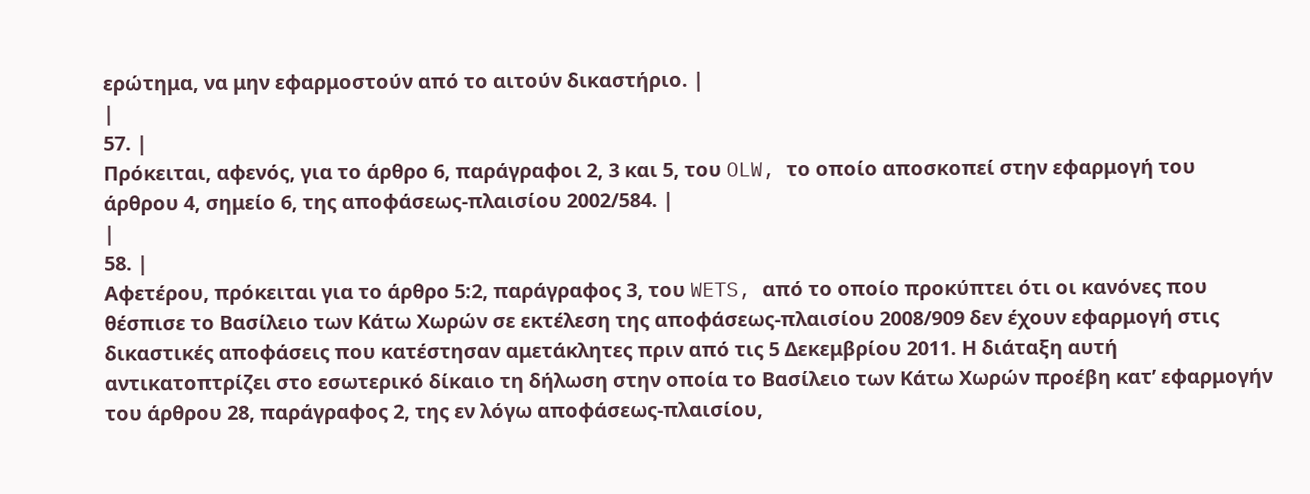ερώτημα, να μην εφαρμοστούν από το αιτούν δικαστήριο. |
|
57. |
Πρόκειται, αφενός, για το άρθρο 6, παράγραφοι 2, 3 και 5, του OLW, το οποίο αποσκοπεί στην εφαρμογή του άρθρου 4, σημείο 6, της αποφάσεως‑πλαισίου 2002/584. |
|
58. |
Αφετέρου, πρόκειται για το άρθρο 5:2, παράγραφος 3, του WETS, από το οποίο προκύπτει ότι οι κανόνες που θέσπισε το Βασίλειο των Κάτω Χωρών σε εκτέλεση της αποφάσεως‑πλαισίου 2008/909 δεν έχουν εφαρμογή στις δικαστικές αποφάσεις που κατέστησαν αμετάκλητες πριν από τις 5 Δεκεμβρίου 2011. Η διάταξη αυτή αντικατοπτρίζει στο εσωτερικό δίκαιο τη δήλωση στην οποία το Βασίλειο των Κάτω Χωρών προέβη κατ’ εφαρμογήν του άρθρου 28, παράγραφος 2, της εν λόγω αποφάσεως‑πλαισίου,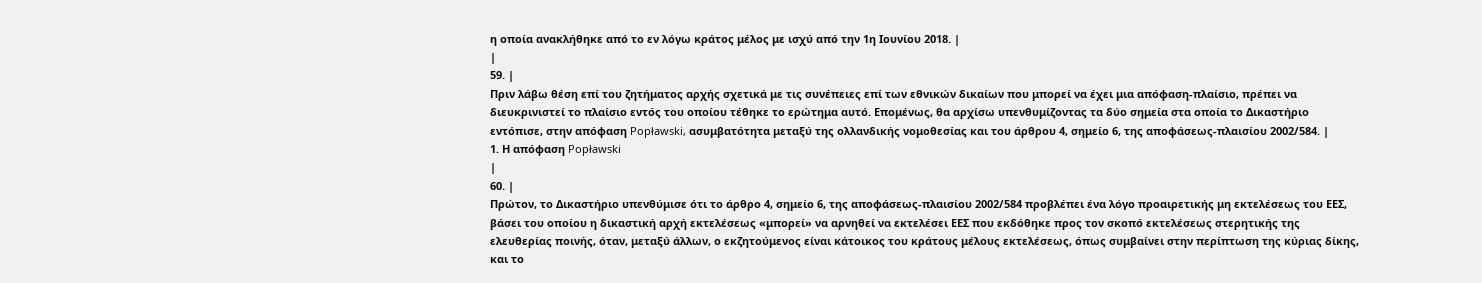η οποία ανακλήθηκε από το εν λόγω κράτος μέλος με ισχύ από την 1η Ιουνίου 2018. |
|
59. |
Πριν λάβω θέση επί του ζητήματος αρχής σχετικά με τις συνέπειες επί των εθνικών δικαίων που μπορεί να έχει μια απόφαση‑πλαίσιο, πρέπει να διευκρινιστεί το πλαίσιο εντός του οποίου τέθηκε το ερώτημα αυτό. Επομένως, θα αρχίσω υπενθυμίζοντας τα δύο σημεία στα οποία το Δικαστήριο εντόπισε, στην απόφαση Popławski, ασυμβατότητα μεταξύ της ολλανδικής νομοθεσίας και του άρθρου 4, σημείο 6, της αποφάσεως‑πλαισίου 2002/584. |
1. Η απόφαση Popławski
|
60. |
Πρώτον, το Δικαστήριο υπενθύμισε ότι το άρθρο 4, σημείο 6, της αποφάσεως‑πλαισίου 2002/584 προβλέπει ένα λόγο προαιρετικής μη εκτελέσεως του ΕΕΣ, βάσει του οποίου η δικαστική αρχή εκτελέσεως «μπορεί» να αρνηθεί να εκτελέσει ΕΕΣ που εκδόθηκε προς τον σκοπό εκτελέσεως στερητικής της ελευθερίας ποινής, όταν, μεταξύ άλλων, ο εκζητούμενος είναι κάτοικος του κράτους μέλους εκτελέσεως, όπως συμβαίνει στην περίπτωση της κύριας δίκης, και το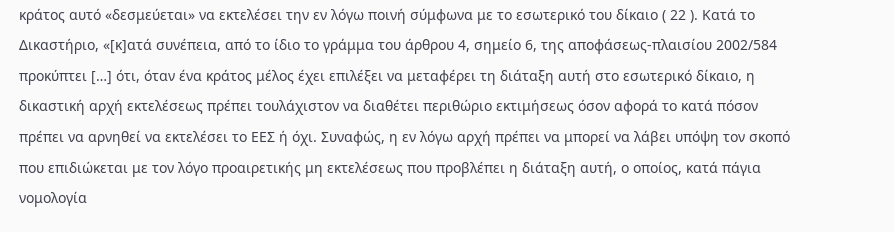κράτος αυτό «δεσμεύεται» να εκτελέσει την εν λόγω ποινή σύμφωνα με το εσωτερικό του δίκαιο ( 22 ). Κατά το Δικαστήριο, «[κ]ατά συνέπεια, από το ίδιο το γράμμα του άρθρου 4, σημείο 6, της αποφάσεως‑πλαισίου 2002/584 προκύπτει […] ότι, όταν ένα κράτος μέλος έχει επιλέξει να μεταφέρει τη διάταξη αυτή στο εσωτερικό δίκαιο, η δικαστική αρχή εκτελέσεως πρέπει τουλάχιστον να διαθέτει περιθώριο εκτιμήσεως όσον αφορά το κατά πόσον πρέπει να αρνηθεί να εκτελέσει το ΕΕΣ ή όχι. Συναφώς, η εν λόγω αρχή πρέπει να μπορεί να λάβει υπόψη τον σκοπό που επιδιώκεται με τον λόγο προαιρετικής μη εκτελέσεως που προβλέπει η διάταξη αυτή, ο οποίος, κατά πάγια νομολογία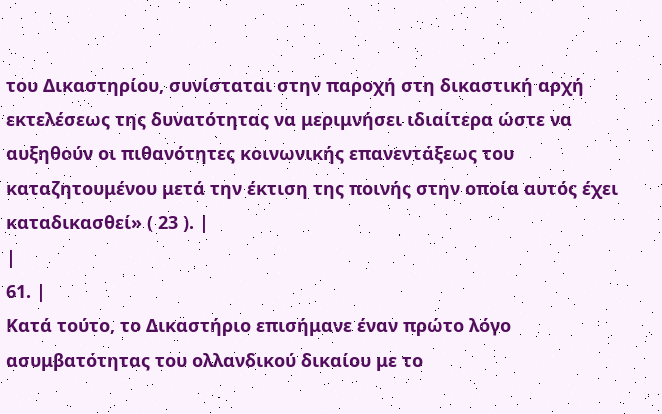του Δικαστηρίου, συνίσταται στην παροχή στη δικαστική αρχή εκτελέσεως της δυνατότητας να μεριμνήσει ιδιαίτερα ώστε να αυξηθούν οι πιθανότητες κοινωνικής επανεντάξεως του καταζητουμένου μετά την έκτιση της ποινής στην οποία αυτός έχει καταδικασθεί» ( 23 ). |
|
61. |
Κατά τούτο, το Δικαστήριο επισήμανε έναν πρώτο λόγο ασυμβατότητας του ολλανδικού δικαίου με το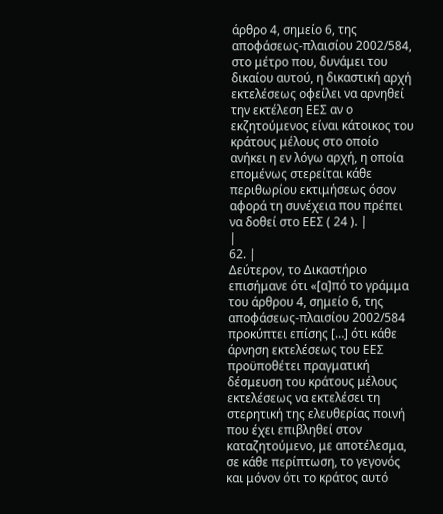άρθρο 4, σημείο 6, της αποφάσεως‑πλαισίου 2002/584, στο μέτρο που, δυνάμει του δικαίου αυτού, η δικαστική αρχή εκτελέσεως οφείλει να αρνηθεί την εκτέλεση ΕΕΣ αν ο εκζητούμενος είναι κάτοικος του κράτους μέλους στο οποίο ανήκει η εν λόγω αρχή, η οποία επομένως στερείται κάθε περιθωρίου εκτιμήσεως όσον αφορά τη συνέχεια που πρέπει να δοθεί στο ΕΕΣ ( 24 ). |
|
62. |
Δεύτερον, το Δικαστήριο επισήμανε ότι «[α]πό το γράμμα του άρθρου 4, σημείο 6, της αποφάσεως‑πλαισίου 2002/584 προκύπτει επίσης […] ότι κάθε άρνηση εκτελέσεως του ΕΕΣ προϋποθέτει πραγματική δέσμευση του κράτους μέλους εκτελέσεως να εκτελέσει τη στερητική της ελευθερίας ποινή που έχει επιβληθεί στον καταζητούμενο, με αποτέλεσμα, σε κάθε περίπτωση, το γεγονός και μόνον ότι το κράτος αυτό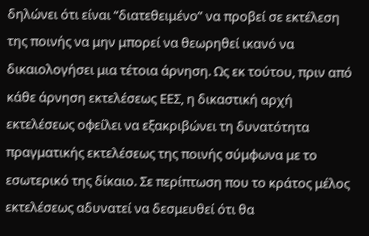δηλώνει ότι είναι “διατεθειμένο” να προβεί σε εκτέλεση της ποινής να μην μπορεί να θεωρηθεί ικανό να δικαιολογήσει μια τέτοια άρνηση. Ως εκ τούτου, πριν από κάθε άρνηση εκτελέσεως ΕΕΣ, η δικαστική αρχή εκτελέσεως οφείλει να εξακριβώνει τη δυνατότητα πραγματικής εκτελέσεως της ποινής σύμφωνα με το εσωτερικό της δίκαιο. Σε περίπτωση που το κράτος μέλος εκτελέσεως αδυνατεί να δεσμευθεί ότι θα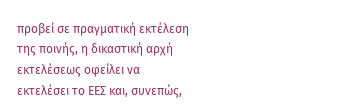προβεί σε πραγματική εκτέλεση της ποινής, η δικαστική αρχή εκτελέσεως οφείλει να εκτελέσει το ΕΕΣ και, συνεπώς,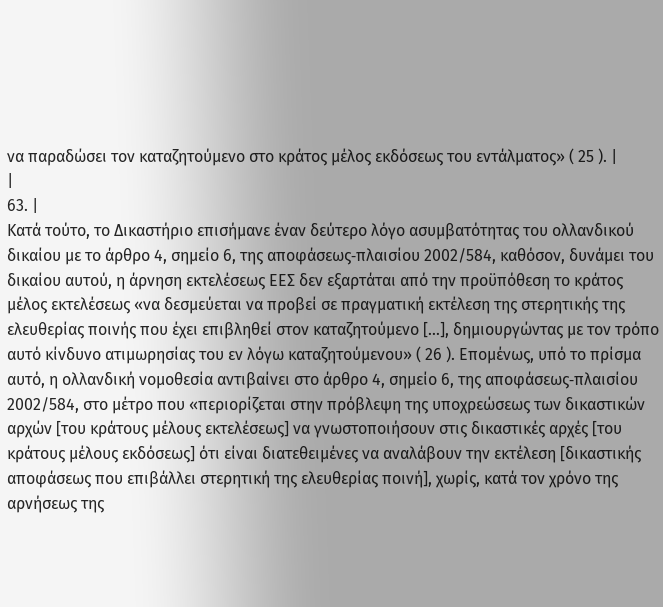να παραδώσει τον καταζητούμενο στο κράτος μέλος εκδόσεως του εντάλματος» ( 25 ). |
|
63. |
Κατά τούτο, το Δικαστήριο επισήμανε έναν δεύτερο λόγο ασυμβατότητας του ολλανδικού δικαίου με το άρθρο 4, σημείο 6, της αποφάσεως‑πλαισίου 2002/584, καθόσον, δυνάμει του δικαίου αυτού, η άρνηση εκτελέσεως ΕΕΣ δεν εξαρτάται από την προϋπόθεση το κράτος μέλος εκτελέσεως «να δεσμεύεται να προβεί σε πραγματική εκτέλεση της στερητικής της ελευθερίας ποινής που έχει επιβληθεί στον καταζητούμενο […], δημιουργώντας με τον τρόπο αυτό κίνδυνο ατιμωρησίας του εν λόγω καταζητούμενου» ( 26 ). Επομένως, υπό το πρίσμα αυτό, η ολλανδική νομοθεσία αντιβαίνει στο άρθρο 4, σημείο 6, της αποφάσεως‑πλαισίου 2002/584, στο μέτρο που «περιορίζεται στην πρόβλεψη της υποχρεώσεως των δικαστικών αρχών [του κράτους μέλους εκτελέσεως] να γνωστοποιήσουν στις δικαστικές αρχές [του κράτους μέλους εκδόσεως] ότι είναι διατεθειμένες να αναλάβουν την εκτέλεση [δικαστικής αποφάσεως που επιβάλλει στερητική της ελευθερίας ποινή], χωρίς, κατά τον χρόνο της αρνήσεως της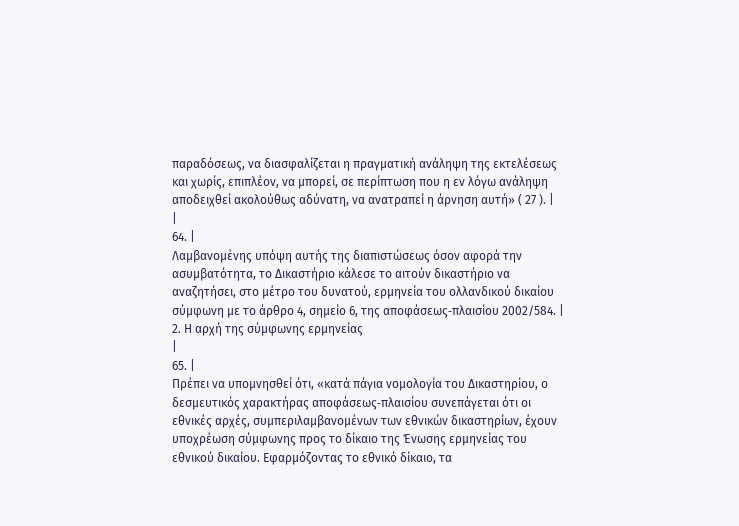παραδόσεως, να διασφαλίζεται η πραγματική ανάληψη της εκτελέσεως και χωρίς, επιπλέον, να μπορεί, σε περίπτωση που η εν λόγω ανάληψη αποδειχθεί ακολούθως αδύνατη, να ανατραπεί η άρνηση αυτή» ( 27 ). |
|
64. |
Λαμβανομένης υπόψη αυτής της διαπιστώσεως όσον αφορά την ασυμβατότητα, το Δικαστήριο κάλεσε το αιτούν δικαστήριο να αναζητήσει, στο μέτρο του δυνατού, ερμηνεία του ολλανδικού δικαίου σύμφωνη με το άρθρο 4, σημείο 6, της αποφάσεως‑πλαισίου 2002/584. |
2. Η αρχή της σύμφωνης ερμηνείας
|
65. |
Πρέπει να υπομνησθεί ότι, «κατά πάγια νομολογία του Δικαστηρίου, ο δεσμευτικός χαρακτήρας αποφάσεως‑πλαισίου συνεπάγεται ότι οι εθνικές αρχές, συμπεριλαμβανομένων των εθνικών δικαστηρίων, έχουν υποχρέωση σύμφωνης προς το δίκαιο της Ένωσης ερμηνείας του εθνικού δικαίου. Εφαρμόζοντας το εθνικό δίκαιο, τα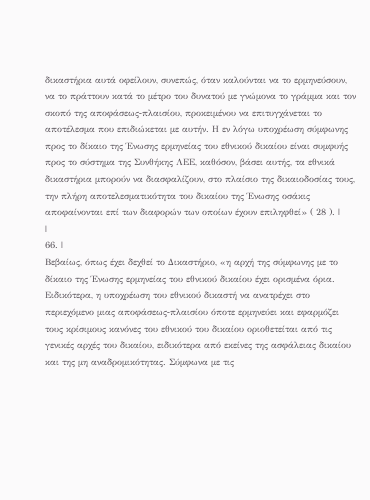δικαστήρια αυτά οφείλουν, συνεπώς, όταν καλούνται να το ερμηνεύσουν, να το πράττουν κατά το μέτρο του δυνατού με γνώμονα το γράμμα και τον σκοπό της αποφάσεως‑πλαισίου, προκειμένου να επιτυγχάνεται το αποτέλεσμα που επιδιώκεται με αυτήν. Η εν λόγω υποχρέωση σύμφωνης προς το δίκαιο της Ένωσης ερμηνείας του εθνικού δικαίου είναι συμφυής προς το σύστημα της Συνθήκης ΛΕΕ, καθόσον, βάσει αυτής, τα εθνικά δικαστήρια μπορούν να διασφαλίζουν, στο πλαίσιο της δικαιοδοσίας τους, την πλήρη αποτελεσματικότητα του δικαίου της Ένωσης οσάκις αποφαίνονται επί των διαφορών των οποίων έχουν επιληφθεί» ( 28 ). |
|
66. |
Βεβαίως, όπως έχει δεχθεί το Δικαστήριο, «η αρχή της σύμφωνης με το δίκαιο της Ένωσης ερμηνείας του εθνικού δικαίου έχει ορισμένα όρια. Ειδικότερα, η υποχρέωση του εθνικού δικαστή να ανατρέχει στο περιεχόμενο μιας αποφάσεως‑πλαισίου όποτε ερμηνεύει και εφαρμόζει τους κρίσιμους κανόνες του εθνικού του δικαίου οριοθετείται από τις γενικές αρχές του δικαίου, ειδικότερα από εκείνες της ασφάλειας δικαίου και της μη αναδρομικότητας. Σύμφωνα με τις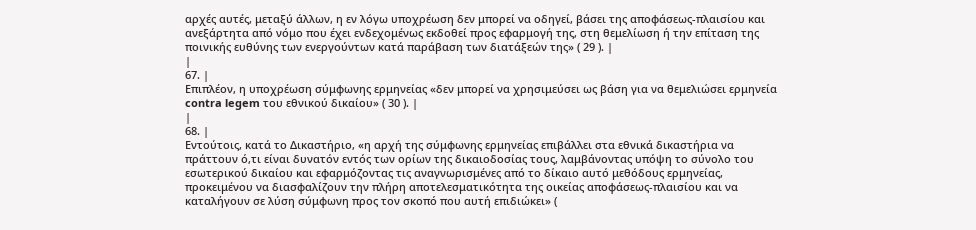αρχές αυτές, μεταξύ άλλων, η εν λόγω υποχρέωση δεν μπορεί να οδηγεί, βάσει της αποφάσεως‑πλαισίου και ανεξάρτητα από νόμο που έχει ενδεχομένως εκδοθεί προς εφαρμογή της, στη θεμελίωση ή την επίταση της ποινικής ευθύνης των ενεργούντων κατά παράβαση των διατάξεών της» ( 29 ). |
|
67. |
Επιπλέον, η υποχρέωση σύμφωνης ερμηνείας «δεν μπορεί να χρησιμεύσει ως βάση για να θεμελιώσει ερμηνεία contra legem του εθνικού δικαίου» ( 30 ). |
|
68. |
Εντούτοις, κατά το Δικαστήριο, «η αρχή της σύμφωνης ερμηνείας επιβάλλει στα εθνικά δικαστήρια να πράττουν ό,τι είναι δυνατόν εντός των ορίων της δικαιοδοσίας τους, λαμβάνοντας υπόψη το σύνολο του εσωτερικού δικαίου και εφαρμόζοντας τις αναγνωρισμένες από το δίκαιο αυτό μεθόδους ερμηνείας, προκειμένου να διασφαλίζουν την πλήρη αποτελεσματικότητα της οικείας αποφάσεως‑πλαισίου και να καταλήγουν σε λύση σύμφωνη προς τον σκοπό που αυτή επιδιώκει» (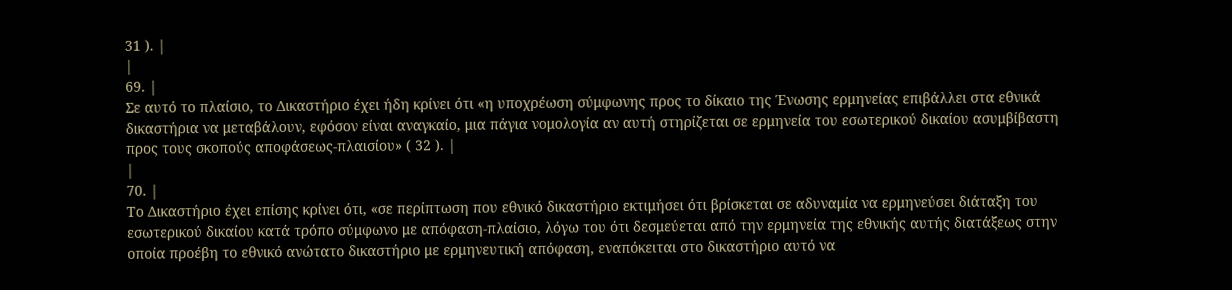31 ). |
|
69. |
Σε αυτό το πλαίσιο, το Δικαστήριο έχει ήδη κρίνει ότι «η υποχρέωση σύμφωνης προς το δίκαιο της Ένωσης ερμηνείας επιβάλλει στα εθνικά δικαστήρια να μεταβάλουν, εφόσον είναι αναγκαίο, μια πάγια νομολογία αν αυτή στηρίζεται σε ερμηνεία του εσωτερικού δικαίου ασυμβίβαστη προς τους σκοπούς αποφάσεως‑πλαισίου» ( 32 ). |
|
70. |
Το Δικαστήριο έχει επίσης κρίνει ότι, «σε περίπτωση που εθνικό δικαστήριο εκτιμήσει ότι βρίσκεται σε αδυναμία να ερμηνεύσει διάταξη του εσωτερικού δικαίου κατά τρόπο σύμφωνο με απόφαση‑πλαίσιο, λόγω του ότι δεσμεύεται από την ερμηνεία της εθνικής αυτής διατάξεως στην οποία προέβη το εθνικό ανώτατο δικαστήριο με ερμηνευτική απόφαση, εναπόκειται στο δικαστήριο αυτό να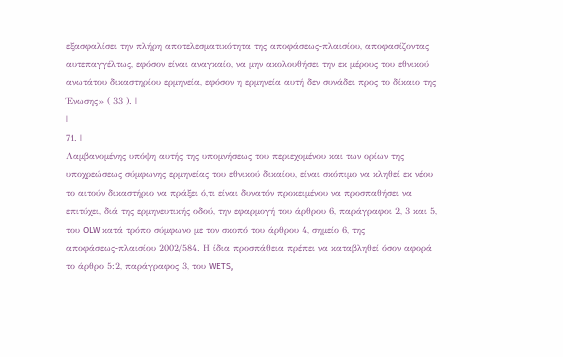εξασφαλίσει την πλήρη αποτελεσματικότητα της αποφάσεως‑πλαισίου, αποφασίζοντας αυτεπαγγέλτως, εφόσον είναι αναγκαίο, να μην ακολουθήσει την εκ μέρους του εθνικού ανωτάτου δικαστηρίου ερμηνεία, εφόσον η ερμηνεία αυτή δεν συνάδει προς το δίκαιο της Ένωσης» ( 33 ). |
|
71. |
Λαμβανομένης υπόψη αυτής της υπομνήσεως του περιεχομένου και των ορίων της υποχρεώσεως σύμφωνης ερμηνείας του εθνικού δικαίου, είναι σκόπιμο να κληθεί εκ νέου το αιτούν δικαστήριο να πράξει ό,τι είναι δυνατόν προκειμένου να προσπαθήσει να επιτύχει, διά της ερμηνευτικής οδού, την εφαρμογή του άρθρου 6, παράγραφοι 2, 3 και 5, του OLW κατά τρόπο σύμφωνο με τον σκοπό του άρθρου 4, σημείο 6, της αποφάσεως‑πλαισίου 2002/584. Η ίδια προσπάθεια πρέπει να καταβληθεί όσον αφορά το άρθρο 5:2, παράγραφος 3, του WETS,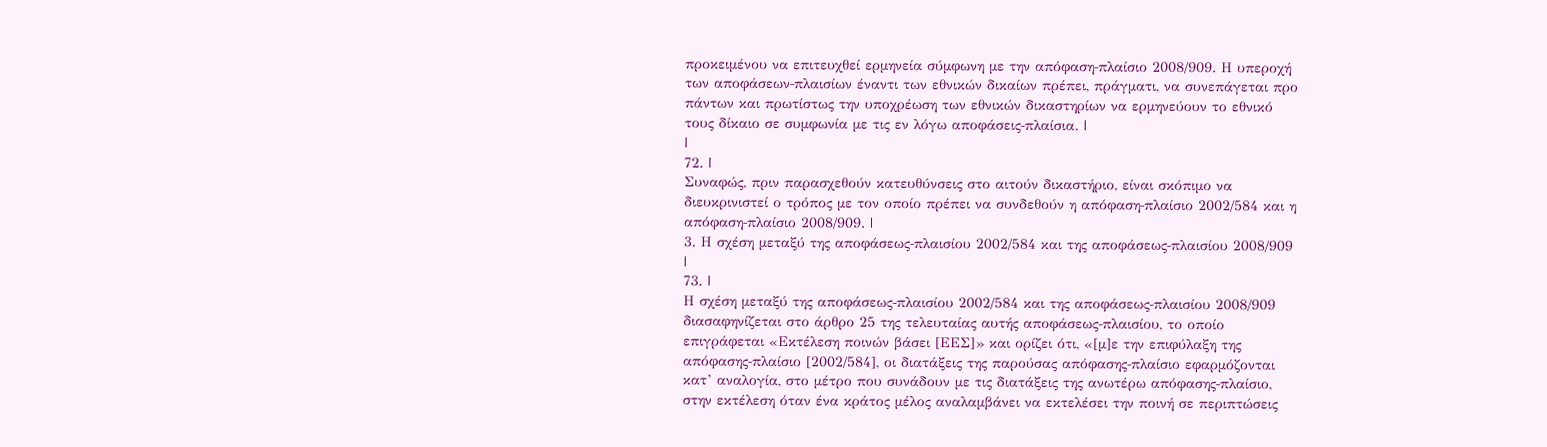προκειμένου να επιτευχθεί ερμηνεία σύμφωνη με την απόφαση‑πλαίσιο 2008/909. Η υπεροχή των αποφάσεων‑πλαισίων έναντι των εθνικών δικαίων πρέπει, πράγματι, να συνεπάγεται προ πάντων και πρωτίστως την υποχρέωση των εθνικών δικαστηρίων να ερμηνεύουν το εθνικό τους δίκαιο σε συμφωνία με τις εν λόγω αποφάσεις‑πλαίσια. |
|
72. |
Συναφώς, πριν παρασχεθούν κατευθύνσεις στο αιτούν δικαστήριο, είναι σκόπιμο να διευκρινιστεί ο τρόπος με τον οποίο πρέπει να συνδεθούν η απόφαση‑πλαίσιο 2002/584 και η απόφαση‑πλαίσιο 2008/909. |
3. Η σχέση μεταξύ της αποφάσεως‑πλαισίου 2002/584 και της αποφάσεως‑πλαισίου 2008/909
|
73. |
Η σχέση μεταξύ της αποφάσεως‑πλαισίου 2002/584 και της αποφάσεως‑πλαισίου 2008/909 διασαφηνίζεται στο άρθρο 25 της τελευταίας αυτής αποφάσεως‑πλαισίου, το οποίο επιγράφεται «Εκτέλεση ποινών βάσει [ΕΕΣ]» και ορίζει ότι, «[μ]ε την επιφύλαξη της απόφασης‑πλαίσιο [2002/584], οι διατάξεις της παρούσας απόφασης‑πλαίσιο εφαρμόζονται κατ’ αναλογία, στο μέτρο που συνάδουν με τις διατάξεις της ανωτέρω απόφασης‑πλαίσιο, στην εκτέλεση όταν ένα κράτος μέλος αναλαμβάνει να εκτελέσει την ποινή σε περιπτώσεις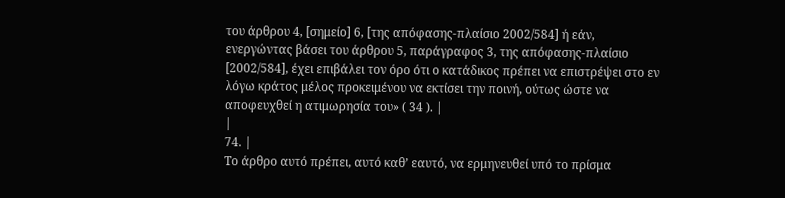του άρθρου 4, [σημείο] 6, [της απόφασης‑πλαίσιο 2002/584] ή εάν, ενεργώντας βάσει του άρθρου 5, παράγραφος 3, της απόφασης‑πλαίσιο [2002/584], έχει επιβάλει τον όρο ότι ο κατάδικος πρέπει να επιστρέψει στο εν λόγω κράτος μέλος προκειμένου να εκτίσει την ποινή, ούτως ώστε να αποφευχθεί η ατιμωρησία του» ( 34 ). |
|
74. |
Το άρθρο αυτό πρέπει, αυτό καθ’ εαυτό, να ερμηνευθεί υπό το πρίσμα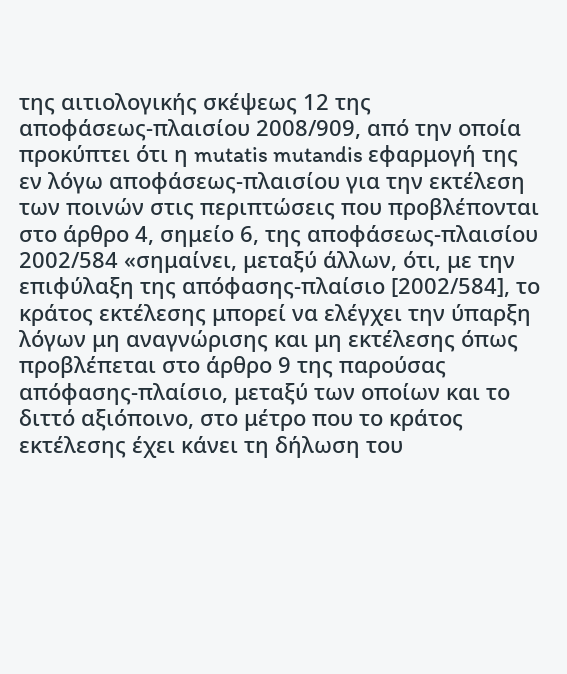της αιτιολογικής σκέψεως 12 της αποφάσεως‑πλαισίου 2008/909, από την οποία προκύπτει ότι η mutatis mutandis εφαρμογή της εν λόγω αποφάσεως‑πλαισίου για την εκτέλεση των ποινών στις περιπτώσεις που προβλέπονται στο άρθρο 4, σημείο 6, της αποφάσεως‑πλαισίου 2002/584 «σημαίνει, μεταξύ άλλων, ότι, με την επιφύλαξη της απόφασης‑πλαίσιο [2002/584], το κράτος εκτέλεσης μπορεί να ελέγχει την ύπαρξη λόγων μη αναγνώρισης και μη εκτέλεσης όπως προβλέπεται στο άρθρο 9 της παρούσας απόφασης‑πλαίσιο, μεταξύ των οποίων και το διττό αξιόποινο, στο μέτρο που το κράτος εκτέλεσης έχει κάνει τη δήλωση του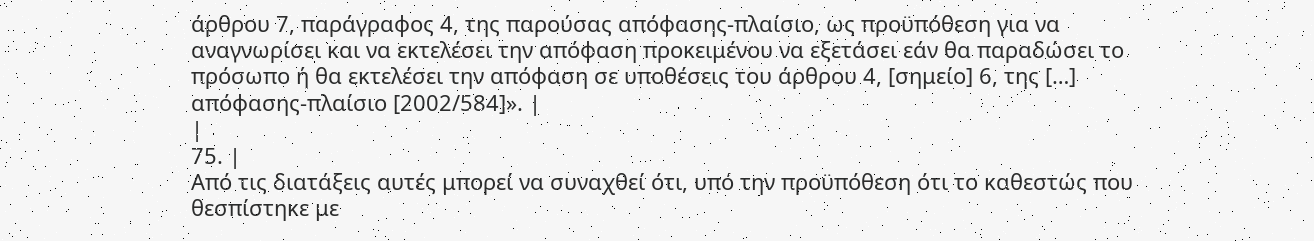άρθρου 7, παράγραφος 4, της παρούσας απόφασης‑πλαίσιο, ως προϋπόθεση για να αναγνωρίσει και να εκτελέσει την απόφαση προκειμένου να εξετάσει εάν θα παραδώσει το πρόσωπο ή θα εκτελέσει την απόφαση σε υποθέσεις του άρθρου 4, [σημείο] 6, της […] απόφασης‑πλαίσιο [2002/584]». |
|
75. |
Από τις διατάξεις αυτές μπορεί να συναχθεί ότι, υπό την προϋπόθεση ότι το καθεστώς που θεσπίστηκε με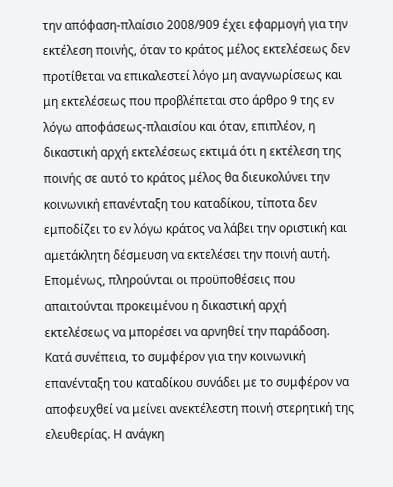την απόφαση‑πλαίσιο 2008/909 έχει εφαρμογή για την εκτέλεση ποινής, όταν το κράτος μέλος εκτελέσεως δεν προτίθεται να επικαλεστεί λόγο μη αναγνωρίσεως και μη εκτελέσεως που προβλέπεται στο άρθρο 9 της εν λόγω αποφάσεως‑πλαισίου και όταν, επιπλέον, η δικαστική αρχή εκτελέσεως εκτιμά ότι η εκτέλεση της ποινής σε αυτό το κράτος μέλος θα διευκολύνει την κοινωνική επανένταξη του καταδίκου, τίποτα δεν εμποδίζει το εν λόγω κράτος να λάβει την οριστική και αμετάκλητη δέσμευση να εκτελέσει την ποινή αυτή. Επομένως, πληρούνται οι προϋποθέσεις που απαιτούνται προκειμένου η δικαστική αρχή εκτελέσεως να μπορέσει να αρνηθεί την παράδοση. Κατά συνέπεια, το συμφέρον για την κοινωνική επανένταξη του καταδίκου συνάδει με το συμφέρον να αποφευχθεί να μείνει ανεκτέλεστη ποινή στερητική της ελευθερίας. Η ανάγκη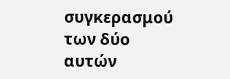συγκερασμού των δύο αυτών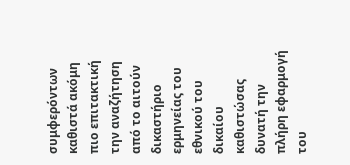συμφερόντων καθιστά ακόμη πιο επιτακτική την αναζήτηση από το αιτούν δικαστήριο ερμηνείας του εθνικού του δικαίου καθιστώσας δυνατή την πλήρη εφαρμογή του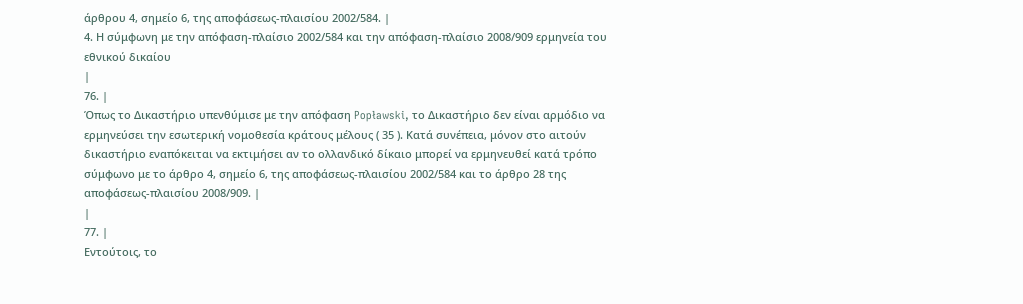άρθρου 4, σημείο 6, της αποφάσεως‑πλαισίου 2002/584. |
4. Η σύμφωνη με την απόφαση‑πλαίσιο 2002/584 και την απόφαση‑πλαίσιο 2008/909 ερμηνεία του εθνικού δικαίου
|
76. |
Όπως το Δικαστήριο υπενθύμισε με την απόφαση Popławski, το Δικαστήριο δεν είναι αρμόδιο να ερμηνεύσει την εσωτερική νομοθεσία κράτους μέλους ( 35 ). Κατά συνέπεια, μόνον στο αιτούν δικαστήριο εναπόκειται να εκτιμήσει αν το ολλανδικό δίκαιο μπορεί να ερμηνευθεί κατά τρόπο σύμφωνο με το άρθρο 4, σημείο 6, της αποφάσεως‑πλαισίου 2002/584 και το άρθρο 28 της αποφάσεως‑πλαισίου 2008/909. |
|
77. |
Εντούτοις, το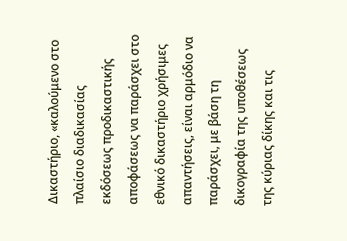Δικαστήριο, «καλούμενο στο πλαίσιο διαδικασίας εκδόσεως προδικαστικής αποφάσεως να παράσχει στο εθνικό δικαστήριο χρήσιμες απαντήσεις, είναι αρμόδιο να παράσχει, με βάση τη δικογραφία της υποθέσεως της κύριας δίκης και τις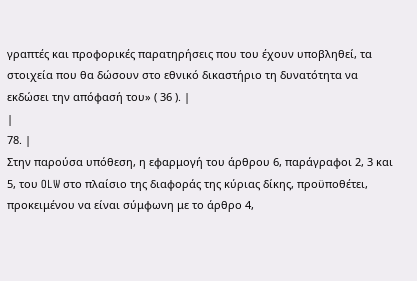γραπτές και προφορικές παρατηρήσεις που του έχουν υποβληθεί, τα στοιχεία που θα δώσουν στο εθνικό δικαστήριο τη δυνατότητα να εκδώσει την απόφασή του» ( 36 ). |
|
78. |
Στην παρούσα υπόθεση, η εφαρμογή του άρθρου 6, παράγραφοι 2, 3 και 5, του OLW στο πλαίσιο της διαφοράς της κύριας δίκης, προϋποθέτει, προκειμένου να είναι σύμφωνη με το άρθρο 4,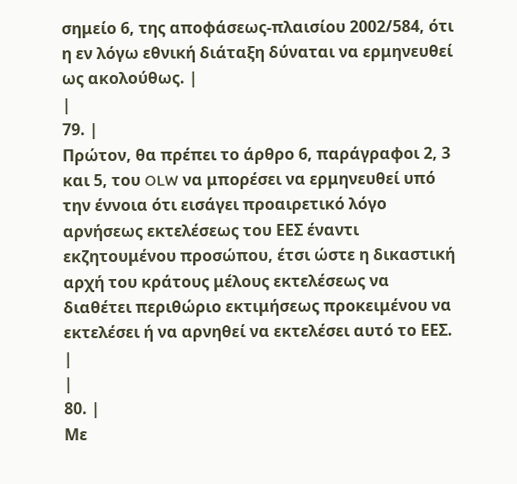σημείο 6, της αποφάσεως‑πλαισίου 2002/584, ότι η εν λόγω εθνική διάταξη δύναται να ερμηνευθεί ως ακολούθως. |
|
79. |
Πρώτον, θα πρέπει το άρθρο 6, παράγραφοι 2, 3 και 5, του OLW να μπορέσει να ερμηνευθεί υπό την έννοια ότι εισάγει προαιρετικό λόγο αρνήσεως εκτελέσεως του ΕΕΣ έναντι εκζητουμένου προσώπου, έτσι ώστε η δικαστική αρχή του κράτους μέλους εκτελέσεως να διαθέτει περιθώριο εκτιμήσεως προκειμένου να εκτελέσει ή να αρνηθεί να εκτελέσει αυτό το ΕΕΣ. |
|
80. |
Με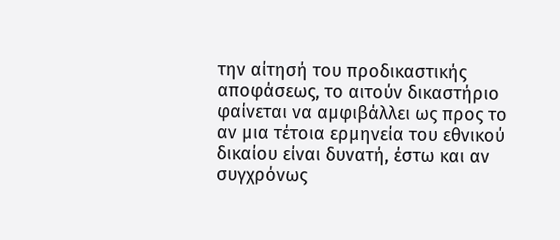την αίτησή του προδικαστικής αποφάσεως, το αιτούν δικαστήριο φαίνεται να αμφιβάλλει ως προς το αν μια τέτοια ερμηνεία του εθνικού δικαίου είναι δυνατή, έστω και αν συγχρόνως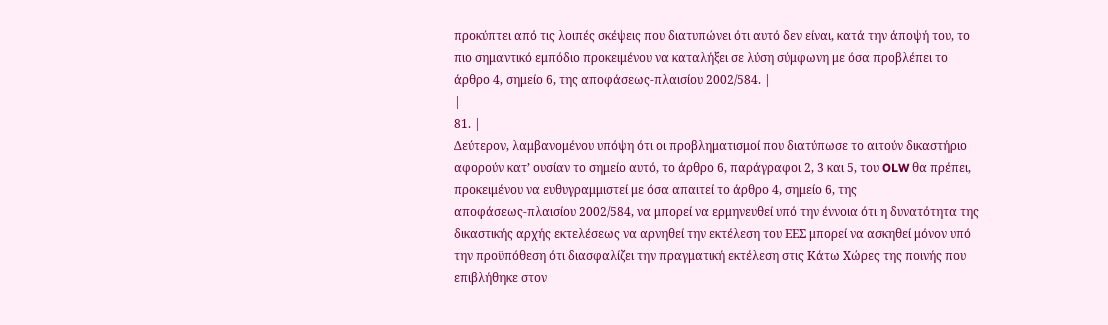προκύπτει από τις λοιπές σκέψεις που διατυπώνει ότι αυτό δεν είναι, κατά την άποψή του, το πιο σημαντικό εμπόδιο προκειμένου να καταλήξει σε λύση σύμφωνη με όσα προβλέπει το άρθρο 4, σημείο 6, της αποφάσεως‑πλαισίου 2002/584. |
|
81. |
Δεύτερον, λαμβανομένου υπόψη ότι οι προβληματισμοί που διατύπωσε το αιτούν δικαστήριο αφορούν κατ’ ουσίαν το σημείο αυτό, το άρθρο 6, παράγραφοι 2, 3 και 5, του OLW θα πρέπει, προκειμένου να ευθυγραμμιστεί με όσα απαιτεί το άρθρο 4, σημείο 6, της αποφάσεως‑πλαισίου 2002/584, να μπορεί να ερμηνευθεί υπό την έννοια ότι η δυνατότητα της δικαστικής αρχής εκτελέσεως να αρνηθεί την εκτέλεση του ΕΕΣ μπορεί να ασκηθεί μόνον υπό την προϋπόθεση ότι διασφαλίζει την πραγματική εκτέλεση στις Κάτω Χώρες της ποινής που επιβλήθηκε στον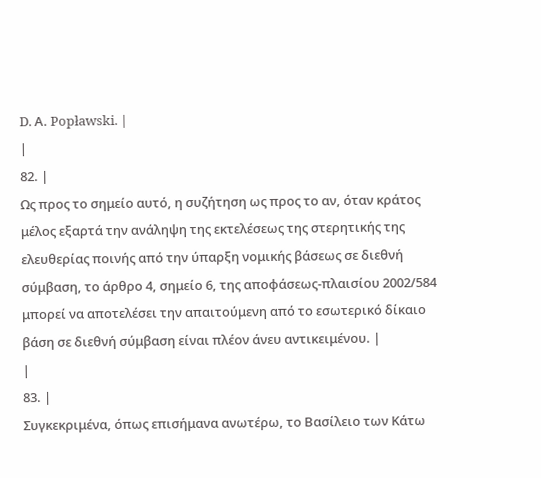D. Α. Popławski. |
|
82. |
Ως προς το σημείο αυτό, η συζήτηση ως προς το αν, όταν κράτος μέλος εξαρτά την ανάληψη της εκτελέσεως της στερητικής της ελευθερίας ποινής από την ύπαρξη νομικής βάσεως σε διεθνή σύμβαση, το άρθρο 4, σημείο 6, της αποφάσεως‑πλαισίου 2002/584 μπορεί να αποτελέσει την απαιτούμενη από το εσωτερικό δίκαιο βάση σε διεθνή σύμβαση είναι πλέον άνευ αντικειμένου. |
|
83. |
Συγκεκριμένα, όπως επισήμανα ανωτέρω, το Βασίλειο των Κάτω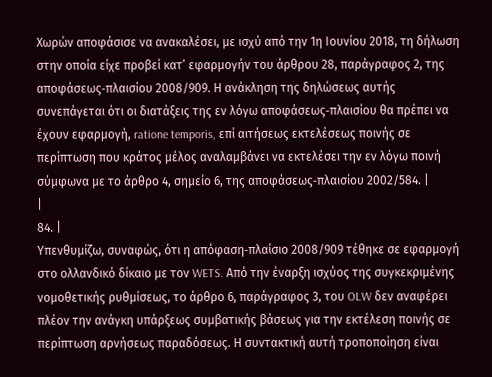Χωρών αποφάσισε να ανακαλέσει, με ισχύ από την 1η Ιουνίου 2018, τη δήλωση στην οποία είχε προβεί κατ’ εφαρμογήν του άρθρου 28, παράγραφος 2, της αποφάσεως‑πλαισίου 2008/909. Η ανάκληση της δηλώσεως αυτής συνεπάγεται ότι οι διατάξεις της εν λόγω αποφάσεως‑πλαισίου θα πρέπει να έχουν εφαρμογή, ratione temporis, επί αιτήσεως εκτελέσεως ποινής σε περίπτωση που κράτος μέλος αναλαμβάνει να εκτελέσει την εν λόγω ποινή σύμφωνα με το άρθρο 4, σημείο 6, της αποφάσεως‑πλαισίου 2002/584. |
|
84. |
Υπενθυμίζω, συναφώς, ότι η απόφαση‑πλαίσιο 2008/909 τέθηκε σε εφαρμογή στο ολλανδικό δίκαιο με τον WETS. Από την έναρξη ισχύος της συγκεκριμένης νομοθετικής ρυθμίσεως, το άρθρο 6, παράγραφος 3, του OLW δεν αναφέρει πλέον την ανάγκη υπάρξεως συμβατικής βάσεως για την εκτέλεση ποινής σε περίπτωση αρνήσεως παραδόσεως. Η συντακτική αυτή τροποποίηση είναι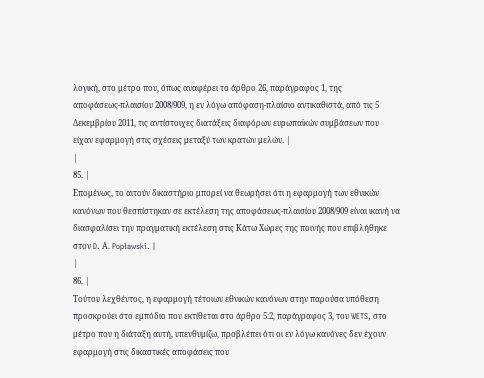λογική, στο μέτρο που, όπως αναφέρει το άρθρο 26, παράγραφος 1, της αποφάσεως‑πλαισίου 2008/909, η εν λόγω απόφαση‑πλαίσιο αντικαθιστά, από τις 5 Δεκεμβρίου 2011, τις αντίστοιχες διατάξεις διαφόρων ευρωπαϊκών συμβάσεων που είχαν εφαρμογή στις σχέσεις μεταξύ των κρατών μελών. |
|
85. |
Επομένως, το αιτούν δικαστήριο μπορεί να θεωρήσει ότι η εφαρμογή των εθνικών κανόνων που θεσπίστηκαν σε εκτέλεση της αποφάσεως‑πλαισίου 2008/909 είναι ικανή να διασφαλίσει την πραγματική εκτέλεση στις Κάτω Χώρες της ποινής που επιβλήθηκε στον D. Α. Popławski. |
|
86. |
Τούτου λεχθέντος, η εφαρμογή τέτοιων εθνικών κανόνων στην παρούσα υπόθεση προσκρούει στο εμπόδιο που εκτίθεται στο άρθρο 5:2, παράγραφος 3, του WETS, στο μέτρο που η διάταξη αυτή, υπενθυμίζω, προβλέπει ότι οι εν λόγω κανόνες δεν έχουν εφαρμογή στις δικαστικές αποφάσεις που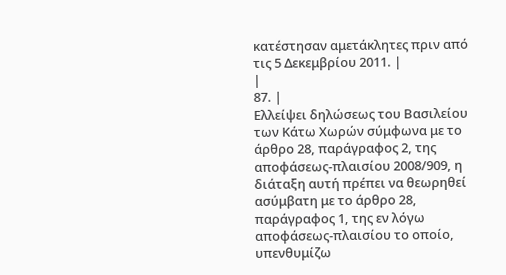κατέστησαν αμετάκλητες πριν από τις 5 Δεκεμβρίου 2011. |
|
87. |
Ελλείψει δηλώσεως του Βασιλείου των Κάτω Χωρών σύμφωνα με το άρθρο 28, παράγραφος 2, της αποφάσεως‑πλαισίου 2008/909, η διάταξη αυτή πρέπει να θεωρηθεί ασύμβατη με το άρθρο 28, παράγραφος 1, της εν λόγω αποφάσεως‑πλαισίου το οποίο, υπενθυμίζω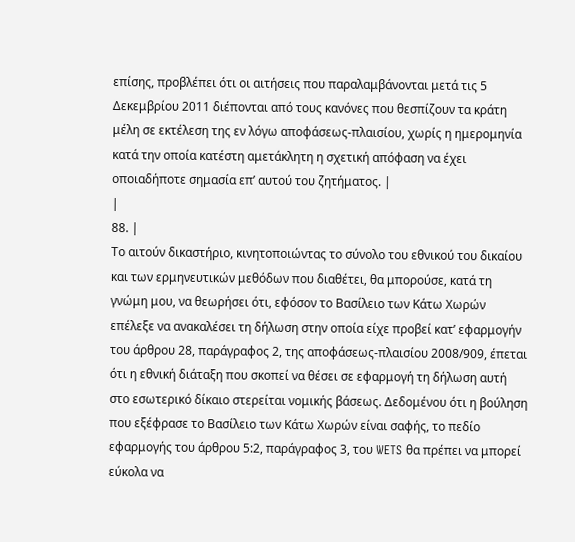επίσης, προβλέπει ότι οι αιτήσεις που παραλαμβάνονται μετά τις 5 Δεκεμβρίου 2011 διέπονται από τους κανόνες που θεσπίζουν τα κράτη μέλη σε εκτέλεση της εν λόγω αποφάσεως‑πλαισίου, χωρίς η ημερομηνία κατά την οποία κατέστη αμετάκλητη η σχετική απόφαση να έχει οποιαδήποτε σημασία επ’ αυτού του ζητήματος. |
|
88. |
Το αιτούν δικαστήριο, κινητοποιώντας το σύνολο του εθνικού του δικαίου και των ερμηνευτικών μεθόδων που διαθέτει, θα μπορούσε, κατά τη γνώμη μου, να θεωρήσει ότι, εφόσον το Βασίλειο των Κάτω Χωρών επέλεξε να ανακαλέσει τη δήλωση στην οποία είχε προβεί κατ’ εφαρμογήν του άρθρου 28, παράγραφος 2, της αποφάσεως‑πλαισίου 2008/909, έπεται ότι η εθνική διάταξη που σκοπεί να θέσει σε εφαρμογή τη δήλωση αυτή στο εσωτερικό δίκαιο στερείται νομικής βάσεως. Δεδομένου ότι η βούληση που εξέφρασε το Βασίλειο των Κάτω Χωρών είναι σαφής, το πεδίο εφαρμογής του άρθρου 5:2, παράγραφος 3, του WETS θα πρέπει να μπορεί εύκολα να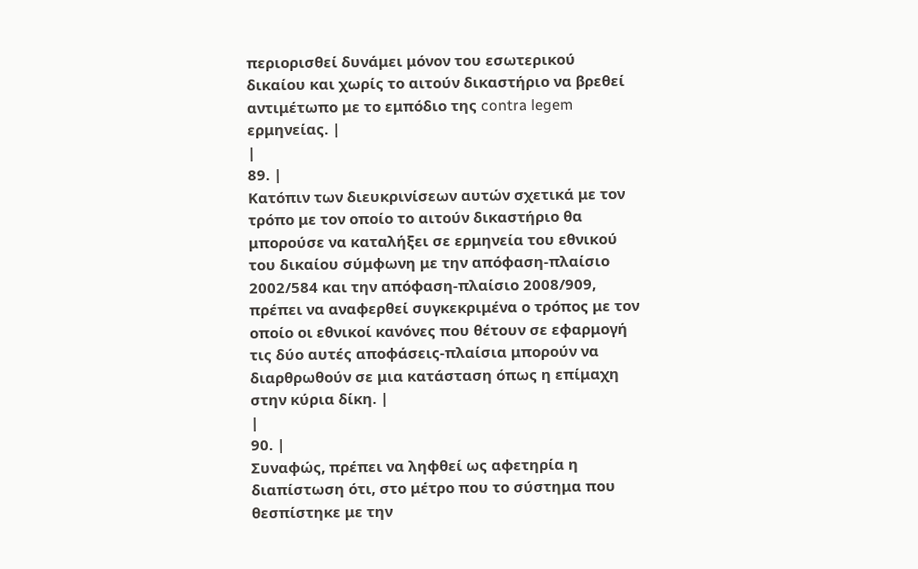περιορισθεί δυνάμει μόνον του εσωτερικού δικαίου και χωρίς το αιτούν δικαστήριο να βρεθεί αντιμέτωπο με το εμπόδιο της contra legem ερμηνείας. |
|
89. |
Κατόπιν των διευκρινίσεων αυτών σχετικά με τον τρόπο με τον οποίο το αιτούν δικαστήριο θα μπορούσε να καταλήξει σε ερμηνεία του εθνικού του δικαίου σύμφωνη με την απόφαση‑πλαίσιο 2002/584 και την απόφαση‑πλαίσιο 2008/909, πρέπει να αναφερθεί συγκεκριμένα ο τρόπος με τον οποίο οι εθνικοί κανόνες που θέτουν σε εφαρμογή τις δύο αυτές αποφάσεις‑πλαίσια μπορούν να διαρθρωθούν σε μια κατάσταση όπως η επίμαχη στην κύρια δίκη. |
|
90. |
Συναφώς, πρέπει να ληφθεί ως αφετηρία η διαπίστωση ότι, στο μέτρο που το σύστημα που θεσπίστηκε με την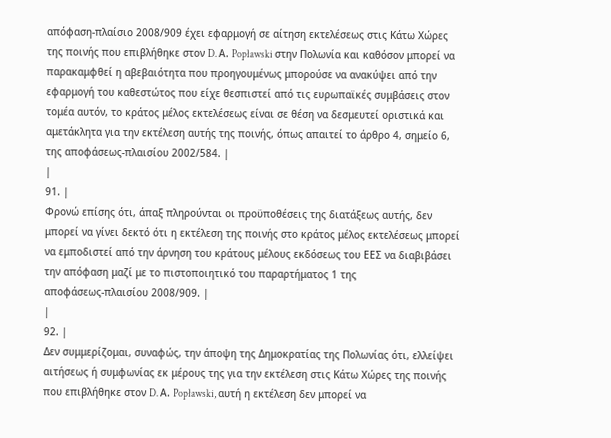απόφαση‑πλαίσιο 2008/909 έχει εφαρμογή σε αίτηση εκτελέσεως στις Κάτω Χώρες της ποινής που επιβλήθηκε στον D. Α. Popławski στην Πολωνία και καθόσον μπορεί να παρακαμφθεί η αβεβαιότητα που προηγουμένως μπορούσε να ανακύψει από την εφαρμογή του καθεστώτος που είχε θεσπιστεί από τις ευρωπαϊκές συμβάσεις στον τομέα αυτόν, το κράτος μέλος εκτελέσεως είναι σε θέση να δεσμευτεί οριστικά και αμετάκλητα για την εκτέλεση αυτής της ποινής, όπως απαιτεί το άρθρο 4, σημείο 6, της αποφάσεως‑πλαισίου 2002/584. |
|
91. |
Φρονώ επίσης ότι, άπαξ πληρούνται οι προϋποθέσεις της διατάξεως αυτής, δεν μπορεί να γίνει δεκτό ότι η εκτέλεση της ποινής στο κράτος μέλος εκτελέσεως μπορεί να εμποδιστεί από την άρνηση του κράτους μέλους εκδόσεως του ΕΕΣ να διαβιβάσει την απόφαση μαζί με το πιστοποιητικό του παραρτήματος 1 της αποφάσεως‑πλαισίου 2008/909. |
|
92. |
Δεν συμμερίζομαι, συναφώς, την άποψη της Δημοκρατίας της Πολωνίας ότι, ελλείψει αιτήσεως ή συμφωνίας εκ μέρους της για την εκτέλεση στις Κάτω Χώρες της ποινής που επιβλήθηκε στον D. Α. Popławski, αυτή η εκτέλεση δεν μπορεί να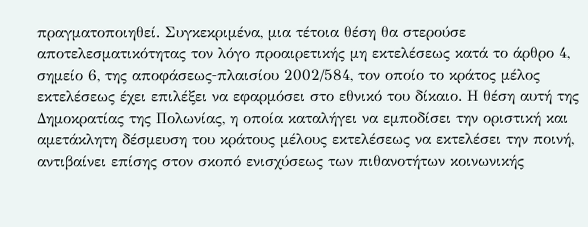πραγματοποιηθεί. Συγκεκριμένα, μια τέτοια θέση θα στερούσε αποτελεσματικότητας τον λόγο προαιρετικής μη εκτελέσεως κατά το άρθρο 4, σημείο 6, της αποφάσεως‑πλαισίου 2002/584, τον οποίο το κράτος μέλος εκτελέσεως έχει επιλέξει να εφαρμόσει στο εθνικό του δίκαιο. Η θέση αυτή της Δημοκρατίας της Πολωνίας, η οποία καταλήγει να εμποδίσει την οριστική και αμετάκλητη δέσμευση του κράτους μέλους εκτελέσεως να εκτελέσει την ποινή, αντιβαίνει επίσης στον σκοπό ενισχύσεως των πιθανοτήτων κοινωνικής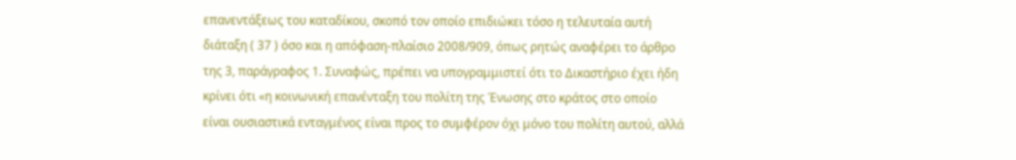επανεντάξεως του καταδίκου, σκοπό τον οποίο επιδιώκει τόσο η τελευταία αυτή διάταξη ( 37 ) όσο και η απόφαση‑πλαίσιο 2008/909, όπως ρητώς αναφέρει το άρθρο της 3, παράγραφος 1. Συναφώς, πρέπει να υπογραμμιστεί ότι το Δικαστήριο έχει ήδη κρίνει ότι «η κοινωνική επανένταξη του πολίτη της Ένωσης στο κράτος στο οποίο είναι ουσιαστικά ενταγμένος είναι προς το συμφέρον όχι μόνο του πολίτη αυτού, αλλά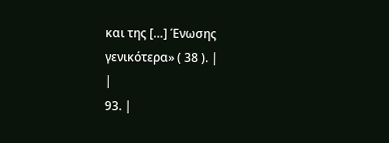και της […] Ένωσης γενικότερα» ( 38 ). |
|
93. |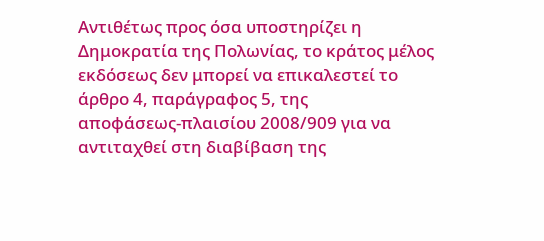Αντιθέτως προς όσα υποστηρίζει η Δημοκρατία της Πολωνίας, το κράτος μέλος εκδόσεως δεν μπορεί να επικαλεστεί το άρθρο 4, παράγραφος 5, της αποφάσεως‑πλαισίου 2008/909 για να αντιταχθεί στη διαβίβαση της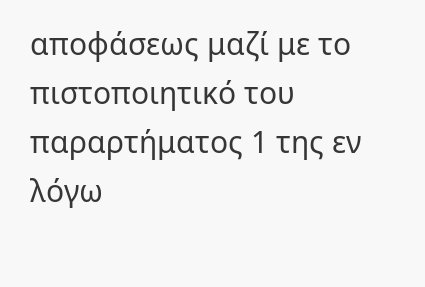αποφάσεως μαζί με το πιστοποιητικό του παραρτήματος 1 της εν λόγω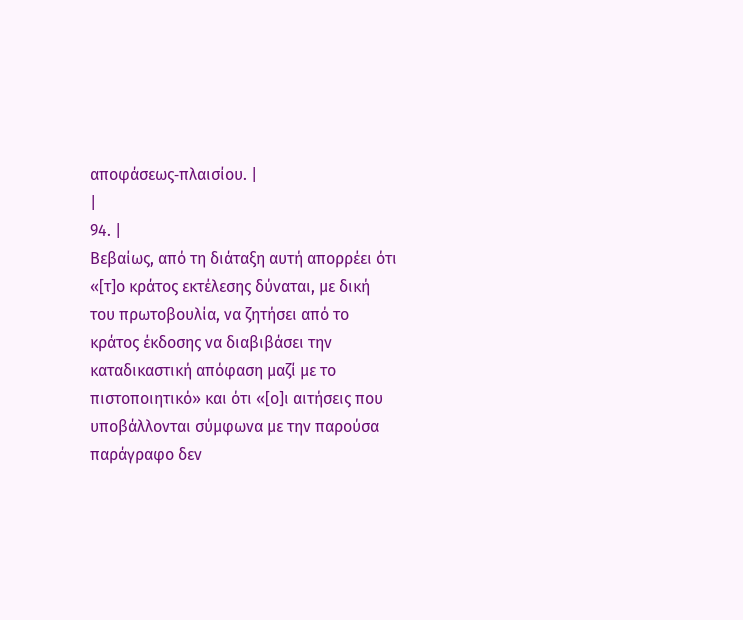αποφάσεως‑πλαισίου. |
|
94. |
Βεβαίως, από τη διάταξη αυτή απορρέει ότι «[τ]ο κράτος εκτέλεσης δύναται, με δική του πρωτοβουλία, να ζητήσει από το κράτος έκδοσης να διαβιβάσει την καταδικαστική απόφαση μαζί με το πιστοποιητικό» και ότι «[ο]ι αιτήσεις που υποβάλλονται σύμφωνα με την παρούσα παράγραφο δεν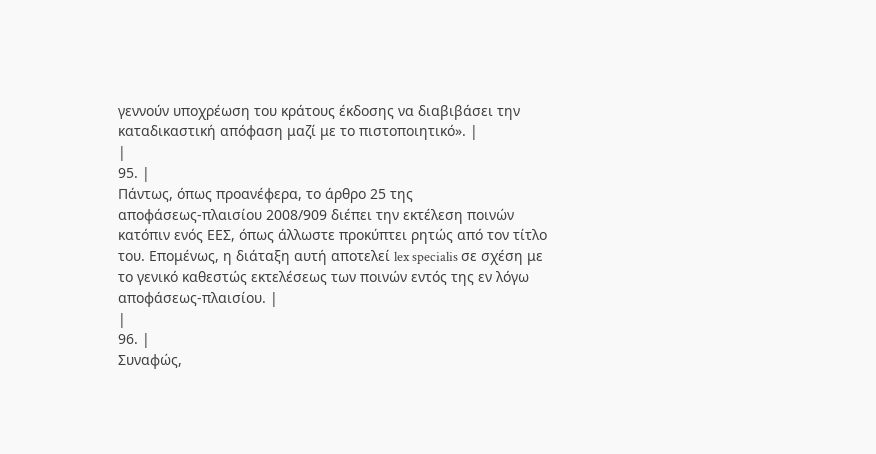γεννούν υποχρέωση του κράτους έκδοσης να διαβιβάσει την καταδικαστική απόφαση μαζί με το πιστοποιητικό». |
|
95. |
Πάντως, όπως προανέφερα, το άρθρο 25 της αποφάσεως‑πλαισίου 2008/909 διέπει την εκτέλεση ποινών κατόπιν ενός ΕΕΣ, όπως άλλωστε προκύπτει ρητώς από τον τίτλο του. Επομένως, η διάταξη αυτή αποτελεί lex specialis σε σχέση με το γενικό καθεστώς εκτελέσεως των ποινών εντός της εν λόγω αποφάσεως‑πλαισίου. |
|
96. |
Συναφώς,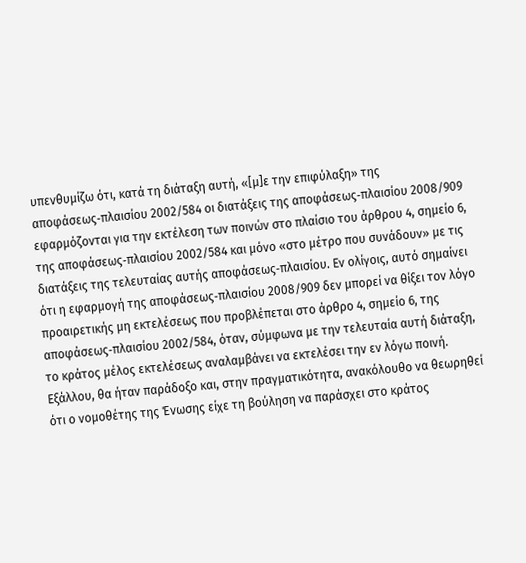υπενθυμίζω ότι, κατά τη διάταξη αυτή, «[μ]ε την επιφύλαξη» της αποφάσεως‑πλαισίου 2002/584 οι διατάξεις της αποφάσεως‑πλαισίου 2008/909 εφαρμόζονται για την εκτέλεση των ποινών στο πλαίσιο του άρθρου 4, σημείο 6, της αποφάσεως‑πλαισίου 2002/584 και μόνο «στο μέτρο που συνάδουν» με τις διατάξεις της τελευταίας αυτής αποφάσεως‑πλαισίου. Εν ολίγοις, αυτό σημαίνει ότι η εφαρμογή της αποφάσεως‑πλαισίου 2008/909 δεν μπορεί να θίξει τον λόγο προαιρετικής μη εκτελέσεως που προβλέπεται στο άρθρο 4, σημείο 6, της αποφάσεως‑πλαισίου 2002/584, όταν, σύμφωνα με την τελευταία αυτή διάταξη, το κράτος μέλος εκτελέσεως αναλαμβάνει να εκτελέσει την εν λόγω ποινή. Εξάλλου, θα ήταν παράδοξο και, στην πραγματικότητα, ανακόλουθο να θεωρηθεί ότι ο νομοθέτης της Ένωσης είχε τη βούληση να παράσχει στο κράτος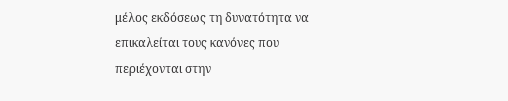μέλος εκδόσεως τη δυνατότητα να επικαλείται τους κανόνες που περιέχονται στην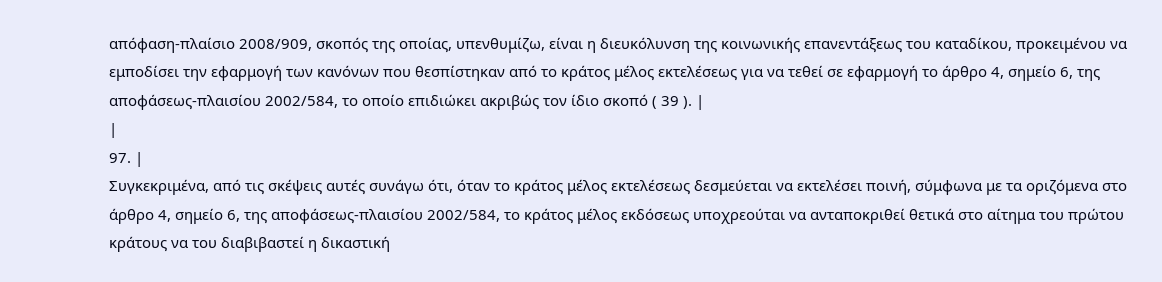απόφαση‑πλαίσιο 2008/909, σκοπός της οποίας, υπενθυμίζω, είναι η διευκόλυνση της κοινωνικής επανεντάξεως του καταδίκου, προκειμένου να εμποδίσει την εφαρμογή των κανόνων που θεσπίστηκαν από το κράτος μέλος εκτελέσεως για να τεθεί σε εφαρμογή το άρθρο 4, σημείο 6, της αποφάσεως‑πλαισίου 2002/584, το οποίο επιδιώκει ακριβώς τον ίδιο σκοπό ( 39 ). |
|
97. |
Συγκεκριμένα, από τις σκέψεις αυτές συνάγω ότι, όταν το κράτος μέλος εκτελέσεως δεσμεύεται να εκτελέσει ποινή, σύμφωνα με τα οριζόμενα στο άρθρο 4, σημείο 6, της αποφάσεως‑πλαισίου 2002/584, το κράτος μέλος εκδόσεως υποχρεούται να ανταποκριθεί θετικά στο αίτημα του πρώτου κράτους να του διαβιβαστεί η δικαστική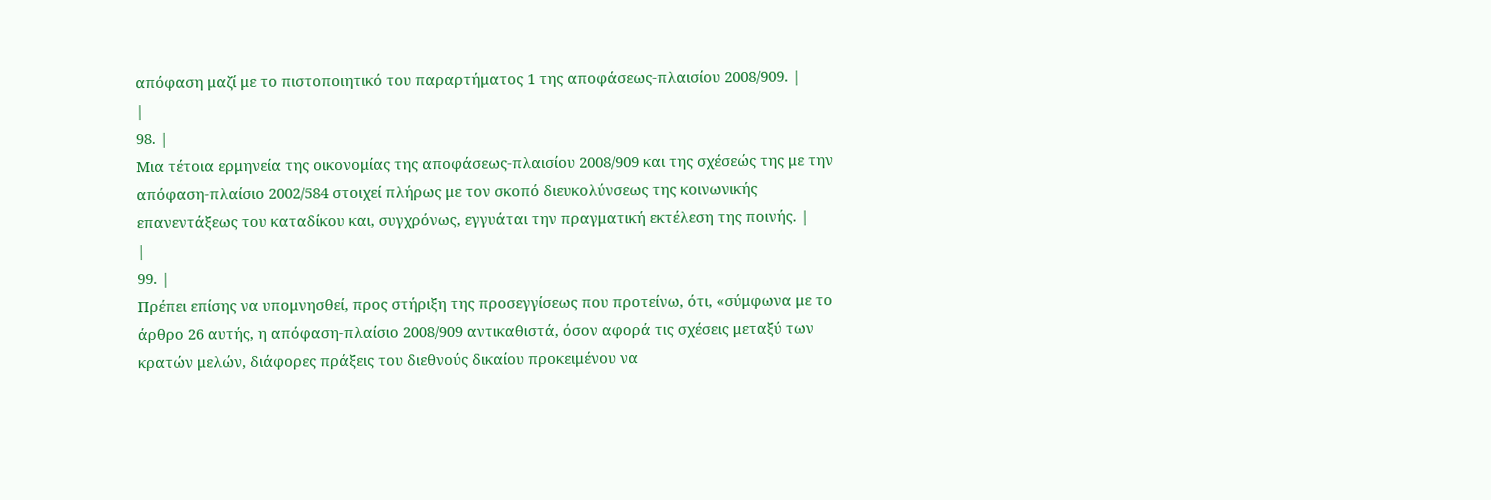απόφαση μαζί με το πιστοποιητικό του παραρτήματος 1 της αποφάσεως‑πλαισίου 2008/909. |
|
98. |
Μια τέτοια ερμηνεία της οικονομίας της αποφάσεως‑πλαισίου 2008/909 και της σχέσεώς της με την απόφαση‑πλαίσιο 2002/584 στοιχεί πλήρως με τον σκοπό διευκολύνσεως της κοινωνικής επανεντάξεως του καταδίκου και, συγχρόνως, εγγυάται την πραγματική εκτέλεση της ποινής. |
|
99. |
Πρέπει επίσης να υπομνησθεί, προς στήριξη της προσεγγίσεως που προτείνω, ότι, «σύμφωνα με το άρθρο 26 αυτής, η απόφαση‑πλαίσιο 2008/909 αντικαθιστά, όσον αφορά τις σχέσεις μεταξύ των κρατών μελών, διάφορες πράξεις του διεθνούς δικαίου προκειμένου να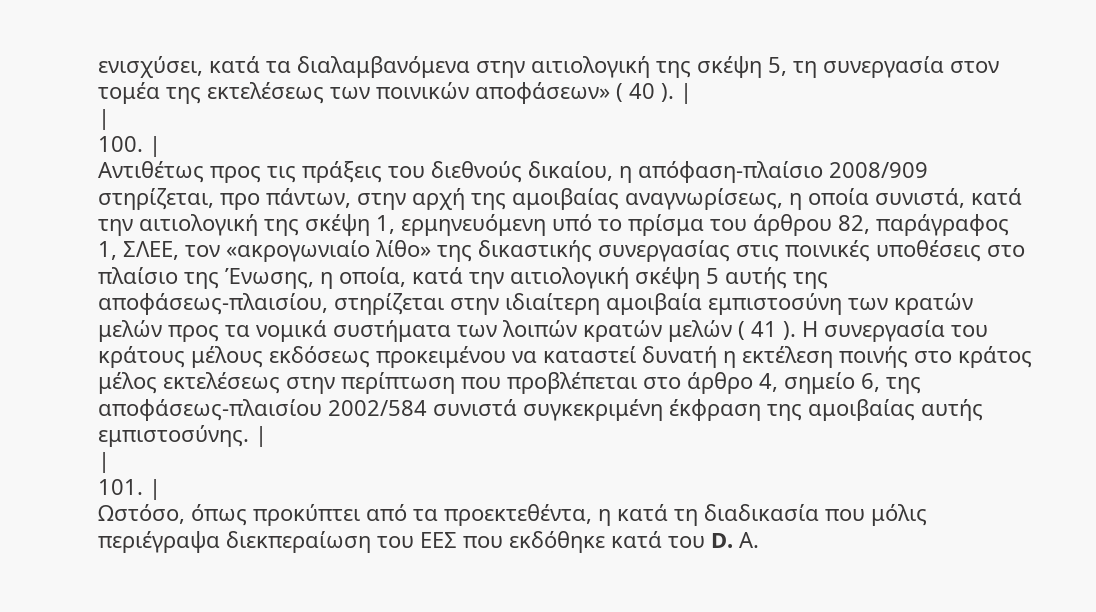ενισχύσει, κατά τα διαλαμβανόμενα στην αιτιολογική της σκέψη 5, τη συνεργασία στον τομέα της εκτελέσεως των ποινικών αποφάσεων» ( 40 ). |
|
100. |
Αντιθέτως προς τις πράξεις του διεθνούς δικαίου, η απόφαση‑πλαίσιο 2008/909 στηρίζεται, προ πάντων, στην αρχή της αμοιβαίας αναγνωρίσεως, η οποία συνιστά, κατά την αιτιολογική της σκέψη 1, ερμηνευόμενη υπό το πρίσμα του άρθρου 82, παράγραφος 1, ΣΛΕΕ, τον «ακρογωνιαίο λίθο» της δικαστικής συνεργασίας στις ποινικές υποθέσεις στο πλαίσιο της Ένωσης, η οποία, κατά την αιτιολογική σκέψη 5 αυτής της αποφάσεως‑πλαισίου, στηρίζεται στην ιδιαίτερη αμοιβαία εμπιστοσύνη των κρατών μελών προς τα νομικά συστήματα των λοιπών κρατών μελών ( 41 ). Η συνεργασία του κράτους μέλους εκδόσεως προκειμένου να καταστεί δυνατή η εκτέλεση ποινής στο κράτος μέλος εκτελέσεως στην περίπτωση που προβλέπεται στο άρθρο 4, σημείο 6, της αποφάσεως‑πλαισίου 2002/584 συνιστά συγκεκριμένη έκφραση της αμοιβαίας αυτής εμπιστοσύνης. |
|
101. |
Ωστόσο, όπως προκύπτει από τα προεκτεθέντα, η κατά τη διαδικασία που μόλις περιέγραψα διεκπεραίωση του ΕΕΣ που εκδόθηκε κατά του D. Α.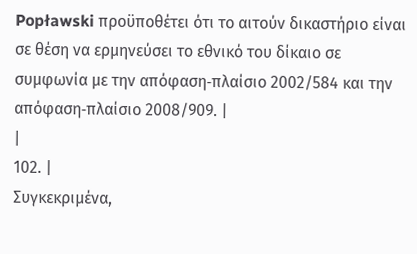Popławski προϋποθέτει ότι το αιτούν δικαστήριο είναι σε θέση να ερμηνεύσει το εθνικό του δίκαιο σε συμφωνία με την απόφαση‑πλαίσιο 2002/584 και την απόφαση‑πλαίσιο 2008/909. |
|
102. |
Συγκεκριμένα,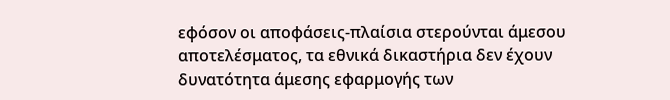εφόσον οι αποφάσεις‑πλαίσια στερούνται άμεσου αποτελέσματος, τα εθνικά δικαστήρια δεν έχουν δυνατότητα άμεσης εφαρμογής των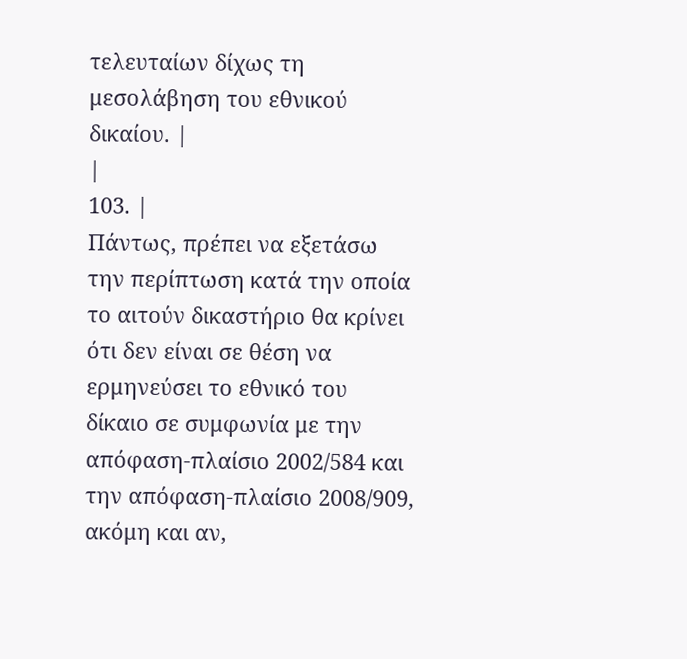τελευταίων δίχως τη μεσολάβηση του εθνικού δικαίου. |
|
103. |
Πάντως, πρέπει να εξετάσω την περίπτωση κατά την οποία το αιτούν δικαστήριο θα κρίνει ότι δεν είναι σε θέση να ερμηνεύσει το εθνικό του δίκαιο σε συμφωνία με την απόφαση‑πλαίσιο 2002/584 και την απόφαση‑πλαίσιο 2008/909, ακόμη και αν,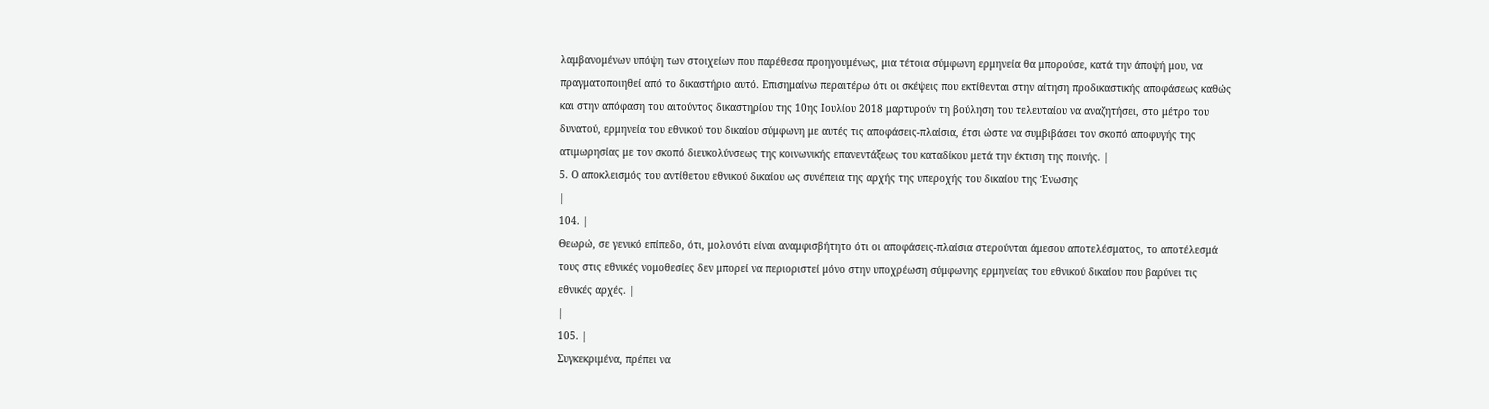λαμβανομένων υπόψη των στοιχείων που παρέθεσα προηγουμένως, μια τέτοια σύμφωνη ερμηνεία θα μπορούσε, κατά την άποψή μου, να πραγματοποιηθεί από το δικαστήριο αυτό. Επισημαίνω περαιτέρω ότι οι σκέψεις που εκτίθενται στην αίτηση προδικαστικής αποφάσεως καθώς και στην απόφαση του αιτούντος δικαστηρίου της 10ης Ιουλίου 2018 μαρτυρούν τη βούληση του τελευταίου να αναζητήσει, στο μέτρο του δυνατού, ερμηνεία του εθνικού του δικαίου σύμφωνη με αυτές τις αποφάσεις‑πλαίσια, έτσι ώστε να συμβιβάσει τον σκοπό αποφυγής της ατιμωρησίας με τον σκοπό διευκολύνσεως της κοινωνικής επανεντάξεως του καταδίκου μετά την έκτιση της ποινής. |
5. Ο αποκλεισμός του αντίθετου εθνικού δικαίου ως συνέπεια της αρχής της υπεροχής του δικαίου της Ένωσης
|
104. |
Θεωρώ, σε γενικό επίπεδο, ότι, μολονότι είναι αναμφισβήτητο ότι οι αποφάσεις‑πλαίσια στερούνται άμεσου αποτελέσματος, το αποτέλεσμά τους στις εθνικές νομοθεσίες δεν μπορεί να περιοριστεί μόνο στην υποχρέωση σύμφωνης ερμηνείας του εθνικού δικαίου που βαρύνει τις εθνικές αρχές. |
|
105. |
Συγκεκριμένα, πρέπει να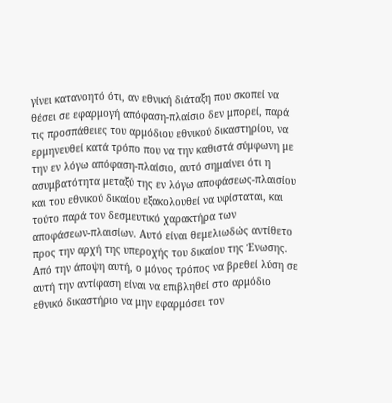γίνει κατανοητό ότι, αν εθνική διάταξη που σκοπεί να θέσει σε εφαρμογή απόφαση‑πλαίσιο δεν μπορεί, παρά τις προσπάθειες του αρμόδιου εθνικού δικαστηρίου, να ερμηνευθεί κατά τρόπο που να την καθιστά σύμφωνη με την εν λόγω απόφαση‑πλαίσιο, αυτό σημαίνει ότι η ασυμβατότητα μεταξύ της εν λόγω αποφάσεως‑πλαισίου και του εθνικού δικαίου εξακολουθεί να υφίσταται, και τούτο παρά τον δεσμευτικό χαρακτήρα των αποφάσεων‑πλαισίων. Αυτό είναι θεμελιωδώς αντίθετο προς την αρχή της υπεροχής του δικαίου της Ένωσης. Από την άποψη αυτή, ο μόνος τρόπος να βρεθεί λύση σε αυτή την αντίφαση είναι να επιβληθεί στο αρμόδιο εθνικό δικαστήριο να μην εφαρμόσει τον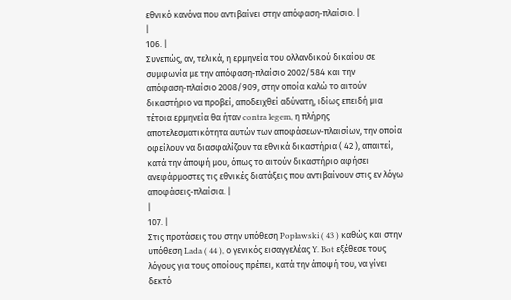εθνικό κανόνα που αντιβαίνει στην απόφαση‑πλαίσιο. |
|
106. |
Συνεπώς, αν, τελικά, η ερμηνεία του ολλανδικού δικαίου σε συμφωνία με την απόφαση‑πλαίσιο 2002/584 και την απόφαση‑πλαίσιο 2008/909, στην οποία καλώ το αιτούν δικαστήριο να προβεί, αποδειχθεί αδύνατη, ιδίως επειδή μια τέτοια ερμηνεία θα ήταν contra legem, η πλήρης αποτελεσματικότητα αυτών των αποφάσεων‑πλαισίων, την οποία οφείλουν να διασφαλίζουν τα εθνικά δικαστήρια ( 42 ), απαιτεί, κατά την άποψή μου, όπως το αιτούν δικαστήριο αφήσει ανεφάρμοστες τις εθνικές διατάξεις που αντιβαίνουν στις εν λόγω αποφάσεις‑πλαίσια. |
|
107. |
Στις προτάσεις του στην υπόθεση Popławski ( 43 ) καθώς και στην υπόθεση Lada ( 44 ), ο γενικός εισαγγελέας Y. Bot εξέθεσε τους λόγους για τους οποίους πρέπει, κατά την άποψή του, να γίνει δεκτό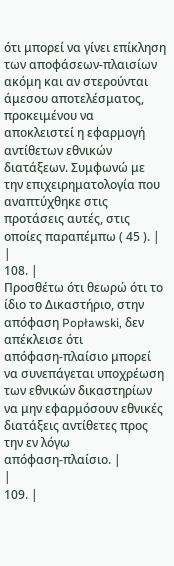ότι μπορεί να γίνει επίκληση των αποφάσεων‑πλαισίων ακόμη και αν στερούνται άμεσου αποτελέσματος, προκειμένου να αποκλειστεί η εφαρμογή αντίθετων εθνικών διατάξεων. Συμφωνώ με την επιχειρηματολογία που αναπτύχθηκε στις προτάσεις αυτές, στις οποίες παραπέμπω ( 45 ). |
|
108. |
Προσθέτω ότι θεωρώ ότι το ίδιο το Δικαστήριο, στην απόφαση Popławski, δεν απέκλεισε ότι απόφαση‑πλαίσιο μπορεί να συνεπάγεται υποχρέωση των εθνικών δικαστηρίων να μην εφαρμόσουν εθνικές διατάξεις αντίθετες προς την εν λόγω απόφαση‑πλαίσιο. |
|
109. |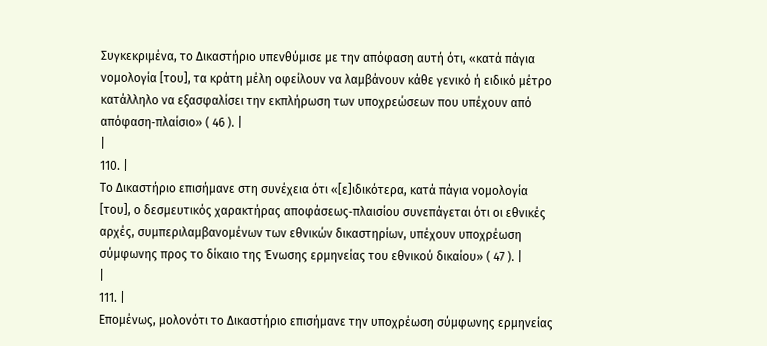Συγκεκριμένα, το Δικαστήριο υπενθύμισε με την απόφαση αυτή ότι, «κατά πάγια νομολογία [του], τα κράτη μέλη οφείλουν να λαμβάνουν κάθε γενικό ή ειδικό μέτρο κατάλληλο να εξασφαλίσει την εκπλήρωση των υποχρεώσεων που υπέχουν από απόφαση‑πλαίσιο» ( 46 ). |
|
110. |
Το Δικαστήριο επισήμανε στη συνέχεια ότι «[ε]ιδικότερα, κατά πάγια νομολογία [του], ο δεσμευτικός χαρακτήρας αποφάσεως‑πλαισίου συνεπάγεται ότι οι εθνικές αρχές, συμπεριλαμβανομένων των εθνικών δικαστηρίων, υπέχουν υποχρέωση σύμφωνης προς το δίκαιο της Ένωσης ερμηνείας του εθνικού δικαίου» ( 47 ). |
|
111. |
Επομένως, μολονότι το Δικαστήριο επισήμανε την υποχρέωση σύμφωνης ερμηνείας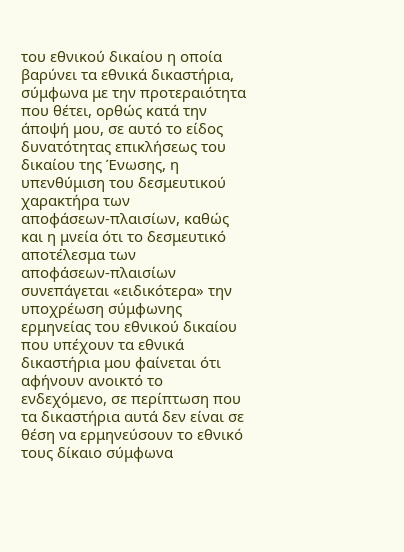του εθνικού δικαίου η οποία βαρύνει τα εθνικά δικαστήρια, σύμφωνα με την προτεραιότητα που θέτει, ορθώς κατά την άποψή μου, σε αυτό το είδος δυνατότητας επικλήσεως του δικαίου της Ένωσης, η υπενθύμιση του δεσμευτικού χαρακτήρα των αποφάσεων‑πλαισίων, καθώς και η μνεία ότι το δεσμευτικό αποτέλεσμα των αποφάσεων‑πλαισίων συνεπάγεται «ειδικότερα» την υποχρέωση σύμφωνης ερμηνείας του εθνικού δικαίου που υπέχουν τα εθνικά δικαστήρια μου φαίνεται ότι αφήνουν ανοικτό το ενδεχόμενο, σε περίπτωση που τα δικαστήρια αυτά δεν είναι σε θέση να ερμηνεύσουν το εθνικό τους δίκαιο σύμφωνα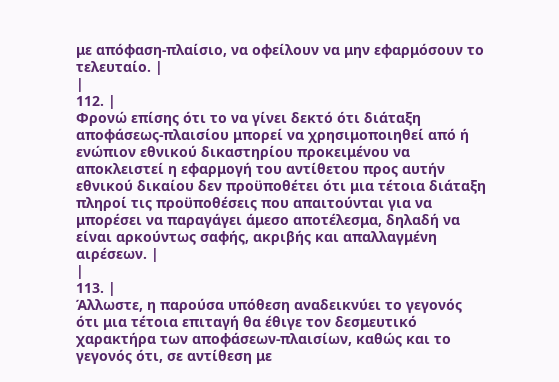με απόφαση‑πλαίσιο, να οφείλουν να μην εφαρμόσουν το τελευταίο. |
|
112. |
Φρονώ επίσης ότι το να γίνει δεκτό ότι διάταξη αποφάσεως‑πλαισίου μπορεί να χρησιμοποιηθεί από ή ενώπιον εθνικού δικαστηρίου προκειμένου να αποκλειστεί η εφαρμογή του αντίθετου προς αυτήν εθνικού δικαίου δεν προϋποθέτει ότι μια τέτοια διάταξη πληροί τις προϋποθέσεις που απαιτούνται για να μπορέσει να παραγάγει άμεσο αποτέλεσμα, δηλαδή να είναι αρκούντως σαφής, ακριβής και απαλλαγμένη αιρέσεων. |
|
113. |
Άλλωστε, η παρούσα υπόθεση αναδεικνύει το γεγονός ότι μια τέτοια επιταγή θα έθιγε τον δεσμευτικό χαρακτήρα των αποφάσεων‑πλαισίων, καθώς και το γεγονός ότι, σε αντίθεση με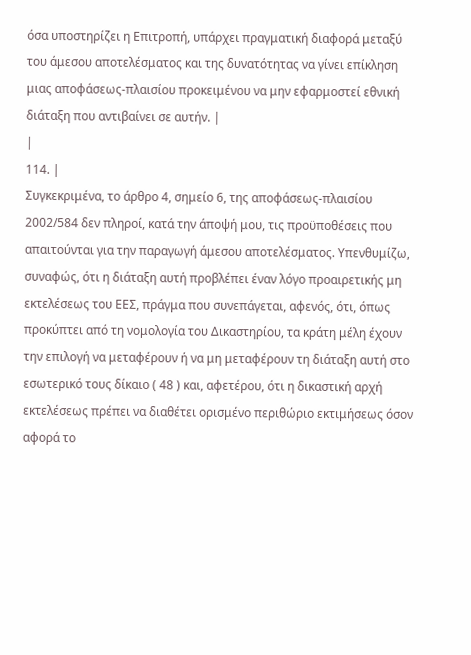όσα υποστηρίζει η Επιτροπή, υπάρχει πραγματική διαφορά μεταξύ του άμεσου αποτελέσματος και της δυνατότητας να γίνει επίκληση μιας αποφάσεως‑πλαισίου προκειμένου να μην εφαρμοστεί εθνική διάταξη που αντιβαίνει σε αυτήν. |
|
114. |
Συγκεκριμένα, το άρθρο 4, σημείο 6, της αποφάσεως‑πλαισίου 2002/584 δεν πληροί, κατά την άποψή μου, τις προϋποθέσεις που απαιτούνται για την παραγωγή άμεσου αποτελέσματος. Υπενθυμίζω, συναφώς, ότι η διάταξη αυτή προβλέπει έναν λόγο προαιρετικής μη εκτελέσεως του ΕΕΣ, πράγμα που συνεπάγεται, αφενός, ότι, όπως προκύπτει από τη νομολογία του Δικαστηρίου, τα κράτη μέλη έχουν την επιλογή να μεταφέρουν ή να μη μεταφέρουν τη διάταξη αυτή στο εσωτερικό τους δίκαιο ( 48 ) και, αφετέρου, ότι η δικαστική αρχή εκτελέσεως πρέπει να διαθέτει ορισμένο περιθώριο εκτιμήσεως όσον αφορά το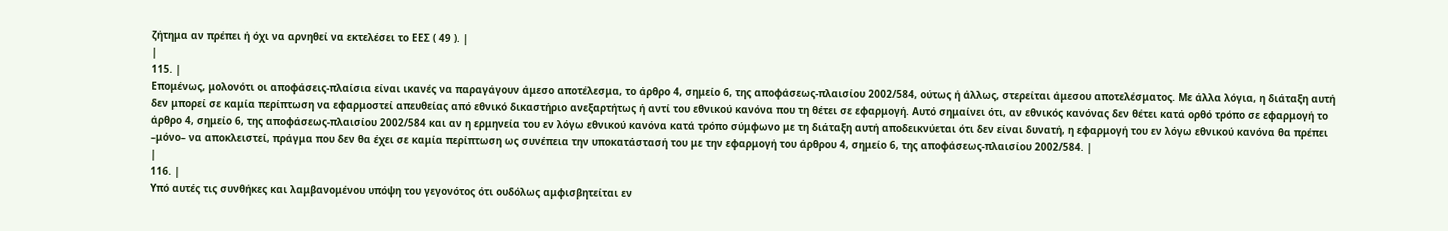ζήτημα αν πρέπει ή όχι να αρνηθεί να εκτελέσει το ΕΕΣ ( 49 ). |
|
115. |
Επομένως, μολονότι οι αποφάσεις‑πλαίσια είναι ικανές να παραγάγουν άμεσο αποτέλεσμα, το άρθρο 4, σημείο 6, της αποφάσεως‑πλαισίου 2002/584, ούτως ή άλλως, στερείται άμεσου αποτελέσματος. Με άλλα λόγια, η διάταξη αυτή δεν μπορεί σε καμία περίπτωση να εφαρμοστεί απευθείας από εθνικό δικαστήριο ανεξαρτήτως ή αντί του εθνικού κανόνα που τη θέτει σε εφαρμογή. Αυτό σημαίνει ότι, αν εθνικός κανόνας δεν θέτει κατά ορθό τρόπο σε εφαρμογή το άρθρο 4, σημείο 6, της αποφάσεως‑πλαισίου 2002/584 και αν η ερμηνεία του εν λόγω εθνικού κανόνα κατά τρόπο σύμφωνο με τη διάταξη αυτή αποδεικνύεται ότι δεν είναι δυνατή, η εφαρμογή του εν λόγω εθνικού κανόνα θα πρέπει –μόνο– να αποκλειστεί, πράγμα που δεν θα έχει σε καμία περίπτωση ως συνέπεια την υποκατάστασή του με την εφαρμογή του άρθρου 4, σημείο 6, της αποφάσεως‑πλαισίου 2002/584. |
|
116. |
Υπό αυτές τις συνθήκες και λαμβανομένου υπόψη του γεγονότος ότι ουδόλως αμφισβητείται εν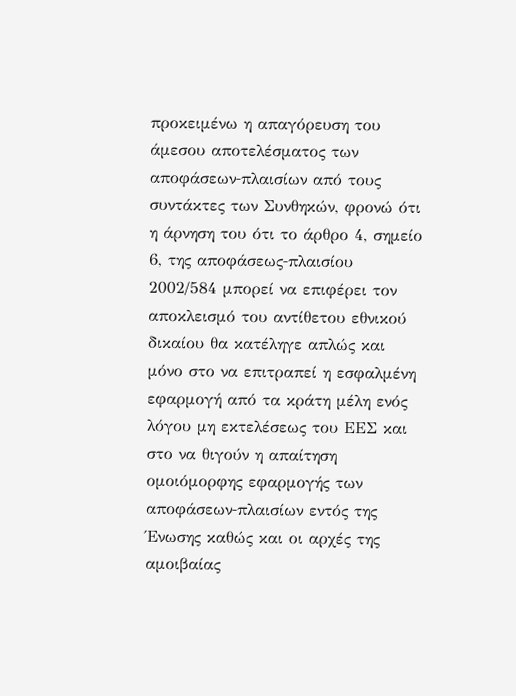προκειμένω η απαγόρευση του άμεσου αποτελέσματος των αποφάσεων‑πλαισίων από τους συντάκτες των Συνθηκών, φρονώ ότι η άρνηση του ότι το άρθρο 4, σημείο 6, της αποφάσεως‑πλαισίου 2002/584 μπορεί να επιφέρει τον αποκλεισμό του αντίθετου εθνικού δικαίου θα κατέληγε απλώς και μόνο στο να επιτραπεί η εσφαλμένη εφαρμογή από τα κράτη μέλη ενός λόγου μη εκτελέσεως του ΕΕΣ και στο να θιγούν η απαίτηση ομοιόμορφης εφαρμογής των αποφάσεων‑πλαισίων εντός της Ένωσης καθώς και οι αρχές της αμοιβαίας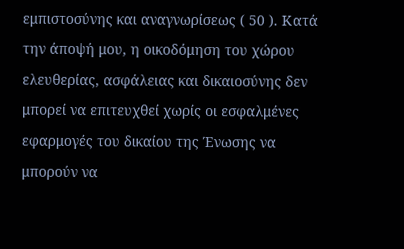εμπιστοσύνης και αναγνωρίσεως ( 50 ). Κατά την άποψή μου, η οικοδόμηση του χώρου ελευθερίας, ασφάλειας και δικαιοσύνης δεν μπορεί να επιτευχθεί χωρίς οι εσφαλμένες εφαρμογές του δικαίου της Ένωσης να μπορούν να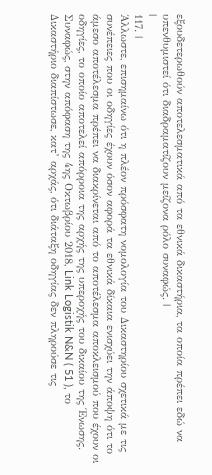εξουδετερωθούν αποτελεσματικά από τα εθνικά δικαστήρια, τα οποία πρέπει εδώ να υπενθυμιστεί ότι διαδραματίζουν μείζονα ρόλο συναφώς. |
|
117. |
Άλλωστε, επισημαίνω ότι η πλέον πρόσφατη νομολογία του Δικαστηρίου σχετικά με τις συνέπειες που οι οδηγίες έχουν όσον αφορά τα εθνικά δίκαια ενισχύει την άποψη ότι το άμεσο αποτέλεσμα πρέπει να διακρίνεται από το αποτέλεσμα αποκλεισμού που έχουν οι οδηγίες, το οποίο αποτελεί απόρροια της αρχής της υπεροχής του δικαίου της Ένωσης. Συναφώς, στην απόφαση της 4ης Οκτωβρίου 2018, Link Logistik N&N ( 51 ), το Δικαστήριο διαπίστωσε, κατ’ αρχάς, ότι διάταξη οδηγίας δεν πληρούσε τις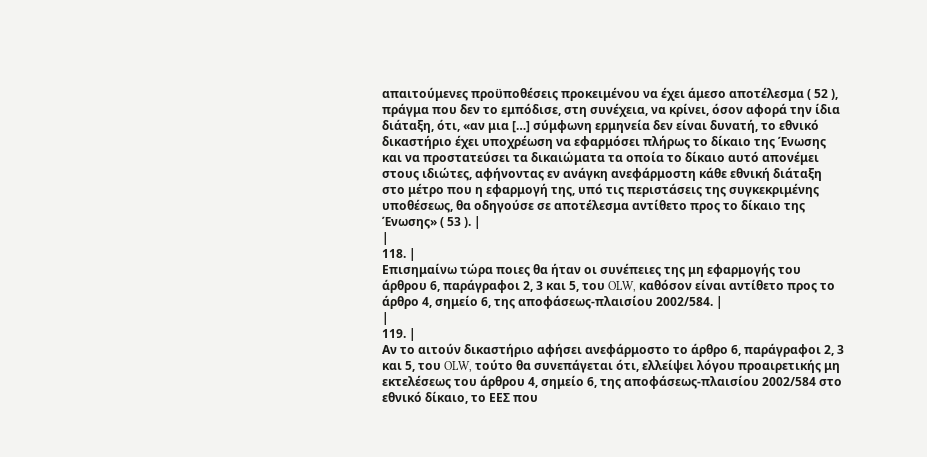απαιτούμενες προϋποθέσεις προκειμένου να έχει άμεσο αποτέλεσμα ( 52 ), πράγμα που δεν το εμπόδισε, στη συνέχεια, να κρίνει, όσον αφορά την ίδια διάταξη, ότι, «αν μια […] σύμφωνη ερμηνεία δεν είναι δυνατή, το εθνικό δικαστήριο έχει υποχρέωση να εφαρμόσει πλήρως το δίκαιο της Ένωσης και να προστατεύσει τα δικαιώματα τα οποία το δίκαιο αυτό απονέμει στους ιδιώτες, αφήνοντας εν ανάγκη ανεφάρμοστη κάθε εθνική διάταξη στο μέτρο που η εφαρμογή της, υπό τις περιστάσεις της συγκεκριμένης υποθέσεως, θα οδηγούσε σε αποτέλεσμα αντίθετο προς το δίκαιο της Ένωσης» ( 53 ). |
|
118. |
Επισημαίνω τώρα ποιες θα ήταν οι συνέπειες της μη εφαρμογής του άρθρου 6, παράγραφοι 2, 3 και 5, του OLW, καθόσον είναι αντίθετο προς το άρθρο 4, σημείο 6, της αποφάσεως‑πλαισίου 2002/584. |
|
119. |
Αν το αιτούν δικαστήριο αφήσει ανεφάρμοστο το άρθρο 6, παράγραφοι 2, 3 και 5, του OLW, τούτο θα συνεπάγεται ότι, ελλείψει λόγου προαιρετικής μη εκτελέσεως του άρθρου 4, σημείο 6, της αποφάσεως‑πλαισίου 2002/584 στο εθνικό δίκαιο, το ΕΕΣ που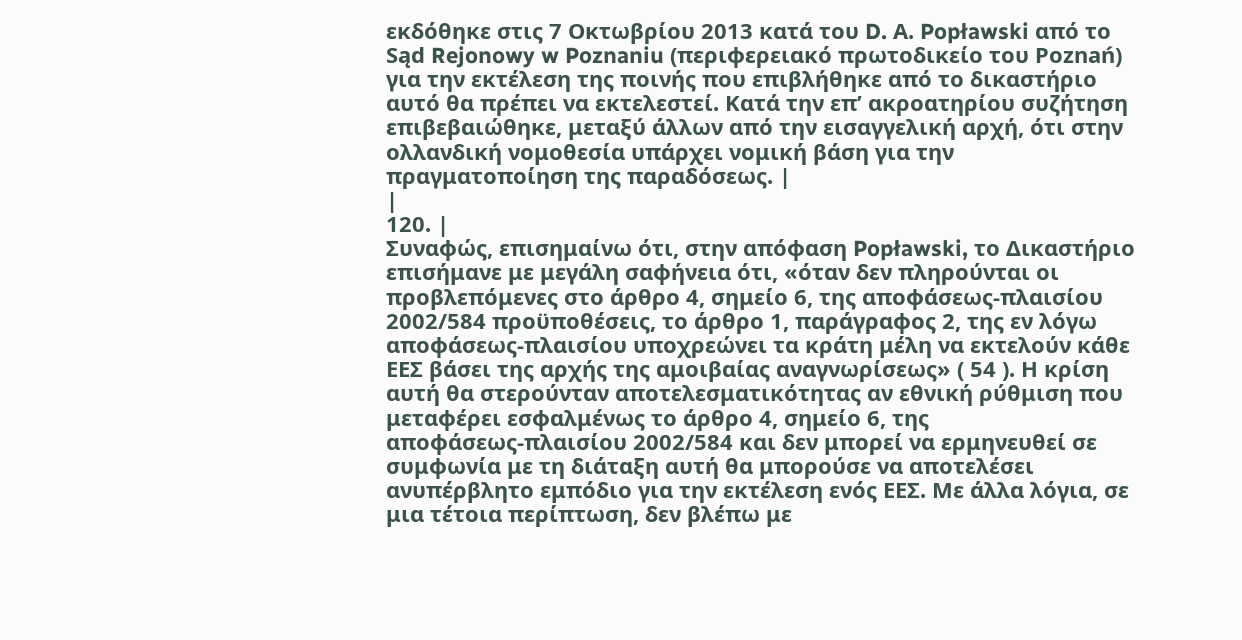εκδόθηκε στις 7 Οκτωβρίου 2013 κατά του D. Α. Popławski από το Sąd Rejonowy w Poznaniu (περιφερειακό πρωτοδικείο του Poznań) για την εκτέλεση της ποινής που επιβλήθηκε από το δικαστήριο αυτό θα πρέπει να εκτελεστεί. Κατά την επ’ ακροατηρίου συζήτηση επιβεβαιώθηκε, μεταξύ άλλων από την εισαγγελική αρχή, ότι στην ολλανδική νομοθεσία υπάρχει νομική βάση για την πραγματοποίηση της παραδόσεως. |
|
120. |
Συναφώς, επισημαίνω ότι, στην απόφαση Popławski, το Δικαστήριο επισήμανε με μεγάλη σαφήνεια ότι, «όταν δεν πληρούνται οι προβλεπόμενες στο άρθρο 4, σημείο 6, της αποφάσεως‑πλαισίου 2002/584 προϋποθέσεις, το άρθρο 1, παράγραφος 2, της εν λόγω αποφάσεως‑πλαισίου υποχρεώνει τα κράτη μέλη να εκτελούν κάθε ΕΕΣ βάσει της αρχής της αμοιβαίας αναγνωρίσεως» ( 54 ). Η κρίση αυτή θα στερούνταν αποτελεσματικότητας αν εθνική ρύθμιση που μεταφέρει εσφαλμένως το άρθρο 4, σημείο 6, της αποφάσεως‑πλαισίου 2002/584 και δεν μπορεί να ερμηνευθεί σε συμφωνία με τη διάταξη αυτή θα μπορούσε να αποτελέσει ανυπέρβλητο εμπόδιο για την εκτέλεση ενός ΕΕΣ. Με άλλα λόγια, σε μια τέτοια περίπτωση, δεν βλέπω με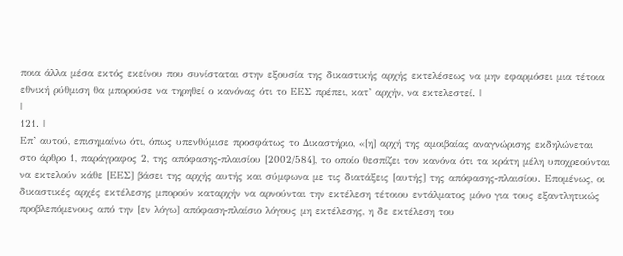ποια άλλα μέσα εκτός εκείνου που συνίσταται στην εξουσία της δικαστικής αρχής εκτελέσεως να μην εφαρμόσει μια τέτοια εθνική ρύθμιση θα μπορούσε να τηρηθεί ο κανόνας ότι το ΕΕΣ πρέπει, κατ’ αρχήν, να εκτελεστεί. |
|
121. |
Επ’ αυτού, επισημαίνω ότι, όπως υπενθύμισε προσφάτως το Δικαστήριο, «[η] αρχή της αμοιβαίας αναγνώρισης εκδηλώνεται στο άρθρο 1, παράγραφος 2, της απόφασης‑πλαισίου [2002/584], το οποίο θεσπίζει τον κανόνα ότι τα κράτη μέλη υποχρεούνται να εκτελούν κάθε [ΕΕΣ] βάσει της αρχής αυτής και σύμφωνα με τις διατάξεις [αυτής] της απόφασης‑πλαισίου. Επομένως, οι δικαστικές αρχές εκτέλεσης μπορούν καταρχήν να αρνούνται την εκτέλεση τέτοιου εντάλματος μόνο για τους εξαντλητικώς προβλεπόμενους από την [εν λόγω] απόφαση‑πλαίσιο λόγους μη εκτέλεσης, η δε εκτέλεση του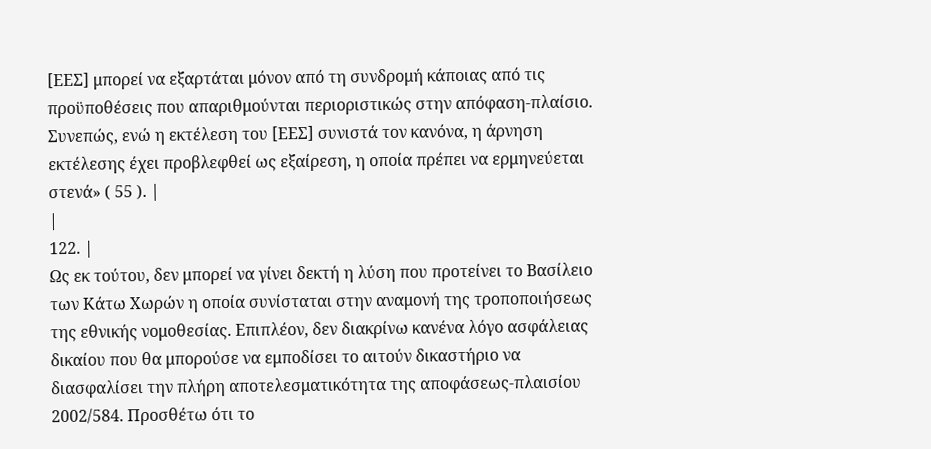[ΕΕΣ] μπορεί να εξαρτάται μόνον από τη συνδρομή κάποιας από τις προϋποθέσεις που απαριθμούνται περιοριστικώς στην απόφαση‑πλαίσιο. Συνεπώς, ενώ η εκτέλεση του [ΕΕΣ] συνιστά τον κανόνα, η άρνηση εκτέλεσης έχει προβλεφθεί ως εξαίρεση, η οποία πρέπει να ερμηνεύεται στενά» ( 55 ). |
|
122. |
Ως εκ τούτου, δεν μπορεί να γίνει δεκτή η λύση που προτείνει το Βασίλειο των Κάτω Χωρών η οποία συνίσταται στην αναμονή της τροποποιήσεως της εθνικής νομοθεσίας. Επιπλέον, δεν διακρίνω κανένα λόγο ασφάλειας δικαίου που θα μπορούσε να εμποδίσει το αιτούν δικαστήριο να διασφαλίσει την πλήρη αποτελεσματικότητα της αποφάσεως‑πλαισίου 2002/584. Προσθέτω ότι το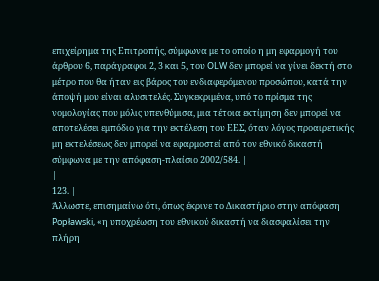επιχείρημα της Επιτροπής, σύμφωνα με το οποίο η μη εφαρμογή του άρθρου 6, παράγραφοι 2, 3 και 5, του OLW δεν μπορεί να γίνει δεκτή στο μέτρο που θα ήταν εις βάρος του ενδιαφερόμενου προσώπου, κατά την άποψή μου είναι αλυσιτελές. Συγκεκριμένα, υπό το πρίσμα της νομολογίας που μόλις υπενθύμισα, μια τέτοια εκτίμηση δεν μπορεί να αποτελέσει εμπόδιο για την εκτέλεση του ΕΕΣ, όταν λόγος προαιρετικής μη εκτελέσεως δεν μπορεί να εφαρμοστεί από τον εθνικό δικαστή σύμφωνα με την απόφαση‑πλαίσιο 2002/584. |
|
123. |
Άλλωστε, επισημαίνω ότι, όπως έκρινε το Δικαστήριο στην απόφαση Popławski, «η υποχρέωση του εθνικού δικαστή να διασφαλίσει την πλήρη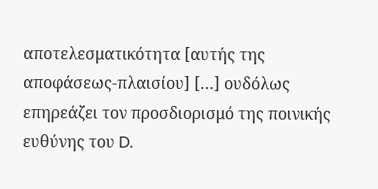αποτελεσματικότητα [αυτής της αποφάσεως‑πλαισίου] […] ουδόλως επηρεάζει τον προσδιορισμό της ποινικής ευθύνης του D.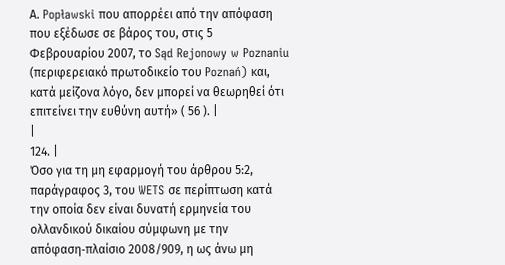Α. Popławski που απορρέει από την απόφαση που εξέδωσε σε βάρος του, στις 5 Φεβρουαρίου 2007, το Sąd Rejonowy w Poznaniu (περιφερειακό πρωτοδικείο του Poznań) και, κατά μείζονα λόγο, δεν μπορεί να θεωρηθεί ότι επιτείνει την ευθύνη αυτή» ( 56 ). |
|
124. |
Όσο για τη μη εφαρμογή του άρθρου 5:2, παράγραφος 3, του WETS σε περίπτωση κατά την οποία δεν είναι δυνατή ερμηνεία του ολλανδικού δικαίου σύμφωνη με την απόφαση‑πλαίσιο 2008/909, η ως άνω μη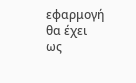εφαρμογή θα έχει ως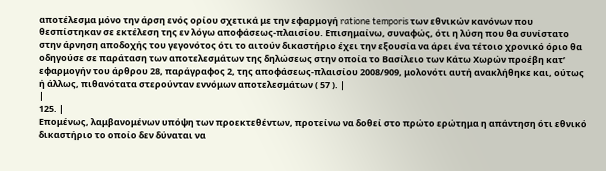αποτέλεσμα μόνο την άρση ενός ορίου σχετικά με την εφαρμογή ratione temporis των εθνικών κανόνων που θεσπίστηκαν σε εκτέλεση της εν λόγω αποφάσεως‑πλαισίου. Επισημαίνω, συναφώς, ότι η λύση που θα συνίστατο στην άρνηση αποδοχής του γεγονότος ότι το αιτούν δικαστήριο έχει την εξουσία να άρει ένα τέτοιο χρονικό όριο θα οδηγούσε σε παράταση των αποτελεσμάτων της δηλώσεως στην οποία το Βασίλειο των Κάτω Χωρών προέβη κατ’ εφαρμογήν του άρθρου 28, παράγραφος 2, της αποφάσεως‑πλαισίου 2008/909, μολονότι αυτή ανακλήθηκε και, ούτως ή άλλως, πιθανότατα στερούνταν εννόμων αποτελεσμάτων ( 57 ). |
|
125. |
Επομένως, λαμβανομένων υπόψη των προεκτεθέντων, προτείνω να δοθεί στο πρώτο ερώτημα η απάντηση ότι εθνικό δικαστήριο το οποίο δεν δύναται να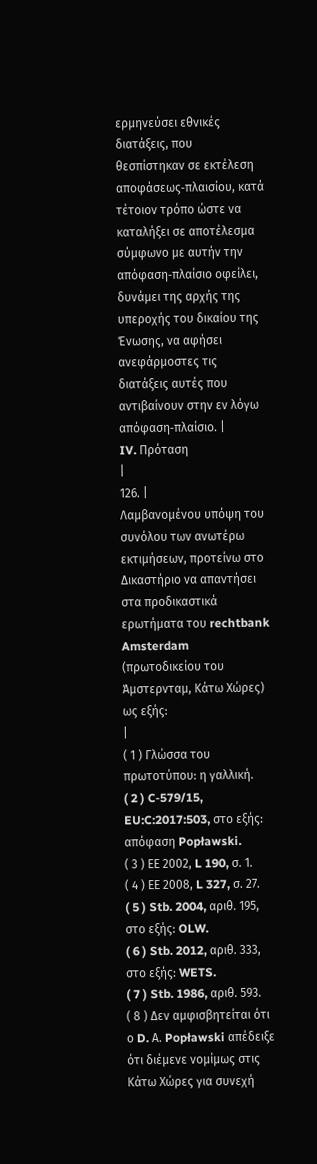ερμηνεύσει εθνικές διατάξεις, που θεσπίστηκαν σε εκτέλεση αποφάσεως‑πλαισίου, κατά τέτοιον τρόπο ώστε να καταλήξει σε αποτέλεσμα σύμφωνο με αυτήν την απόφαση‑πλαίσιο οφείλει, δυνάμει της αρχής της υπεροχής του δικαίου της Ένωσης, να αφήσει ανεφάρμοστες τις διατάξεις αυτές που αντιβαίνουν στην εν λόγω απόφαση‑πλαίσιο. |
IV. Πρόταση
|
126. |
Λαμβανομένου υπόψη του συνόλου των ανωτέρω εκτιμήσεων, προτείνω στο Δικαστήριο να απαντήσει στα προδικαστικά ερωτήματα του rechtbank Amsterdam (πρωτοδικείου του Άμστερνταμ, Κάτω Χώρες) ως εξής:
|
( 1 ) Γλώσσα του πρωτοτύπου: η γαλλική.
( 2 ) C‑579/15, EU:C:2017:503, στο εξής: απόφαση Popławski.
( 3 ) ΕΕ 2002, L 190, σ. 1.
( 4 ) ΕΕ 2008, L 327, σ. 27.
( 5 ) Stb. 2004, αριθ. 195, στο εξής: OLW.
( 6 ) Stb. 2012, αριθ. 333, στο εξής: WETS.
( 7 ) Stb. 1986, αριθ. 593.
( 8 ) Δεν αμφισβητείται ότι ο D. Α. Popławski απέδειξε ότι διέμενε νομίμως στις Κάτω Χώρες για συνεχή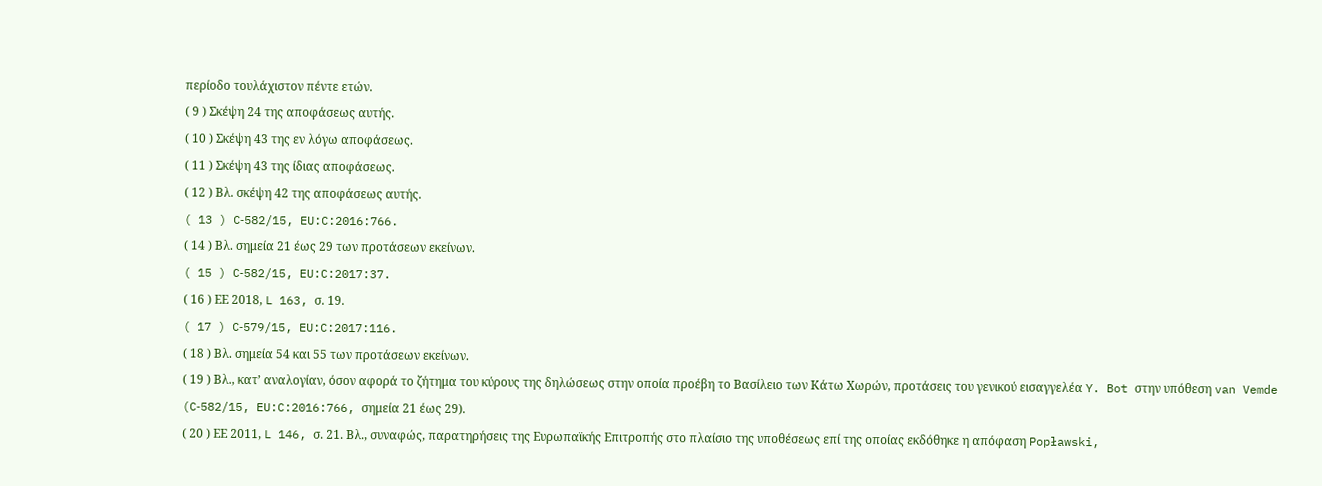περίοδο τουλάχιστον πέντε ετών.
( 9 ) Σκέψη 24 της αποφάσεως αυτής.
( 10 ) Σκέψη 43 της εν λόγω αποφάσεως.
( 11 ) Σκέψη 43 της ίδιας αποφάσεως.
( 12 ) Βλ. σκέψη 42 της αποφάσεως αυτής.
( 13 ) C‑582/15, EU:C:2016:766.
( 14 ) Βλ. σημεία 21 έως 29 των προτάσεων εκείνων.
( 15 ) C‑582/15, EU:C:2017:37.
( 16 ) ΕΕ 2018, L 163, σ. 19.
( 17 ) C‑579/15, EU:C:2017:116.
( 18 ) Βλ. σημεία 54 και 55 των προτάσεων εκείνων.
( 19 ) Βλ., κατ’ αναλογίαν, όσον αφορά το ζήτημα του κύρους της δηλώσεως στην οποία προέβη το Βασίλειο των Κάτω Χωρών, προτάσεις του γενικού εισαγγελέα Y. Bot στην υπόθεση van Vemde (C‑582/15, EU:C:2016:766, σημεία 21 έως 29).
( 20 ) ΕΕ 2011, L 146, σ. 21. Βλ., συναφώς, παρατηρήσεις της Ευρωπαϊκής Επιτροπής στο πλαίσιο της υποθέσεως επί της οποίας εκδόθηκε η απόφαση Popławski,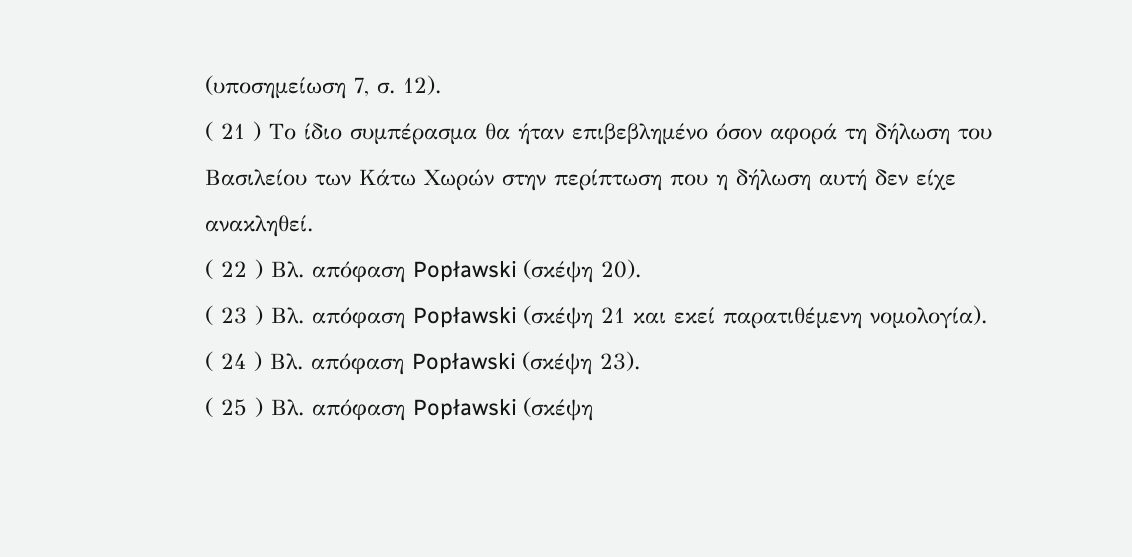(υποσημείωση 7, σ. 12).
( 21 ) Το ίδιο συμπέρασμα θα ήταν επιβεβλημένο όσον αφορά τη δήλωση του Βασιλείου των Κάτω Χωρών στην περίπτωση που η δήλωση αυτή δεν είχε ανακληθεί.
( 22 ) Βλ. απόφαση Popławski (σκέψη 20).
( 23 ) Βλ. απόφαση Popławski (σκέψη 21 και εκεί παρατιθέμενη νομολογία).
( 24 ) Βλ. απόφαση Popławski (σκέψη 23).
( 25 ) Βλ. απόφαση Popławski (σκέψη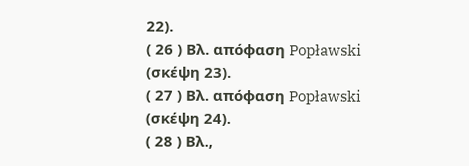22).
( 26 ) Βλ. απόφαση Popławski (σκέψη 23).
( 27 ) Βλ. απόφαση Popławski (σκέψη 24).
( 28 ) Βλ.,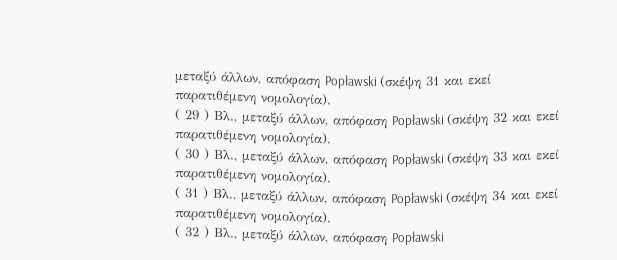μεταξύ άλλων, απόφαση Popławski (σκέψη 31 και εκεί παρατιθέμενη νομολογία).
( 29 ) Βλ., μεταξύ άλλων, απόφαση Popławski (σκέψη 32 και εκεί παρατιθέμενη νομολογία).
( 30 ) Βλ., μεταξύ άλλων, απόφαση Popławski (σκέψη 33 και εκεί παρατιθέμενη νομολογία).
( 31 ) Βλ., μεταξύ άλλων, απόφαση Popławski (σκέψη 34 και εκεί παρατιθέμενη νομολογία).
( 32 ) Βλ., μεταξύ άλλων, απόφαση Popławski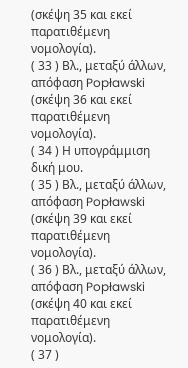(σκέψη 35 και εκεί παρατιθέμενη νομολογία).
( 33 ) Βλ., μεταξύ άλλων, απόφαση Popławski (σκέψη 36 και εκεί παρατιθέμενη νομολογία).
( 34 ) Η υπογράμμιση δική μου.
( 35 ) Βλ., μεταξύ άλλων, απόφαση Popławski (σκέψη 39 και εκεί παρατιθέμενη νομολογία).
( 36 ) Βλ., μεταξύ άλλων, απόφαση Popławski (σκέψη 40 και εκεί παρατιθέμενη νομολογία).
( 37 )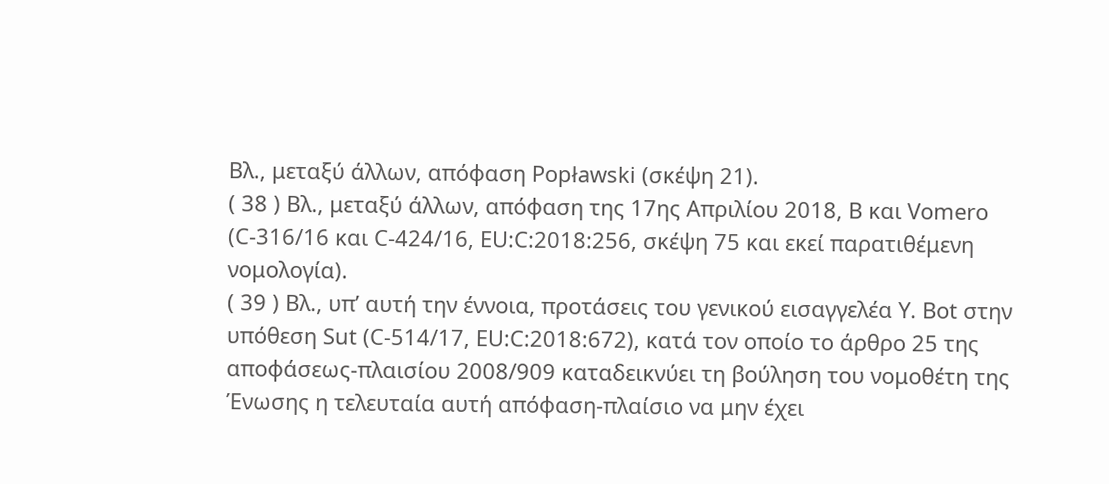Βλ., μεταξύ άλλων, απόφαση Popławski (σκέψη 21).
( 38 ) Βλ., μεταξύ άλλων, απόφαση της 17ης Απριλίου 2018, B και Vomero (C‑316/16 και C‑424/16, EU:C:2018:256, σκέψη 75 και εκεί παρατιθέμενη νομολογία).
( 39 ) Βλ., υπ’ αυτή την έννοια, προτάσεις του γενικού εισαγγελέα Y. Bot στην υπόθεση Sut (C‑514/17, EU:C:2018:672), κατά τον οποίο το άρθρο 25 της αποφάσεως‑πλαισίου 2008/909 καταδεικνύει τη βούληση του νομοθέτη της Ένωσης η τελευταία αυτή απόφαση‑πλαίσιο να μην έχει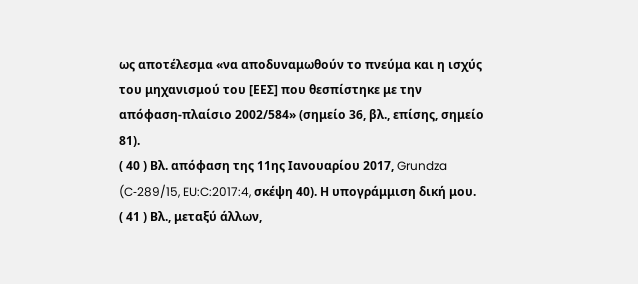ως αποτέλεσμα «να αποδυναμωθούν το πνεύμα και η ισχύς του μηχανισμού του [ΕΕΣ] που θεσπίστηκε με την απόφαση‑πλαίσιο 2002/584» (σημείο 36, βλ., επίσης, σημείο 81).
( 40 ) Βλ. απόφαση της 11ης Ιανουαρίου 2017, Grundza (C‑289/15, EU:C:2017:4, σκέψη 40). Η υπογράμμιση δική μου.
( 41 ) Βλ., μεταξύ άλλων,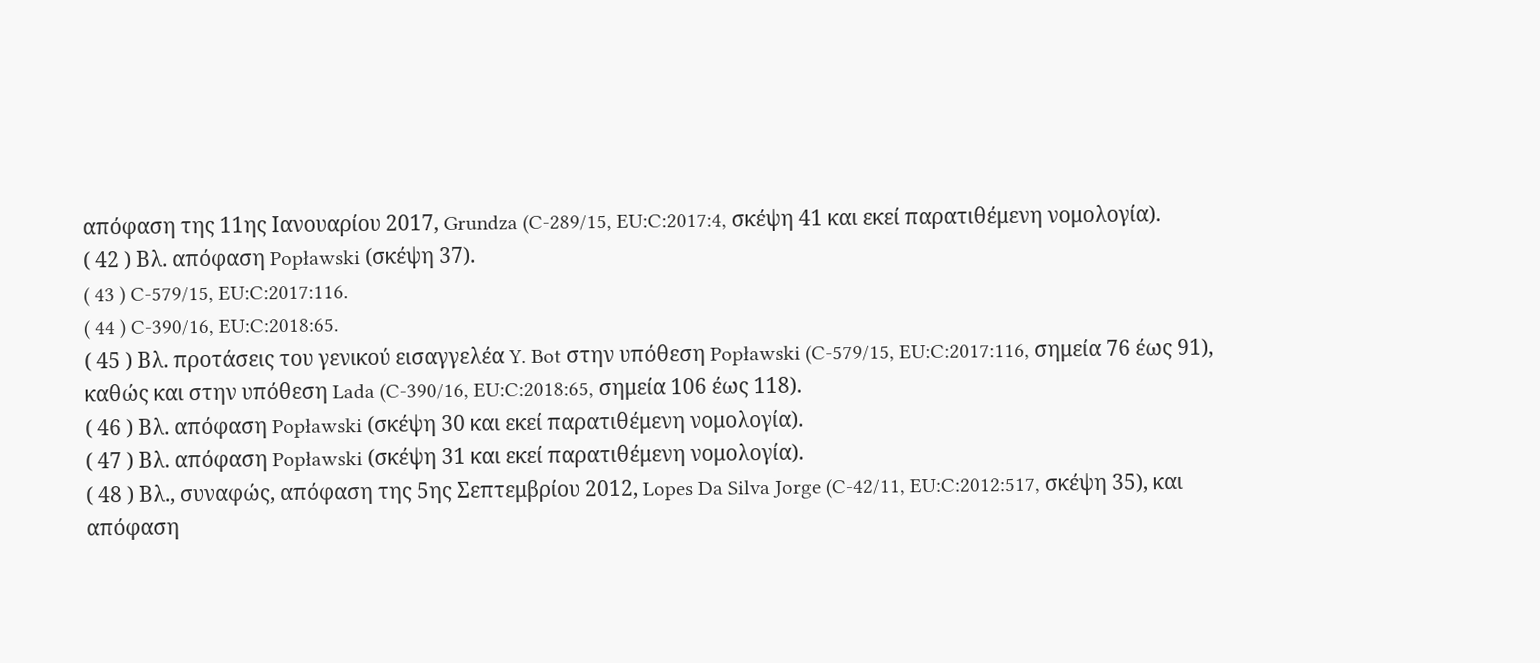απόφαση της 11ης Ιανουαρίου 2017, Grundza (C‑289/15, EU:C:2017:4, σκέψη 41 και εκεί παρατιθέμενη νομολογία).
( 42 ) Βλ. απόφαση Popławski (σκέψη 37).
( 43 ) C‑579/15, EU:C:2017:116.
( 44 ) C‑390/16, EU:C:2018:65.
( 45 ) Βλ. προτάσεις του γενικού εισαγγελέα Y. Bot στην υπόθεση Popławski (C‑579/15, EU:C:2017:116, σημεία 76 έως 91), καθώς και στην υπόθεση Lada (C‑390/16, EU:C:2018:65, σημεία 106 έως 118).
( 46 ) Βλ. απόφαση Popławski (σκέψη 30 και εκεί παρατιθέμενη νομολογία).
( 47 ) Βλ. απόφαση Popławski (σκέψη 31 και εκεί παρατιθέμενη νομολογία).
( 48 ) Βλ., συναφώς, απόφαση της 5ης Σεπτεμβρίου 2012, Lopes Da Silva Jorge (C‑42/11, EU:C:2012:517, σκέψη 35), και απόφαση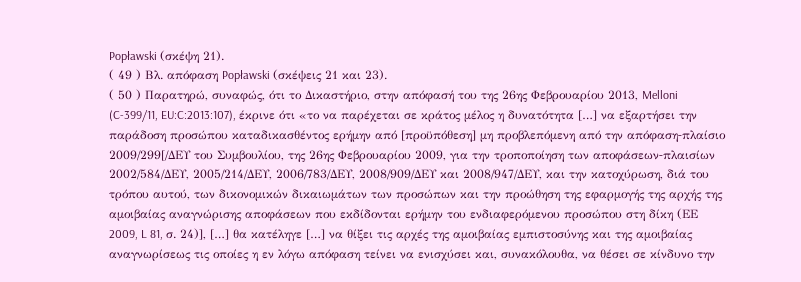Popławski (σκέψη 21).
( 49 ) Βλ. απόφαση Popławski (σκέψεις 21 και 23).
( 50 ) Παρατηρώ, συναφώς, ότι το Δικαστήριο, στην απόφασή του της 26ης Φεβρουαρίου 2013, Melloni (C‑399/11, EU:C:2013:107), έκρινε ότι «το να παρέχεται σε κράτος μέλος η δυνατότητα […] να εξαρτήσει την παράδοση προσώπου καταδικασθέντος ερήμην από [προϋπόθεση] μη προβλεπόμενη από την απόφαση‑πλαίσιο 2009/299[/ΔΕΥ του Συμβουλίου, της 26ης Φεβρουαρίου 2009, για την τροποποίηση των αποφάσεων‑πλαισίων 2002/584/ΔΕΥ, 2005/214/ΔΕΥ, 2006/783/ΔΕΥ, 2008/909/ΔΕΥ και 2008/947/ΔΕΥ, και την κατοχύρωση, διά του τρόπου αυτού, των δικονομικών δικαιωμάτων των προσώπων και την προώθηση της εφαρμογής της αρχής της αμοιβαίας αναγνώρισης αποφάσεων που εκδίδονται ερήμην του ενδιαφερόμενου προσώπου στη δίκη (ΕΕ 2009, L 81, σ. 24)], […] θα κατέληγε […] να θίξει τις αρχές της αμοιβαίας εμπιστοσύνης και της αμοιβαίας αναγνωρίσεως τις οποίες η εν λόγω απόφαση τείνει να ενισχύσει και, συνακόλουθα, να θέσει σε κίνδυνο την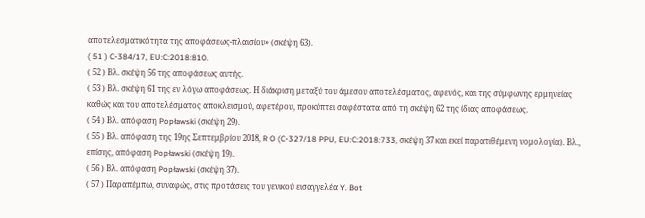αποτελεσματικότητα της αποφάσεως‑πλαισίου» (σκέψη 63).
( 51 ) C‑384/17, EU:C:2018:810.
( 52 ) Βλ. σκέψη 56 της αποφάσεως αυτής.
( 53 ) Βλ. σκέψη 61 της εν λόγω αποφάσεως. Η διάκριση μεταξύ του άμεσου αποτελέσματος, αφενός, και της σύμφωνης ερμηνείας καθώς και του αποτελέσματος αποκλεισμού, αφετέρου, προκύπτει σαφέστατα από τη σκέψη 62 της ίδιας αποφάσεως.
( 54 ) Βλ. απόφαση Popławski (σκέψη 29).
( 55 ) Βλ. απόφαση της 19ης Σεπτεμβρίου 2018, R O (C‑327/18 PPU, EU:C:2018:733, σκέψη 37 και εκεί παρατιθέμενη νομολογία). Βλ., επίσης, απόφαση Popławski (σκέψη 19).
( 56 ) Βλ. απόφαση Popławski (σκέψη 37).
( 57 ) Παραπέμπω, συναφώς, στις προτάσεις του γενικού εισαγγελέα Y. Bot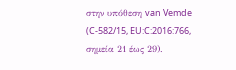στην υπόθεση van Vemde (C‑582/15, EU:C:2016:766, σημεία 21 έως 29).